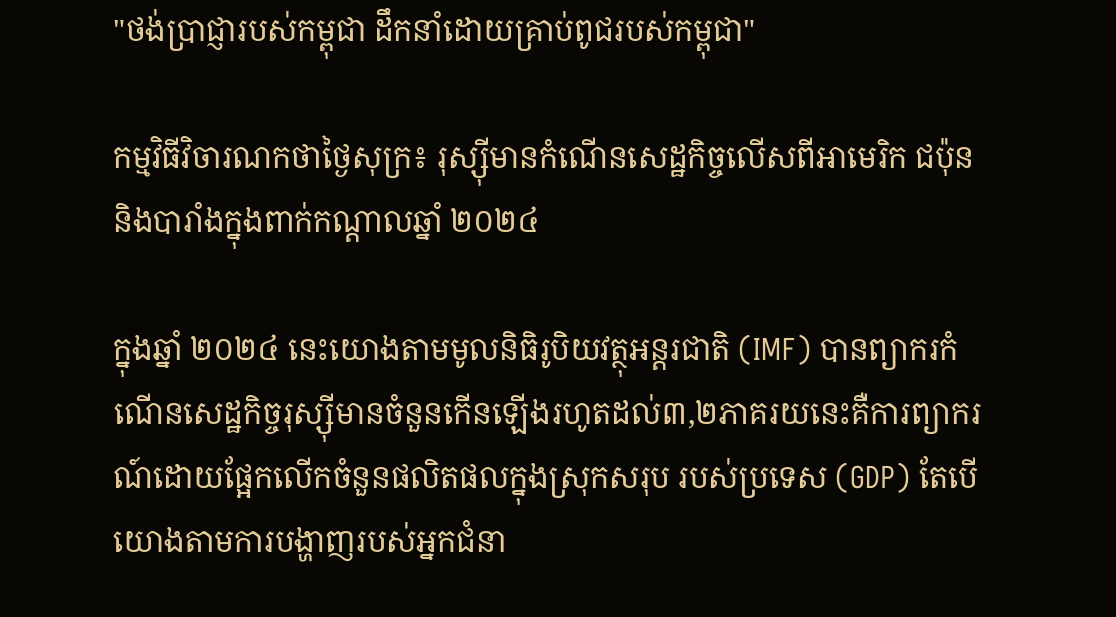"ថង់ប្រាជ្ញារបស់កម្ពុជា ដឹកនាំដោយគ្រាប់ពូជរបស់កម្ពុជា"

កម្មវិធីវិចារណកថាថ្ងៃសុក្រ៖ រុស្ស៊ីមានកំណើនសេដ្ឋកិច្ចលើសពីអាមេរិក ជប៉ុន និងបារាំងក្នុងពាក់កណ្ដាលឆ្នាំ ២០២៤

ក្នុងឆ្នាំ ២០២៤ នេះយោងតាមមូលនិធិរូបិយវត្ថុអន្តរជាតិ (IMF) បានព្យាករកំណើនសេដ្ឋកិច្ចរុស្ស៊ីមានចំនួនកើនឡើងរហូតដល់៣,២ភាគរយនេះគឺការព្យាករណ៍ដោយផ្អែកលើកចំនួនផលិតផលក្នុងស្រុកសរុប របស់ប្រទេស (GDP) តែបើយោងតាមការបង្ហាញរបស់អ្នកជំនា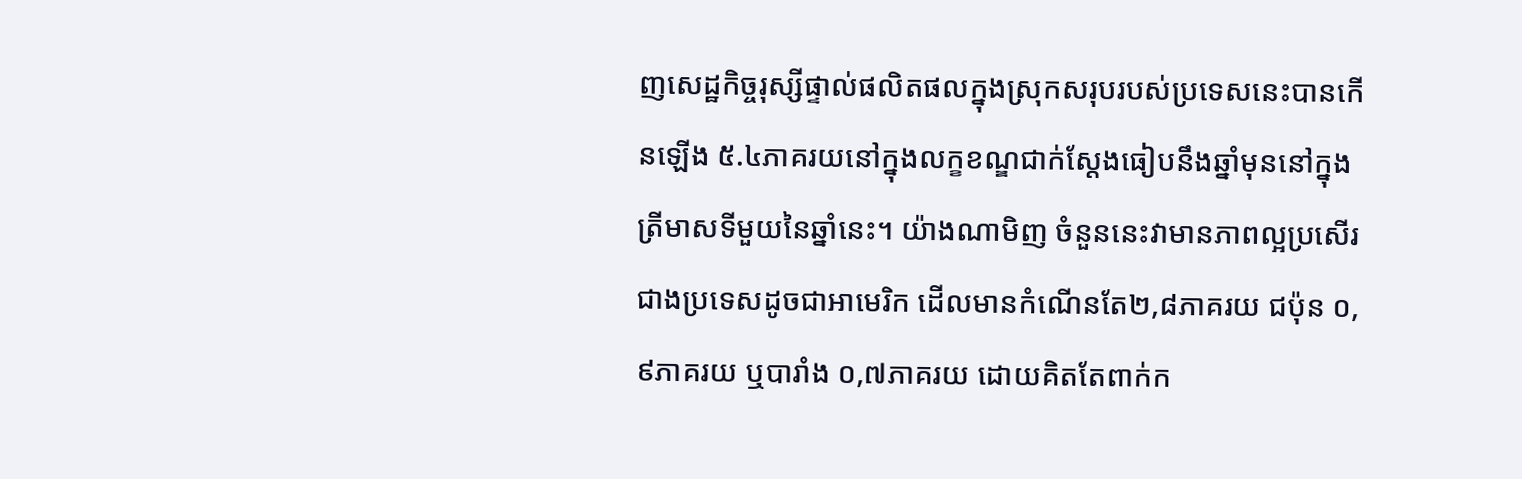ញសេដ្ឋកិច្ចរុស្សីផ្ទាល់ផលិតផលក្នុងស្រុកសរុបរបស់ប្រទេសនេះបានកើនឡើង ៥.៤ភាគរយនៅក្នុងលក្ខខណ្ឌជាក់ស្តែងធៀបនឹងឆ្នាំមុននៅក្នុងត្រីមាសទីមួយនៃឆ្នាំនេះ។ យ៉ាងណាមិញ ចំនួននេះវាមានភាពល្អប្រសើរជាងប្រទេសដូចជាអាមេរិក ដើលមានកំណើនតែ២,៨ភាគរយ ជប៉ុន ០,៩ភាគរយ ឬបារាំង ០,៧ភាគរយ ដោយគិតតែពាក់ក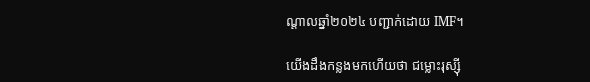ណ្ដាលឆ្នាំ២០២៤ បញ្ជាក់ដោយ IMF។

យើងដឹងកន្លងមកហើយថា ជម្លោះរុស្ស៊ី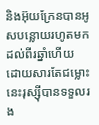និងអ៊ុយក្រែនបានអូសបន្លោយរហូតមកដល់ពីរឆ្នាំហើយ ដោយសារតែជម្លោះនេះរុស្ស៊ីបានទទួលរង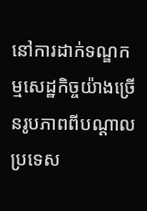នៅការដាក់ទណ្ឌកម្មសេដ្ឋកិច្ចយ៉ាងច្រើនរូបភាពពីបណ្ដាលប្រទេស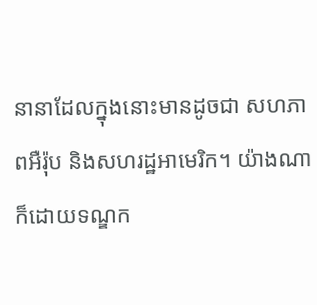នានាដែលក្នុងនោះមានដូចជា សហភាពអឺរ៉ុប និងសហរដ្ឋអាមេរិក។ យ៉ាងណាក៏ដោយទណ្ឌក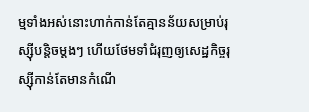ម្មទាំងអស់នោះហាក់កាន់តែគ្មានន័យសម្រាប់រុស្ស៊ីបន្ដិចម្ដងៗ ហើយថែមទាំជំរុញឲ្យសេដ្ឋកិច្ចរុស្ស៊ីកាន់តែមានកំណើ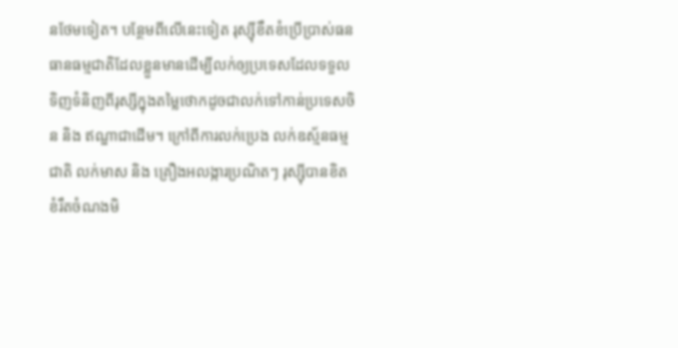នថែមទៀត។ បន្ថែមពីលើនេះទៀត រុស្ស៊ីខឹតខំប្រើប្រាស់ធនធានធម្មជាតិដែលខ្លួនមានដើម្បីលក់ឲ្យប្រទេសដែលទទួលទិញទំនិញពីរុស្សីក្នុងតម្លៃថោកដូចជាលក់ទៅកាន់ប្រទេសចិន និង ឥណ្ឌាជាដើម។ ក្រៅពីការលក់ប្រេង លក់ឧស្ម័នធម្មជាតិ លក់មាស និង គ្រឿងអលង្ការប្រណិតៗ រុស្ស៊ីបានខិតខំរឹតចំណងមិ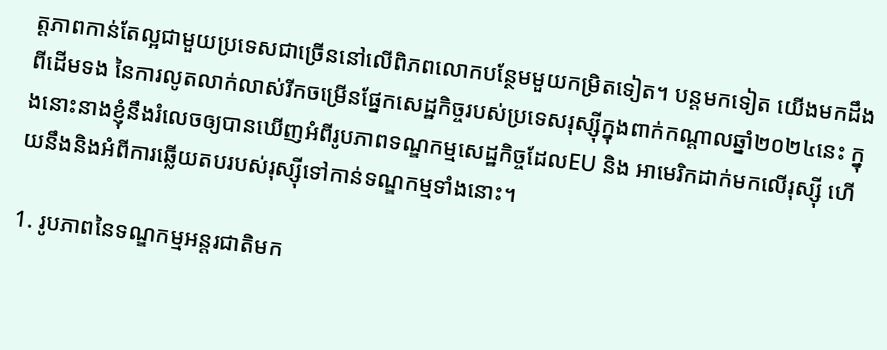ត្តភាពកាន់តែល្អជាមួយប្រទេសជាច្រើននៅលើពិភពលោកបន្ថែមមួយកម្រិតទៀត។ បន្ដមកទៀត យើងមកដឹងពីដើមទង នៃការលូតលាក់លាស់រីកចម្រើនផ្នែកសេដ្ឋកិច្ចរបស់ប្រទេសរុស្ស៊ីក្នុងពាក់កណ្ដាលឆ្នាំ២០២៤នេះ ក្នុងនោះនាងខ្ញុំនឹងរំលេចឲ្យបានឃើញអំពីរូបភាពទណ្ឌកម្មសេដ្ឋកិច្ចដែលEU និង អាមេរិកដាក់មកលើរុស្ស៊ី ហើយនឹងនិងអំពីការឆ្លើយតបរបស់រុស្ស៊ីទៅកាន់ទណ្ឌកម្មទាំងនោះ។

1. រូបភាពនៃទណ្ឌកម្មអន្តរជាតិមក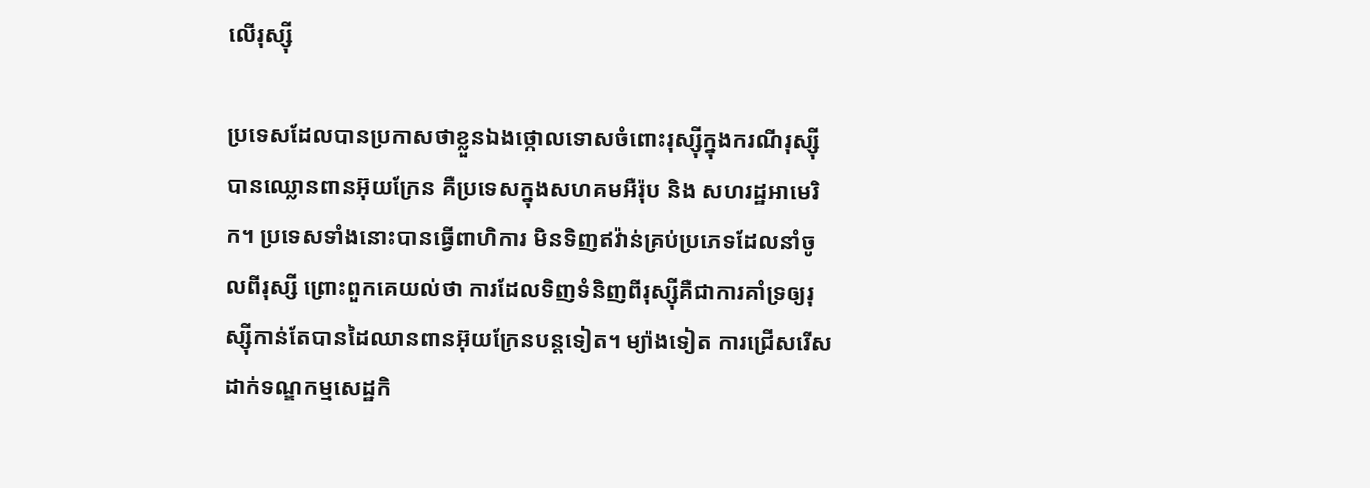លើរុស្ស៊ី

ប្រទេសដែលបានប្រកាសថាខ្លួនឯងថ្កោលទោសចំពោះរុស្ស៊ីក្នុងករណីរុស្ស៊ីបានឈ្លោនពានអ៊ុយក្រែន គឺប្រទេសក្នុងសហគមអឺរ៉ុប និង សហរដ្ឋអាមេរិក។ ប្រទេសទាំងនោះបានធ្វើពាហិការ មិនទិញឥវ៉ាន់គ្រប់ប្រភេទដែលនាំចូលពីរុស្សី ព្រោះពួកគេយល់ថា ការដែលទិញទំនិញពីរុស្ស៊ីគឺជាការគាំទ្រឲ្យរុស្ស៊ីកាន់តែបានដៃឈានពានអ៊ុយក្រែនបន្ដទៀត។ ម្យ៉ាងទៀត ការជ្រើសរើសដាក់ទណ្ឌកម្មសេដ្ឋកិ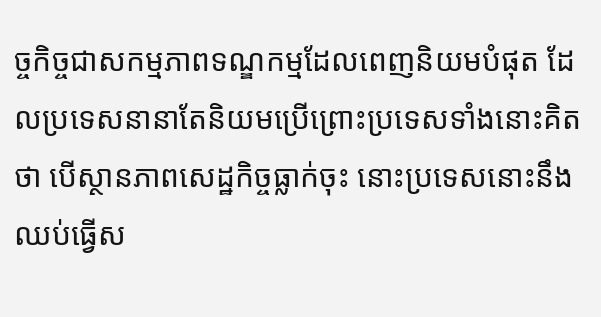ច្ចកិច្ចជាសកម្មភាពទណ្ឌកម្មដែលពេញនិយមបំផុត ដែលប្រទេសនានាតែនិយមប្រើព្រោះប្រទេសទាំងនោះគិតថា បើស្ថានភាពសេដ្ឋកិច្ចធ្លាក់ចុះ នោះប្រទេសនោះនឹងឈប់ធ្វើស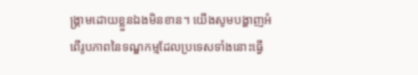ង្រ្គាមដោយខ្លួនឯងមិនខាន។ យើងសូមបង្ហាញអំពើរូបភាពនៃទណ្ឌកម្មដែលប្រទេសទាំងនោះធ្វើ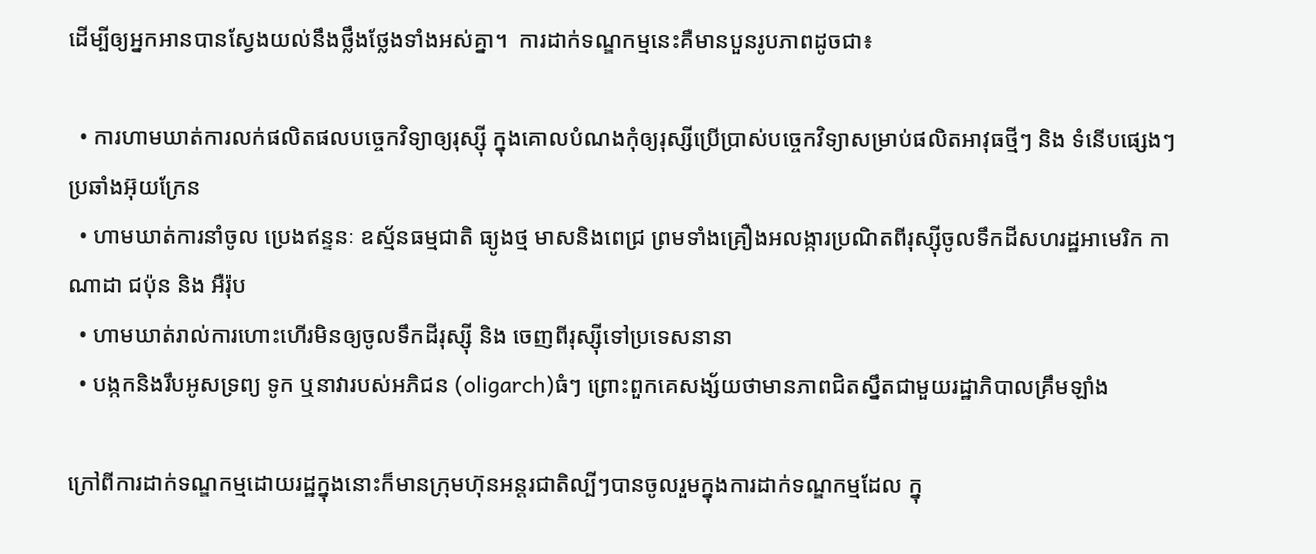ដើម្បីឲ្យអ្នកអានបានស្វែងយល់នឹងថ្លឹងថ្លែងទាំងអស់គ្នា។  ការដាក់ទណ្ឌកម្មនេះគឺមានបួនរូបភាពដូចជា៖

  • ការហាមឃាត់ការលក់ផលិតផលបច្ចេកវិទ្យាឲ្យរុស្ស៊ី ក្នុងគោលបំណងកុំឲ្យរុស្សីប្រើប្រាស់បច្ចេកវិទ្យាសម្រាប់ផលិតអាវុធថ្មីៗ និង ទំនើបផ្សេងៗប្រឆាំងអ៊ុយក្រែន
  • ហាមឃាត់ការនាំចូល ប្រេងឥន្ទនៈ ឧស្ម័នធម្មជាតិ ធ្យូងថ្ម មាសនិងពេជ្រ ព្រមទាំងគ្រឿងអលង្ការប្រណិតពីរុស្ស៊ីចូលទឹកដីសហរដ្ឋអាមេរិក កាណាដា ជប៉ុន និង អឺរ៉ុប
  • ហាមឃាត់រាល់ការហោះហើរមិនឲ្យចូលទឹកដីរុស្ស៊ី និង ចេញពីរុស្ស៊ីទៅប្រទេសនានា
  • បង្កកនិងរឹបអូសទ្រព្យ ទូក ឬនាវារបស់អភិជន (oligarch)ធំៗ ព្រោះពួកគេសង្ស័យថាមានភាពជិតស្នឹតជាមួយរដ្ឋាភិបាលគ្រឹមឡាំង

ក្រៅពីការដាក់ទណ្ឌកម្មដោយរដ្ឋក្នុងនោះក៏មានក្រុមហ៊ុនអន្ដរជាតិល្បីៗបានចូលរួមក្នុងការដាក់ទណ្ឌកម្មដែល ក្នុ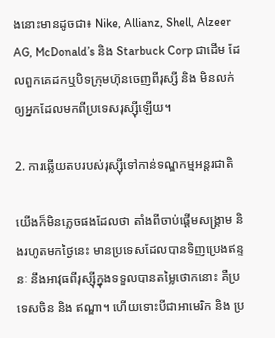ងនោះមានដូចជា៖ Nike, Allianz, Shell, Alzeer AG, McDonald’s និង Starbuck Corp ជាដើម ដែលពួកគេដកឬបិទក្រុមហ៊ុនចេញពីរុស្សី និង មិនលក់ឲ្យអ្នកដែលមកពីប្រទេសរុស្ស៊ីឡើយ។

2. ការឆ្លើយតបរបស់រុស្ស៊ីទៅកាន់ទណ្ឌកម្មអន្ដរជាតិ

យើងក៏មិនភ្លេចផងដែលថា តាំងពីចាប់ផ្ដើមសង្រ្គាម និងរហូតមកថ្ងៃនេះ មានប្រទេសដែលបានទិញប្រេងឥន្ទនៈ នឹងអាវុធពីរុស្ស៊ីក្នុងទទួលបានតម្លៃថោកនោះ គឺប្រទេសចិន និង ឥណ្ឌា។ ហើយទោះបីជាអាមេរិក និង ប្រ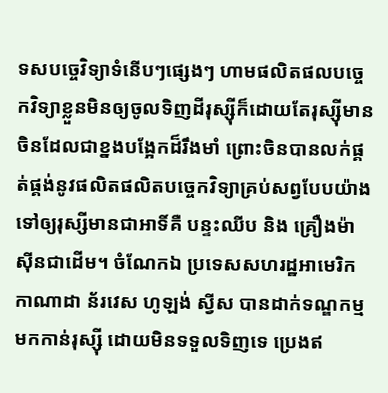ទសបច្ចេវិទ្យាទំនើបៗផ្សេងៗ ហាមផលិតផលបច្ចេកវិទ្យាខ្លួនមិនឲ្យចូលទិញដីរុស្ស៊ីក៏ដោយតែរុស្ស៊ីមានចិនដែលជាខ្នងបង្អែកដ៏រឹងមាំ ព្រោះចិនបានលក់ផ្គត់ផ្គង់នូវផលិតផលិតបច្ចេកវិទ្យាគ្រប់សព្វបែបយ៉ាងទៅឲ្យរុស្សីមានជាអាទិ៍គឺ បន្ទះឈីប និង គ្រឿងម៉ាស៊ីនជាដើម។ ចំណែកឯ ប្រទេសសហរដ្ឋអាមេរិក កាណាដា ន័រវេស ហូឡង់ ស្វីស បានដាក់ទណ្ឌកម្មមកកាន់រុស្ស៊ី ដោយមិនទទួលទិញទេ ប្រេងឥ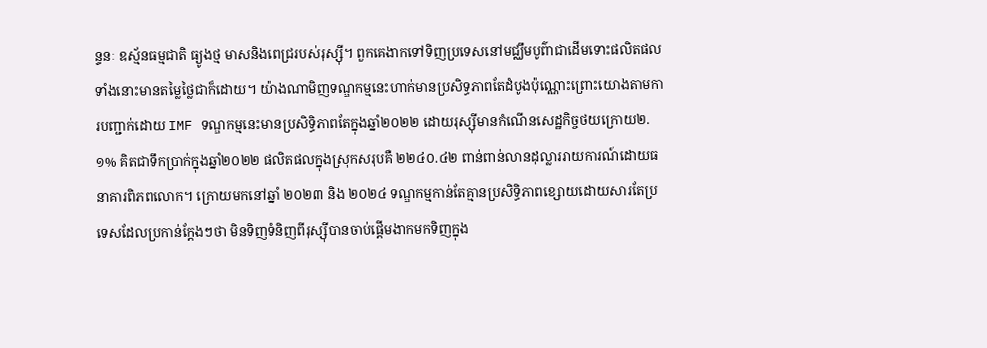ន្ទនៈ ឧស្ម័នធម្មជាតិ ធ្យូងថ្ម មាសនិងពេជ្ររបស់រុស្ស៊ី។ ពួកគេងាកទៅទិញប្រទេសនៅមជ្ឈឹមបូព៌ាជាដើមទោះផលិតផលទាំងនោះមានតម្លៃថ្លៃជាក៏ដោយ។ យ៉ាងណាមិញទណ្ឌកម្មនេះហាក់មានប្រសិទ្ធភាពតែដំបូងប៉ុណ្ណោះព្រោះយោងតាមការបញ្ជាក់ដោយ IMF ទណ្ឌកម្មនេះមានប្រសិទ្ធិភាពតែក្នុងឆ្នាំ២០២២ ដោយរុស្ស៊ីមានកំណើនសេដ្ឋកិច្ចថយក្រោយ២.១% គិតជាទឹកប្រាក់ក្នុងឆ្នាំ២០២២ ផលិតផលក្នុងស្រុកសរុបគឺ ២២៤០.៤២ ពាន់ពាន់លានដុល្លាររាយការណ៍ដោយធនាគារពិភពលោក។ ក្រោយមកនៅឆ្នាំ ២០២៣ និង ២០២៤ ទណ្ឌកម្មកាន់តែគ្មានប្រសិទ្ធិភាពខ្សោយដោយសារតែប្រទេសដែលប្រកាន់ក្ដែងៗថា មិនទិញទំនិញពីរុស្ស៊ីបានចាប់ផ្ដើមងាកមកទិញក្នុង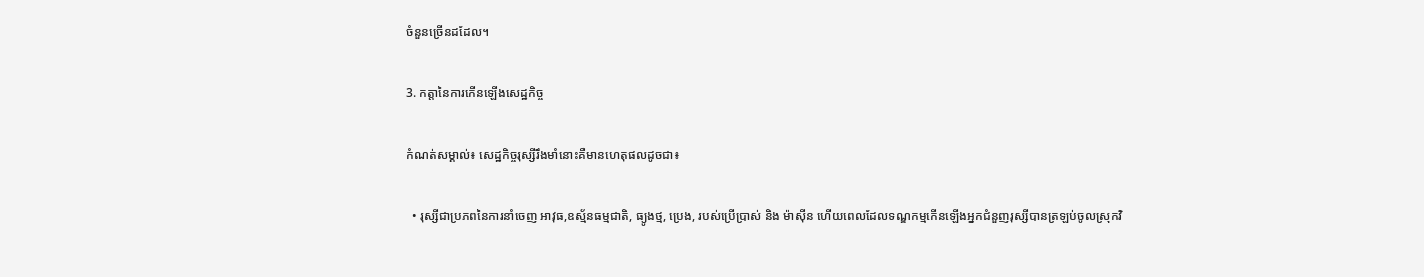ចំនួនច្រើនដដែល។

3. កត្តានៃការកើនឡើងសេដ្ឋកិច្ច

កំណត់សម្គាល់៖ សេដ្ឋកិច្ចរុស្សីរឹងមាំនោះគឺមានហេតុផលដូចជា៖

  • រុស្សីជាប្រភពនៃការនាំចេញ អាវុធ,ឧស្ម័នធម្មជាតិ, ធ្យូងថ្ម, ប្រេង, របស់ប្រើប្រាស់ និង ម៉ាស៊ីន ហើយពេលដែលទណ្ឌកម្មកើនឡើងអ្នកជំនួញរុស្សីបានត្រឡប់ចូលស្រុកវិ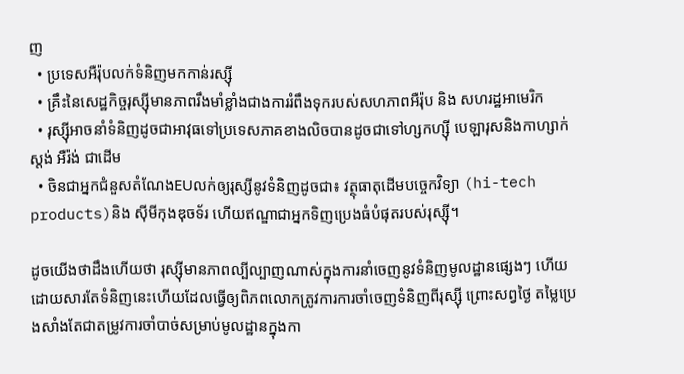ញ
  • ប្រទេសអឺរ៉ុបលក់ទំនិញមកកាន់រស្ស៊ី
  • គ្រឹះនៃសេដ្ឋកិច្ចរុស្ស៊ីមានភាពរឹងមាំខ្លាំងជាងការរំពឹងទុករបស់សហភាពអឺរ៉ុប និង សហរដ្ឋអាមេរិក
  • រុស្ស៊ីអាចនាំទំនិញដូចជាអាវុធទៅប្រទេសភាគខាងលិចបានដូចជាទៅហ្សកហ្ស៊ី បេឡារុសនិងកាហ្សាក់ស្តង់ អឺរ៉ង់ ជាដើម
  • ចិនជាអ្នកជំនួសតំណែងEUលក់ឲ្យរុស្សីនូវទំនិញដូចជា៖ វត្ថុធាតុដើមបច្ចេកវិទ្យា (hi-tech products)និង ស៊ីមីកុងឌុចទ័រ ហើយឥណ្ឌាជាអ្នកទិញប្រេងធំបំផុតរបស់រុស្ស៊ី។

ដូចយើងថាដឹងហើយថា រុស្ស៊ីមានភាពល្បីល្បាញណាស់ក្នុងការនាំចេញនូវទំនិញមូលដ្ឋានផ្សេងៗ ហើយដោយសារតែទំនិញនេះហើយដែលធ្វើឲ្យពិភពលោកត្រូវការការចាំចេញទំនិញពីរុស្ស៊ី ព្រោះសព្វថ្ងៃ តម្លៃប្រេងសាំងតែជាតម្រូវការចាំបាច់សម្រាប់មូលដ្ឋានក្នុងកា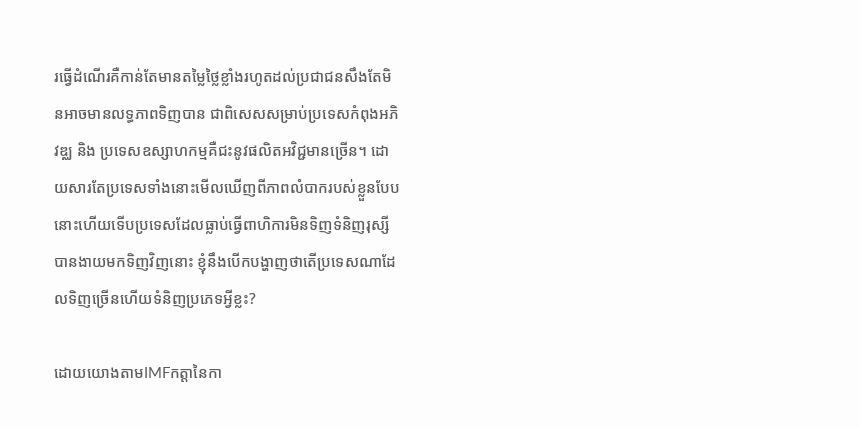រធ្វើដំណើរគឺកាន់តែមានតម្លៃថ្លៃខ្លាំងរហូតដល់ប្រជាជនសឹងតែមិនអាចមានលទ្ធភាពទិញបាន ជាពិសេសសម្រាប់ប្រទេសកំពុងអភិវឌ្ឈ និង ប្រទេសឧស្សាហកម្មគឺជះនូវផលិតអវិជ្ជមានច្រើន។ ដោយសារតែប្រទេសទាំងនោះមើលឃើញពីភាពលំបាករបស់ខ្លួនបែបនោះហើយទើបប្រទេសដែលធ្លាប់ធ្វើពាហិការមិនទិញទំនិញរុស្សីបានងាយមកទិញវិញនោះ ខ្ញុំនឹងបើកបង្ហាញថាតើប្រទេសណាដែលទិញច្រើនហើយទំនិញប្រភេទអ្វីខ្លះ?

ដោយយោងតាមIMFកត្តានៃកា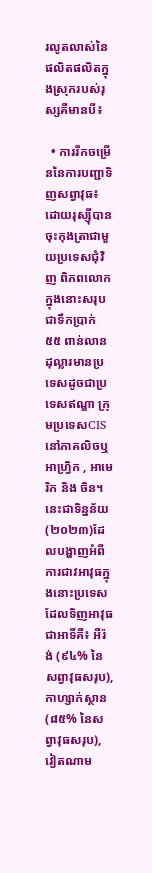រលូតលាស់នៃផលិតផលិតក្នុងស្រុករបស់រុស្សគឺមានបី៖

  • ការរីកចម្រើននៃការបញ្ជាទិញសព្វាវុធ៖ ដោយរុស្ស៊ីបានចុះកុងត្រាជាមួយប្រទេសជុំវិញ ពិភពលោកក្នុងនោះសរុបជាទឹកប្រាក់ ៥៥ ពាន់លានដុល្លារមានប្រទេសដូចជាប្រទេសឥណ្ឌា ក្រុមប្រទេសCISនៅភាគលិចឬអាហ្វ្រិក , អាមេរិក និង ចិន។ នេះជាទិន្នន័យ (២០២៣)ដែលបង្ហាញអំពីការជាវអាវុធក្នុងនោះប្រទេសដែលទិញអាវុធជាអាទិ៍គឺ៖ អឺរ៉ង់ (៩៤% នៃសព្វាវុធសរុប), កាហ្សាក់ស្ថាន (៨៥% នៃសព្វាវុធសរុប), វៀតណាម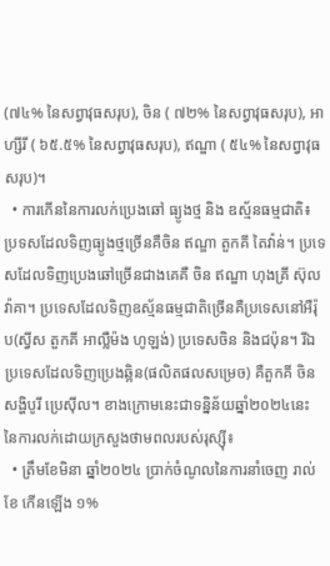(៧៤% នៃសព្វាវុធសរុប), ចិន ( ៧២% នៃសព្វាវុធសរុប), អាហ្សីរី ( ៦៥.៥% នៃសព្វាវុធសរុប), ឥណ្ឌា ( ៥៤% នៃសព្វាវុធសរុប)។
  • ការកើននៃការលក់ប្រេងឆៅ ធ្យូងថ្ម និង ឧស្ម័នធម្មជាតិ៖ ប្រទសដែលទិញធ្យូងថ្មច្រើនគឺចិន ឥណ្ឌា តួកគី តៃវ៉ាន់។ ប្រទេសដែលទិញប្រេងឆៅច្រើនជាងគេគឺ ចិន ឥណ្ឌា ហុងគ្រី ស៊ុលវ៉ាគា។ ប្រទេសដែលទិញឧស្ម័នធម្មជាតិច្រើនគឺប្រទេសនៅអឺរ៉ុប(ស្វីស តួកគី អាល្លឺម៉ង ហូឡង់) ប្រទេសចិន និងជប៉ុន។ រីឯប្រទេសដែលទិញប្រេងឆ្អិន(ផលិតផលសម្រេច) គឺតួកគី ចិន សង្ហិបូរី ប្រេស៊ីល។ ខាងក្រោមនេះជាទន្និន័យឆ្នាំ២០២៤នេះ នៃការលក់ដោយក្រសួងថាមពលរបស់រុស្ស៊ី៖
  • ត្រឹមខែមិនា ឆ្នាំ២០២៤ ប្រាក់ចំណូលនៃការនាំចេញ រាល់ខែ កើនឡើង ១%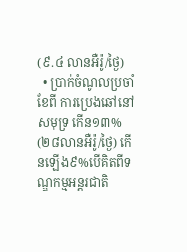(៩.៤ លានអឺរ៉ូ/ថ្ងៃ)
  • ប្រាក់ចំណូលប្រចាំខែពី ការប្រេងឆៅនៅសមុទ្រ កើន១៣% (២៨លានអឺរ៉ូ/ថ្ងៃ) កើនឡើង៩%បើគិតពីទណ្ឌកម្មអន្ដរជាតិ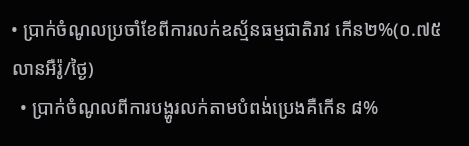• ប្រាក់ចំណូលប្រចាំខែពីការលក់ឧស្ម័នធម្មជាតិរាវ កើន២%(០.៧៥លានអឺរ៉ូ/ថ្ងៃ)
  • ប្រាក់ចំណូលពីការបង្ហូរលក់តាមបំពង់ប្រេងគឺកើន ៨%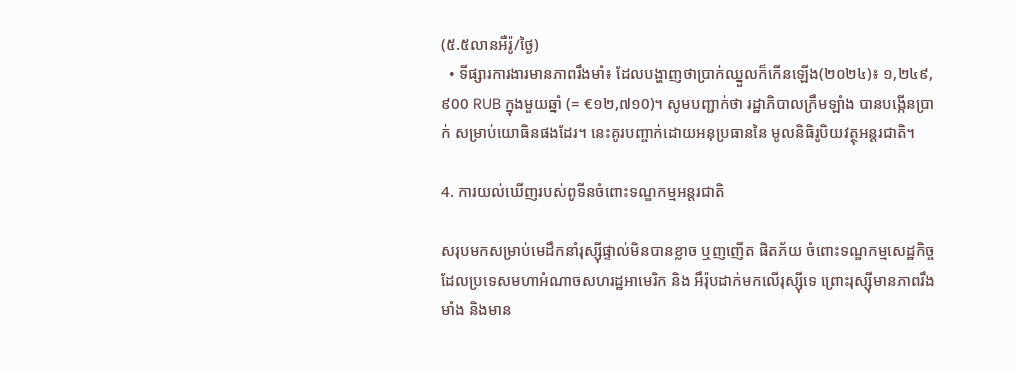(៥.៥លានអឺរ៉ូ/ថ្ងៃ)
  • ទីផ្សារការងារមានភាពរឹងមាំ៖ ដែលបង្ហាញថាប្រាក់ឈ្នួលក៏កើនឡើង(២០២៤)៖ ១,២៤៩,៩00 RUB ក្នុងមួយឆ្នាំ (= €១២,៧១0)។ សូមបញ្ជាក់ថា រដ្ឋាភិបាលក្រឹមឡាំង បានបង្កើនប្រាក់ សម្រាប់យោធិនផងដែរ។ នេះគូរបញ្ចាក់ដោយអនុប្រធាននៃ មូលនិធិរូបិយវត្ថុអន្តរជាតិ។

4. ការយល់ឃើញរបស់ពូទីនចំពោះទណ្ឌកម្មអន្ដរជាតិ

សរុបមកសម្រាប់មេដឹកនាំរុស្ស៊ីផ្ទាល់មិនបានខ្លាច ឬញញើត ផិតភ័យ ចំពោះទណ្ឌកម្មសេដ្ឋកិច្ចដែលប្រទេសមហាអំណាចសហរដ្ឋអាមេរិក និង អឹរ៉ុបដាក់មកលើរុស្ស៊ីទេ ព្រោះរុស្ស៊ីមានភាពរឹងមាំង និងមាន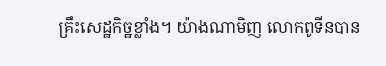គ្រឹះសេដ្ឋកិច្ឋខ្លាំង។ យ៉ាងណាមិញ លោកពូទីនបាន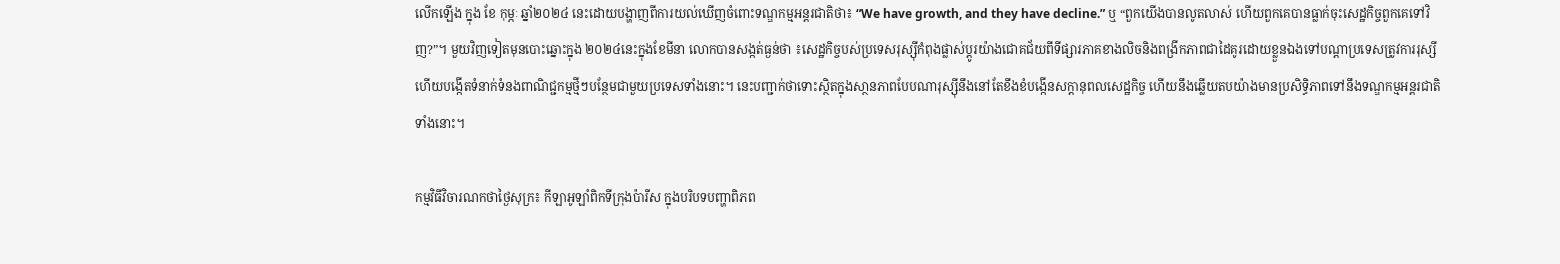លើកឡើង ក្នុង ខែ កុម្ភៈ ឆ្នាំ២០២៤ នេះដោយបង្ហាញពីការយល់ឃើញចំពោះទណ្ឌកម្មអន្ដរជាតិថា៖ “We have growth, and they have decline.” ឬ “ពួកយើងបានលូតលាស់ ហើយពួកគេបានធ្លាក់ចុះសេដ្ឋកិច្ចពួកគេទៅវិញ?”។ មួយវិញទៀតមុនបោះឆ្នោះក្នុង ២០២៤នេះក្នុងខែមីនា លោកបានសង្កត់ធ្ងន់ថា ៖សេដ្ឋកិច្ចបស់ប្រទេសរុស្ស៊ីកំពុងផ្លាស់ប្តូរយ៉ាងជោគជ័យពីទីផ្សារភាគខាងលិចនិងពង្រីកភាពជាដៃគូរដោយខ្លួនឯងទៅបណ្ដាប្រទេសត្រូវការរុស្សី ហើយបង្កើតទំនាក់ទំនងពាណិជ្ជកម្មថ្មីៗបន្ថែមជាមួយប្រទេសទាំងនោះ។ នេះបញ្ជាក់ថាទោះស្ថិតក្នុងសា្ថនភាពបែបណារុស្ស៊ីនឹងនៅតែខឹងខំបង្កើនសក្ដានុពលសេដ្ឋកិច្ច ហើយនឹងឆ្លើយតបយ៉ាងមានប្រសិទ្ធិភាពទៅនឹងទណ្ឌកម្មអន្ដរជាតិទាំងនោះ។

កម្មវិធីវិចារណកថាថ្ងៃសុក្រ៖ កីឡាអូឡាំពិកទីក្រុងប៉ារីស ក្នុងបរិបទបញ្ហាពិភព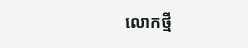លោកថ្មី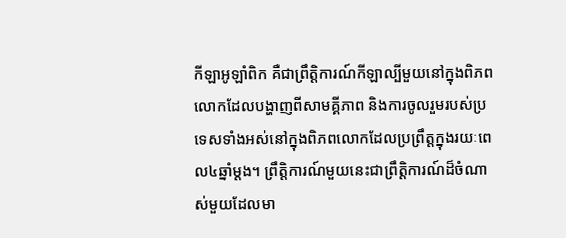កីឡាអូឡាំពិក គឺជាព្រឹត្តិការណ៍កីឡាល្បីមួយនៅក្នុងពិភពលោកដែលបង្ហាញពីសាមគ្គីភាព និងការចូលរួមរបស់ប្រទេសទាំងអស់នៅក្នុងពិភពលោកដែលប្រព្រឹត្តក្នុងរយៈពេល៤ឆ្នាំម្តង។ ព្រឹត្តិការណ៍មួយនេះជាព្រឹត្តិការណ៍ដ៏ចំណាស់មួយដែលមា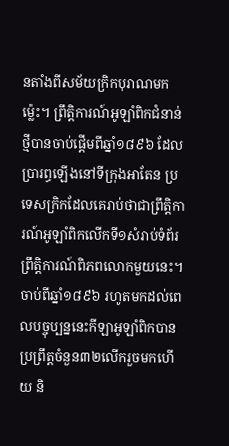នតាំងពីសម័យក្រិកបុរាណមកម្ល៉េះ។ ព្រឹត្តិការណ៍អូឡាំពិកជំនាន់ថ្មីបានចាប់ផ្តើមពីឆ្នាំ១៨៩៦ ដែលប្រារព្ធឡើងនៅទីក្រុងអាតែន ប្រទេសក្រិកដែលគេរាប់ថាជាព្រឹត្តិការណ៍អូឡាំពិកលើកទី១សំរាប់ទំព័រព្រឹត្តិការណ៍ពិភពលោកមួយនេះ។ ចាប់ពីឆ្នាំ១៨៩៦ រហូតមកដល់ពេលបច្ចុប្បន្ននេះកីឡាអូឡាំពិកបានប្រព្រឹត្តចំនួន៣២លើករួចមកហើយ និ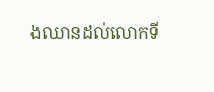ងឈានដល់លោកទី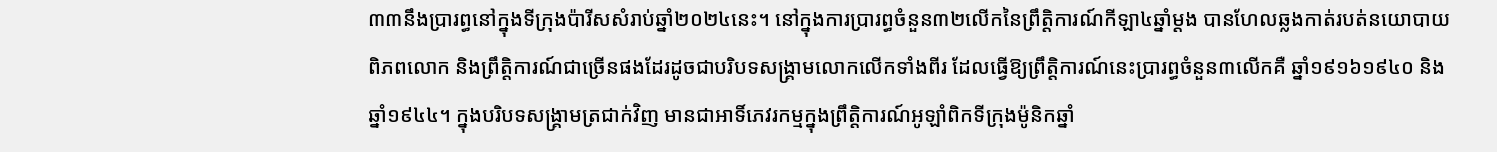៣៣នឹងប្រារព្ធនៅក្នុងទីក្រុងប៉ារីសសំរាប់ឆ្នាំ២០២៤នេះ។ នៅក្នុងការប្រារព្ធចំនួន៣២លើកនៃព្រឹត្តិការណ៍កីឡា៤ឆ្នាំម្តង បានហែលឆ្លងកាត់របត់នយោបាយពិភពលោក និងព្រឹត្តិការណ៍ជាច្រើនផងដែរដូចជាបរិបទសង្រ្គាមលោកលើកទាំងពីរ ដែលធ្វើឱ្យព្រឹត្តិការណ៍នេះប្រារព្ធចំនួន៣លើកគឺ ឆ្នាំ១៩១៦១៩៤០ និងឆ្នាំ១៩៤៤។ ក្នុងបរិបទសង្រ្គាមត្រជាក់វិញ មានជាអាទិ៍ភេវរកម្មក្នុងព្រឹត្តិការណ៍អូឡាំពិកទីក្រុងម៉ូនិកឆ្នាំ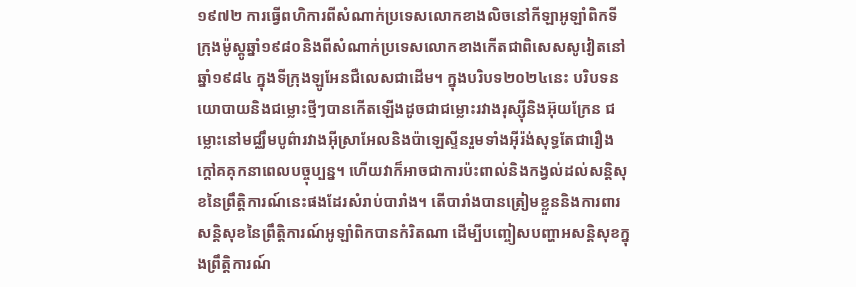១៩៧២ ការធ្វើពហិការពីសំណាក់ប្រទេសលោកខាងលិចនៅកីឡាអូឡាំពិកទីក្រុងម៉ូស្គូឆ្នាំ១៩៨០និងពីសំណាក់ប្រទេសលោកខាងកើតជាពិសេសសូវៀតនៅឆ្នាំ១៩៨៤ ក្នុងទីក្រុងឡូអែនជឺលេសជាដើម។ ក្នុងបរិបទ២០២៤នេះ បរិបទនយោបាយនិងជម្លោះថ្មីៗបានកើតឡើងដូចជាជម្លោះរវាងរុស្ស៊ីនិងអ៊ុយក្រែន ជម្លោះនៅមជ្ឈឹមបូព៌ារវាងអ៊ីស្រាអែលនិងប៉ាឡេស្ទីនរួមទាំងអ៊ីរ៉ង់សុទ្ធតែជារឿងក្តៅគគុកនាពេលបច្ចុប្បន្ន។ ហើយវាក៏អាចជាការប៉ះពាល់និងកង្វល់ដល់សន្តិសុខនៃព្រឹត្តិការណ៍នេះផងដែរសំរាប់បារាំង។ តើបារាំងបានត្រៀមខ្លួននិងការពារសន្តិសុខនៃព្រឹត្តិការណ៍អូឡាំពិកបានកំរិតណា ដើម្បីបញ្ចៀសបញ្ហាអសន្តិសុខក្នុងព្រឹត្តិការណ៍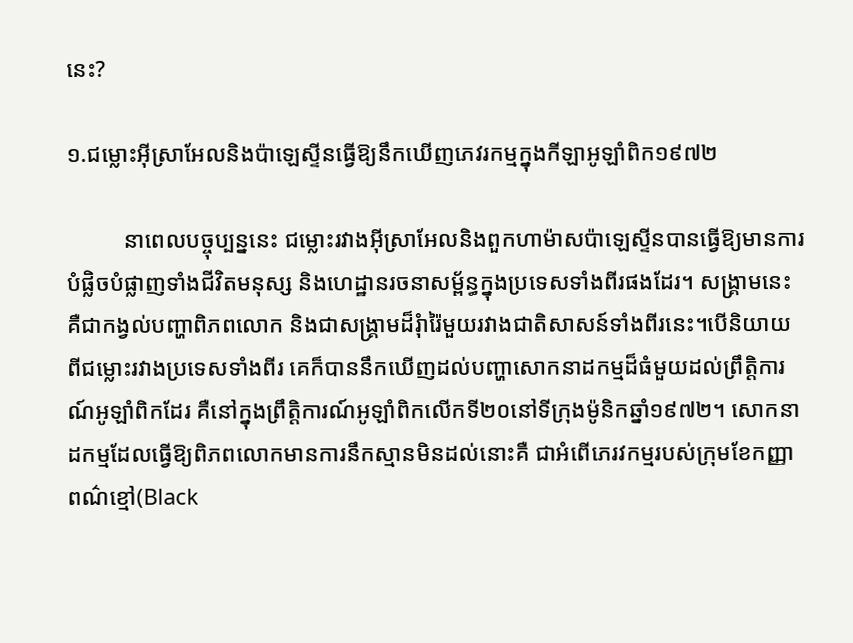នេះ?

១.ជម្លោះអ៊ីស្រាអែលនិងប៉ាឡេស្ទីនធ្វើឱ្យនឹកឃើញភេវរកម្មក្នុងកីឡាអូឡាំពិក១៩៧២

          នាពេលបច្ចុប្បន្ននេះ ជម្លោះរវាងអ៊ីស្រាអែលនិងពួកហាម៉ាសប៉ាឡេស្ទីនបានធ្វើឱ្យមានការបំផ្លិចបំផ្លាញទាំងជីវិតមនុស្ស និងហេដ្ឋានរចនាសម័្ពន្ធក្នុងប្រទេសទាំងពីរផងដែរ។ សង្រ្គាមនេះគឺជាកង្វល់បញ្ហាពិភពលោក និងជាសង្រ្គាមដ៏រុំារ៉ៃមួយរវាងជាតិសាសន៍ទាំងពីរនេះ។បើនិយាយពីជម្លោះរវាងប្រទេសទាំងពីរ គេក៏បាននឹកឃើញដល់បញ្ហាសោកនាដកម្មដ៏ធំមួយដល់ព្រឹត្តិការណ៍អូឡាំពិកដែរ គឺនៅក្នុងព្រឹត្តិការណ៍អូឡាំពិកលើកទី២០នៅទីក្រុងម៉ូនិកឆ្នាំ១៩៧២។ សោកនាដកម្មដែលធ្វើឱ្យពិភពលោកមានការនឹកស្មានមិនដល់នោះគឺ ជាអំពើភេរវកម្មរបស់ក្រុមខែកញ្ញាពណ៌ខ្មៅ(Black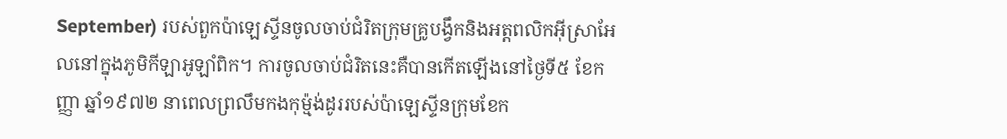September) របស់ពួកប៉ាឡេស្ទីនចូលចាប់ជំរិតក្រុមគ្រូបង្វឹកនិងអត្តពលិកអ៊ីស្រាអែលនៅក្នុងភូមិកីឡាអូឡាំពិក។ ការចូលចាប់ជំរិតនេះគឺបានកើតឡើងនៅថ្ងៃទី៥ ខែកញ្ញា ឆ្នាំ១៩៧២ នាពេលព្រលឹមកងកុម៉្មង់ដូររបស់ប៉ាឡេស្ទីនក្រុមខែក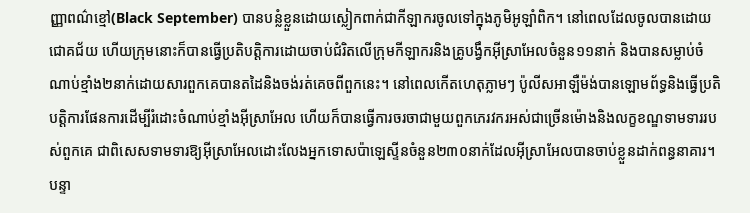ញ្ញាពណ៌ខ្មៅ(Black September) បានបន្លំខ្លួនដោយស្លៀកពាក់ជាកីឡាករចូលទៅក្នុងភូមិអូឡាំពិក។ នៅពេលដែលចូលបានដោយជោគជ័យ ហើយក្រុមនោះក៏បានធ្វើប្រតិបត្តិការដោយចាប់ជំរិតលើក្រុមកីឡាករនិងគ្រូបង្វឹកអ៊ីស្រាអែលចំនួន១១នាក់ និងបានសម្លាប់ចំណាប់ខ្មាំង២នាក់ដោយសារពួកគេបានតដៃនិងចង់រត់គេចពីពួកនេះ។ នៅពេលកើតហេតុភ្លាមៗ ប៉ូលីសអាឡឺម៉ង់បានឡោមព័ទ្ធនិងធ្វើប្រតិបត្តិការផែនការដើម្បីរំដោះចំណាប់ខ្មាំងអ៊ីស្រាអែល ហើយក៏បានធ្វើការចរចាជាមួយពួកភេរវករអស់ជាច្រើនម៉ោងនិងលក្ខខណ្ឌទាមទាររបស់ពួកគេ ជាពិសេសទាមទារឱ្យអ៊ីស្រាអែលដោះលែងអ្នកទោសប៉ាឡេស្ទីនចំនួន២៣០នាក់ដែលអ៊ីស្រាអែលបានចាប់ខ្លួនដាក់ពន្ធនាគារ។ បន្ទា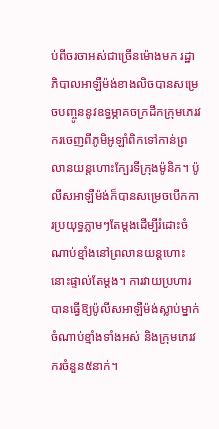ប់ពីចរចាអស់ជាច្រើនម៉ោងមក រដ្ឋាភិបាលអាឡឺម៉ង់ខាងលិចបានសម្រេចបញ្ចូននូវឧទ្ធម្ភាគចក្រដឹកក្រុមភេរវករចេញពីភូមិអូឡាំពិកទៅកាន់ព្រលានយន្តហោះក្បែរទីក្រុងម៉ូនិក។ ប៉ូលីសអាឡឺម៉ង់ក៏បានសម្រេចបើកការប្រយុទ្ធភ្លាមៗតែម្តងដើម្បីរំដោះចំណាប់ខ្មាំងនៅព្រលានយន្តហោះនោះផ្ទាល់តែម្តង។ ការវាយប្រហារបានធ្វើឱ្យប៉ូលីសអាឡឺម៉ង់ស្លាប់ម្នាក់ ចំណាប់ខ្មាំងទាំងអស់ និងក្រុមភេរវករចំនួន៥នាក់។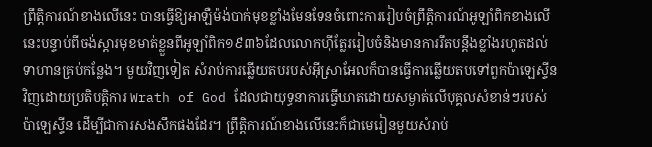ព្រឹត្តិការណ៍ខាងលើនេះ បានធ្វើឱ្យអាឡឺម៉ង់បាក់មុខខ្លាំងមែនទែនចំពោះការរៀបចំព្រឹត្តិការណ៍អូឡាំពិកខាងលើនេះបន្ទាប់ពីចង់ស្តារមុខមាត់ខ្លួនពីអូឡាំពិក១៩៣៦ដែលលោកហ៊ីត្លែររៀបចំនិងមានការរឹតបន្តឹងខ្លាំងរហូតដល់ទាហានគ្រប់កន្លែង។ មួយវិញទៀត សំរាប់ការឆ្លើយតបរបស់អ៊ីស្រាអែលក៏បានធ្វើការឆ្លើយតបទៅពួកប៉ាឡេស្ទីនវិញដោយប្រតិបត្តិការ Wrath of God ដែលជាយុទ្ធនាការធ្វើឃាតដោយសម្ងាត់លើបុគ្គលសំខាន់ៗរបស់ប៉ាឡេស្ទីន ដើម្បីជាការសងសឹកផងដែរ។ ព្រឹត្តិការណ៍ខាងលើនេះក៏ជាមេរៀនមួយសំរាប់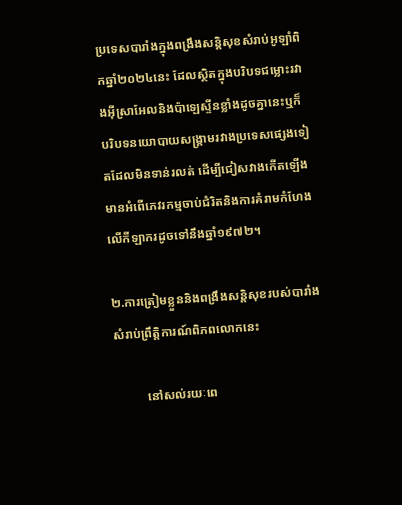ប្រទេសបារាំងក្នុងពង្រឹងសន្តិសុខសំរាប់អូឡាំពិកឆ្នាំ២០២៤នេះ ដែលស្ថិតក្នុងបរិបទជម្លោះរវាងអ៊ីស្រាអែលនិងប៉ាឡេស្ទីនខ្លាំងដូចគ្នានេះឬក៏បរិបទនយោបាយសង្គ្រាមរវាងប្រទេសផ្សេងទៀតដែលមិនទាន់រលត់ ដើម្បីជៀសវាងកើតឡើងមានអំពើភេវរកម្មចាប់ជំរិតនិងការគំរាមកំហែងលើកីឡាករដូចទៅនឹងឆ្នាំ១៩៧២។

២.ការត្រៀមខ្លួននិងពង្រឹងសន្តិសុខរបស់បារាំងសំរាប់ព្រឹត្តិការណ៍ពិភពលោកនេះ

          នៅសល់រយៈពេ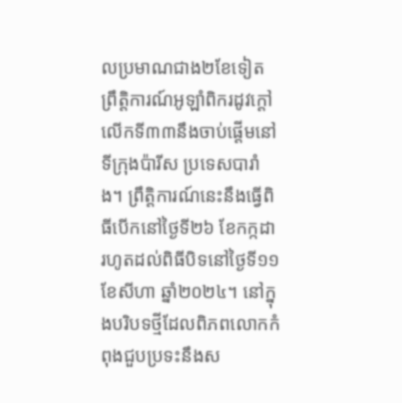លប្រមាណជាង២ខែទៀត ព្រឹត្តិការណ៍អូឡាំពិករដូវក្តៅលើកទី៣៣នឹងចាប់ផ្តើមនៅទីក្រុងប៉ារីស ប្រទេសបារាំង។ ព្រឹត្តិការណ៍នេះនឹងធ្វើពិធីបើកនៅថ្ងៃទី២៦ ខែកក្កដា រហូតដល់ពិធីបិទនៅថ្ងៃទី១១ ខែសីហា ឆ្នាំ២០២៤។ នៅក្នុងបរិបទថ្មីដែលពិភពលោកកំពុងជួបប្រទះនឹងស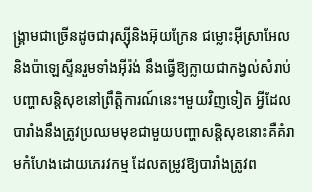ង្រ្គាមជាច្រើនដូចជារុស្ស៊ីនិងអ៊ុយក្រែន ជម្លោះអ៊ីស្រាអែលនិងប៉ាឡេស្ទីនរួមទាំងអ៊ីរ៉ង់ នឹងធ្វើឱ្យក្លាយជាកង្វល់សំរាប់បញ្ហាសន្តិសុខនៅព្រឹត្តិការណ៍នេះ។មួយវិញទៀត អ្វីដែលបារាំងនឹងត្រូវប្រឈមមុខជាមួយបញ្ហាសន្តិសុខនោះគឺគំរាមកំហែងដោយភេរវកម្ម ដែលតម្រូវឱ្យបារាំងត្រូវព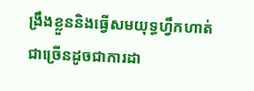ង្រឹងខ្លួននិងធ្វើសមយុទ្ធហ្វឹកហាត់ជាច្រើនដូចជាការដា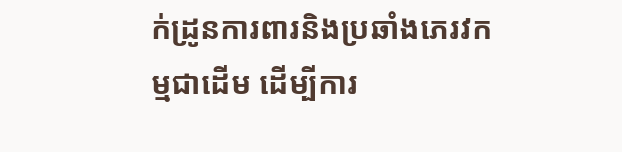ក់ដ្រូនការពារនិងប្រឆាំងភេរវកម្មជាដើម ដើម្បីការ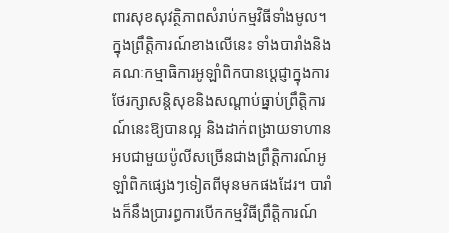ពារសុខសុវត្ថិភាពសំរាប់កម្មវិធីទាំងមូល។ ក្នុងព្រឹត្តិការណ៍ខាងលើនេះ ទាំងបារាំងនិងគណៈកម្មាធិការអូឡាំពិកបានប្តេជ្ញាក្នុងការថែរក្សាសន្តិសុខនិងសណ្តាប់ធ្នាប់ព្រឹត្តិការណ៍នេះឱ្យបានល្អ និងដាក់ពង្រាយទាហានអបជាមួយប៉ូលីសច្រើនជាងព្រឹត្តិការណ៍អូឡាំពិកផ្សេងៗទៀតពីមុនមកផងដែរ។ បារាំងក៏នឹងប្រារព្ធការបើកកម្មវិធីព្រឹត្តិការណ៍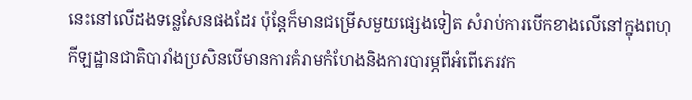នេះនៅលើដងទន្លេសែនផងដែរ ប៉ុន្តែក៏មានជម្រើសមួយផ្សេងទៀត សំរាប់ការបើកខាងលើនៅក្នុងពហុកីឡដ្ឋានជាតិបារាំងប្រសិនបើមានការគំរាមកំហែងនិងការបារម្ភពីអំពើភេរវក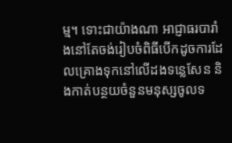ម្ម។ ទោះជាយ៉ាងណា អាជ្ញាធរបារាំងនៅតែចង់រៀបចំពិធីបើកដូចការដែលគ្រោងទុកនៅលើដងទន្លេសែន និងកាត់បន្ថយចំនួនមនុស្សចូលទ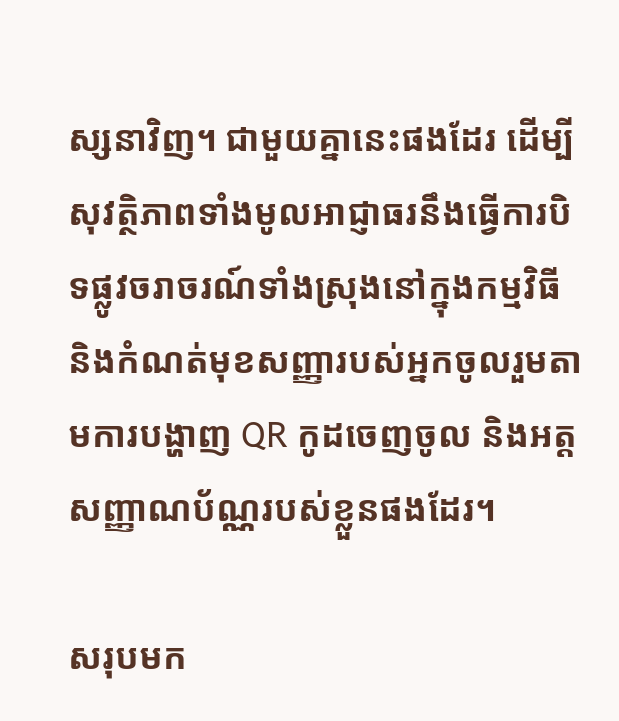ស្សនាវិញ។ ជាមួយគ្នានេះផងដែរ ដើម្បីសុវត្ថិភាពទាំងមូលអាជ្ញាធរនឹងធ្វើការបិទផ្លូវចរាចរណ៍ទាំងស្រុងនៅក្នុងកម្មវិធី និងកំណត់មុខសញ្ញារបស់អ្នកចូលរួមតាមការបង្ហាញ QR កូដចេញចូល និងអត្តសញ្ញាណប័ណ្ណរបស់ខ្លួនផងដែរ។

សរុបមក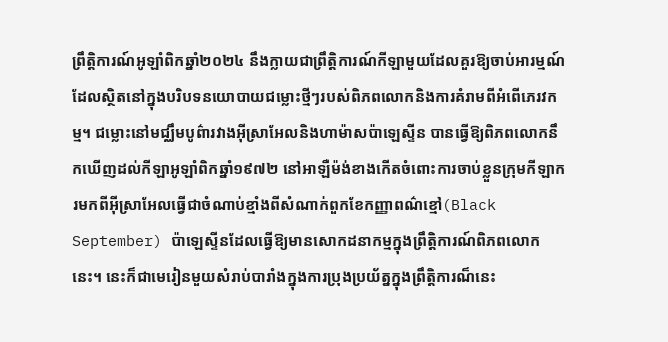ព្រឹត្តិការណ៍អូឡាំពិកឆ្នាំ២០២៤ នឹងក្លាយជាព្រឹត្តិការណ៍កីឡាមួយដែលគួរឱ្យចាប់អារម្មណ៍ដែលស្ថិតនៅក្នុងបរិបទនយោបាយជម្លោះថ្មីៗរបស់ពិភពលោកនិងការគំរាមពីអំពើភេរវកម្ម។ ជម្លោះនៅមជ្ឈឹមបូព៌ារវាងអ៊ីស្រាអែលនិងហាម៉ាសប៉ាឡេស្ទីន បានធ្វើឱ្យពិភពលោកនឹកឃើញដល់កីឡាអូឡាំពិកឆ្នាំ១៩៧២ នៅអាឡឺម៉ង់ខាងកើតចំពោះការចាប់ខ្លួនក្រុមកីឡាករមកពីអ៊ីស្រាអែលធ្វើជាចំណាប់ខ្មាំងពីសំណាក់ពួកខែកញ្ញាពណ៌ខ្មៅ(Black September) ប៉ាឡេស្ទីនដែលធ្វើឱ្យមានសោកដនាកម្មក្នុងព្រឹត្តិការណ៍ពិភពលោកនេះ។ នេះក៏ជាមេរៀនមួយសំរាប់បារាំងក្នុងការប្រុងប្រយ័ត្នក្នុងព្រឹត្តិការណ៏នេះ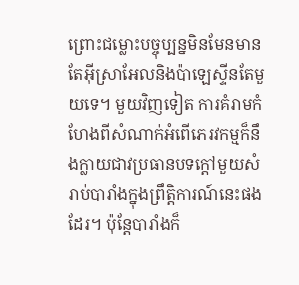ព្រោះជម្លោះបច្ចុប្បន្នមិនមែនមានតែអ៊ីស្រាអែលនិងប៉ាឡេស្ទីនតែមួយទេ។ មួយវិញទៀត ការគំរាមកំហែងពីសំណាក់អំពើភេរវកម្មក៏នឹងក្លាយជាវប្រធានបទក្តៅមួយសំរាប់បារាំងក្នុងព្រឹត្តិការណ៍នេះផងដែរ។ ប៉ុន្តែបារាំងក៏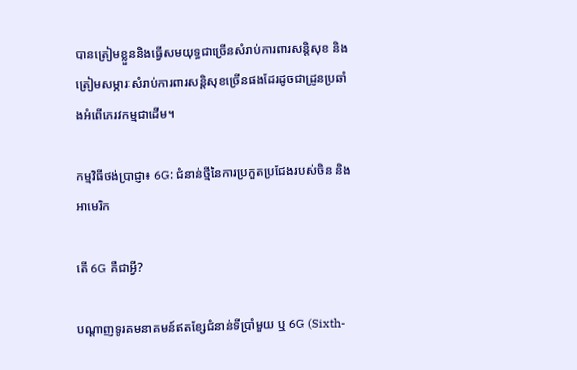បានត្រៀមខ្លួននិងធ្វើសមយុទ្ធជាច្រើនសំរាប់ការពារសន្តិសុខ និងត្រៀមសម្ភារៈសំរាប់ការពារសន្តិសុខច្រើនផងដែរដូចជាដ្រូនប្រឆាំងអំពើភេរវកម្មជាដើម។

កម្មវិធីថង់ប្រាជ្ញា៖ 6G: ជំនាន់ថ្មីនៃការប្រកួតប្រជែងរបស់ចិន និងអាមេរិក

តើ 6G គឺជាអ្វី?

បណ្តាញទូរគមនាគមន៍ឥតខ្សែជំនាន់ទីប្រាំមួយ ឬ 6G (Sixth-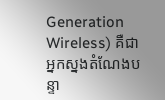Generation Wireless) គឺជាអ្នកស្នងតំណែងបន្ទា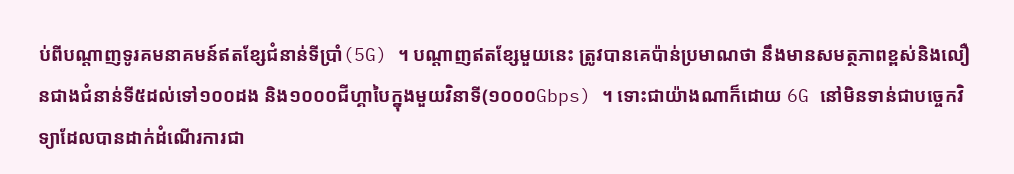ប់ពីបណ្តាញទូរគមនាគមន៍ឥតខ្សែជំនាន់ទីប្រាំ(5G) ។ បណ្តាញឥតខ្សែមួយនេះ ត្រូវបានគេប៉ាន់ប្រមាណថា នឹងមានសមត្ថភាពខ្ពស់និងលឿនជាងជំនាន់ទី៥ដល់ទៅ១០០ដង និង១០០០ជីហ្គាបៃក្នុងមួយវិនាទី(១០០០Gbps) ។ ទោះជាយ៉ាងណាក៏ដោយ 6G នៅមិនទាន់ជាបច្ចេកវិទ្យាដែលបានដាក់ដំណើរការជា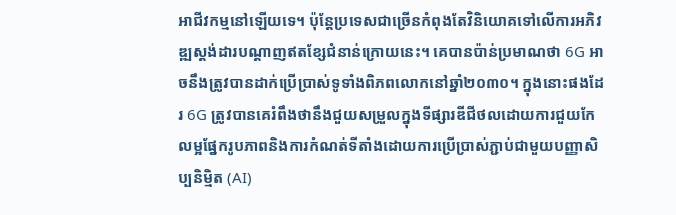អាជីវកម្មនៅឡើយទេ។ ប៉ុន្តែប្រទេសជាច្រើនកំពុងតែវិនិយោគទៅលើការអភិវឌ្ឍស្តង់ដារបណ្តាញឥតខ្សែជំនាន់ក្រោយនេះ។ គេបានប៉ាន់ប្រមាណថា 6G អាចនឹងត្រូវបានដាក់ប្រើប្រាស់ទូទាំងពិភពលោកនៅឆ្នាំ២០៣០។ ក្នុងនោះផងដែរ 6G ត្រូវបានគេរំពឹងថានឹងជួយសម្រួលក្នុងទីផ្សារឌីជីថលដោយការជួយកែលម្អផ្នែករូបភាពនិងការកំណត់ទីតាំងដោយការប្រើប្រាស់ភ្ជាប់ជាមួយបញ្ញាសិប្បនិម្មិត (AI)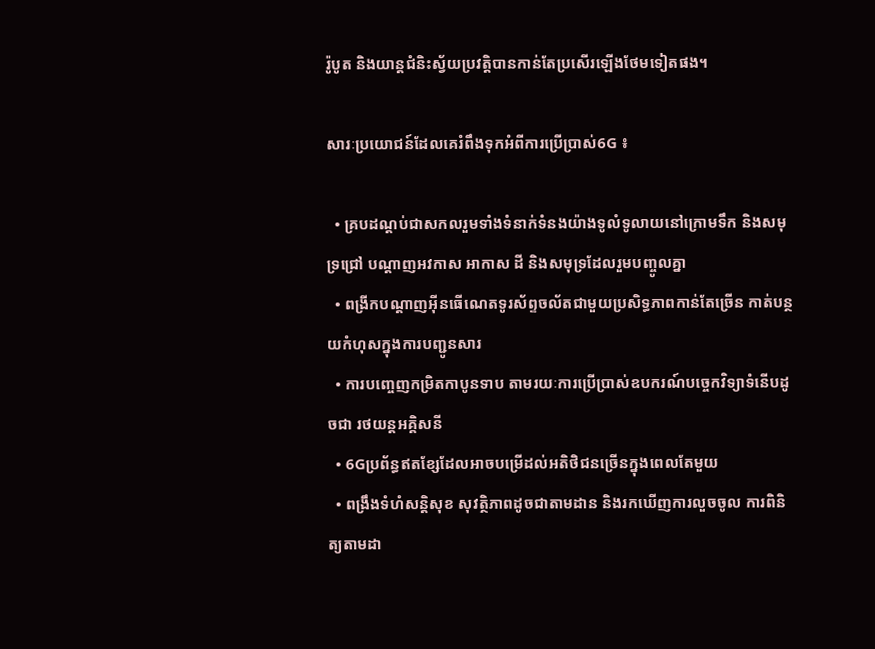រ៉ូបូត និងយាន្ដជំនិះស្វ័យប្រវត្តិបានកាន់តែប្រសើរឡើងថែមទៀតផង។

សារៈប្រយោជន៍ដែលគេរំពឹងទុកអំពីការប្រើប្រាស់6G ៖

  • គ្របដណ្តប់ជាសកលរួមទាំងទំនាក់ទំនងយ៉ាងទូលំទូលាយនៅក្រោមទឹក និងសមុទ្រជ្រៅ បណ្តាញអវកាស អាកាស ដី និងសមុទ្រដែលរួមបញ្ចូលគ្នា
  • ពង្រីកបណ្តាញអ៊ីនធើណេតទូរស័ព្ទចល័តជាមួយប្រសិទ្ធភាពកាន់តែច្រើន កាត់បន្ថយកំហុសក្នុងការបញ្ជូនសារ
  • ការបញ្ចេញកម្រិតកាបូនទាប តាមរយៈការប្រើប្រាស់ឧបករណ៍បច្ចេកវិទ្យាទំនើបដូចជា រថយន្តអគ្គិសនី
  • 6Gប្រព័ន្ធឥតខ្សែដែលអាចបម្រើដល់អតិថិជនច្រើនក្នុងពេលតែមួយ
  • ពង្រឹងទំហំសន្តិសុខ សុវត្ថិភាពដូចជាតាមដាន និងរកឃើញការលួចចូល ការពិនិត្យតាមដា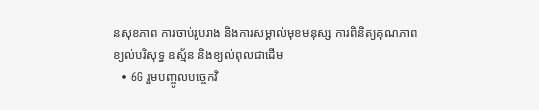នសុខភាព ការចាប់រូបរាង និងការសម្គាល់មុខមនុស្ស ការពិនិត្យគុណភាពខ្យល់បរិសុទ្ធ ឧស្ម័ន និងខ្យល់ពុលជាដើម
  • 6G រួមបញ្ចូលបច្ចេកវិ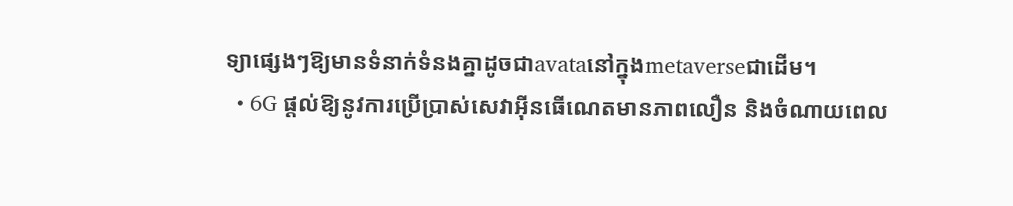ទ្យាផ្សេងៗឱ្យមានទំនាក់ទំនងគ្នាដូចជាavataនៅក្នុងmetaverseជាដើម។
  • 6G ផ្តល់ឱ្យនូវការប្រើប្រាស់សេវាអ៊ីនធើណេតមានភាពលឿន និងចំណាយពេល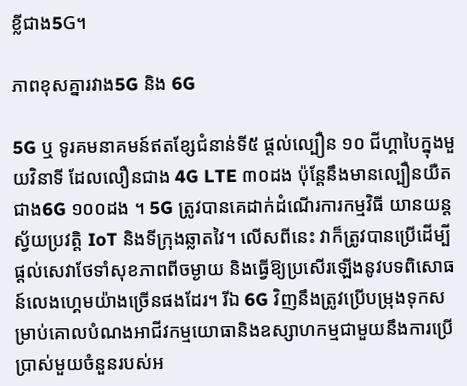ខ្លីជាង5G។

ភាពខុសគ្នារវាង5G និង 6G

5G ឬ ទូរគមនាគមន៍ឥតខ្សែជំនាន់ទី៥ ផ្តល់ល្បឿន ១០ ជីហ្គាបៃក្នុងមួយវិនាទី ដែលលឿនជាង 4G LTE ៣០ដង ប៉ុន្តែនឹងមានល្បឿនយឺតជាង6G ១០០ដង ។ 5G ត្រូវបានគេដាក់ដំណើរការកម្មវិធី យានយន្តស្វ័យប្រវត្តិ IoT និងទីក្រុងឆ្លាតវៃ។ លើសពីនេះ វាក៏ត្រូវបានប្រើដើម្បីផ្តល់សេវាថែទាំសុខភាពពីចម្ងាយ និងធ្វើឱ្យប្រសើរឡើងនូវបទពិសោធន៍លេងហ្គេមយ៉ាងច្រើនផងដែរ។ រីឯ 6G វិញនឹងត្រូវប្រើបម្រុងទុកសម្រាប់គោលបំណងអាជីវកម្មយោធានិងឧស្សាហកម្មជាមួយនឹងការប្រើប្រាស់មួយចំនួនរបស់អ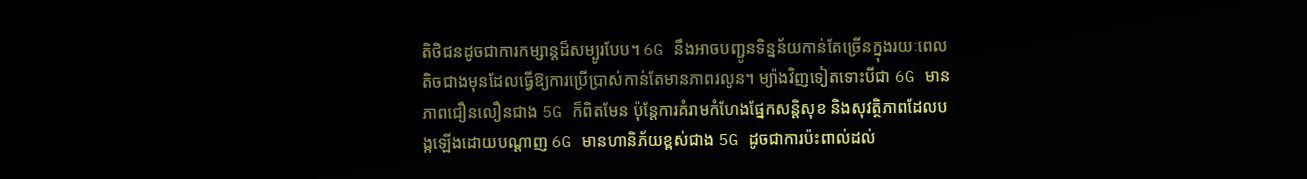តិថិជនដូចជាការកម្សាន្តដ៏សម្បូរបែប។ 6G នឹងអាចបញ្ជូនទិន្នន័យកាន់តែច្រើនក្នុងរយៈពេលតិចជាងមុនដែលធ្វើឱ្យការប្រើប្រាស់កាន់តែមានភាពរលូន។ ម្យ៉ាងវិញទៀតទោះបីជា 6G មានភាពជឿនលឿនជាង 5G ក៏ពិតមែន ប៉ុន្តែការគំរាមកំហែងផ្នែកសន្តិសុខ និងសុវត្ថិភាពដែលបង្កឡើងដោយបណ្តាញ 6G មានហានិភ័យខ្ពស់ជាង 5G ដូចជាការប៉ះពាល់ដល់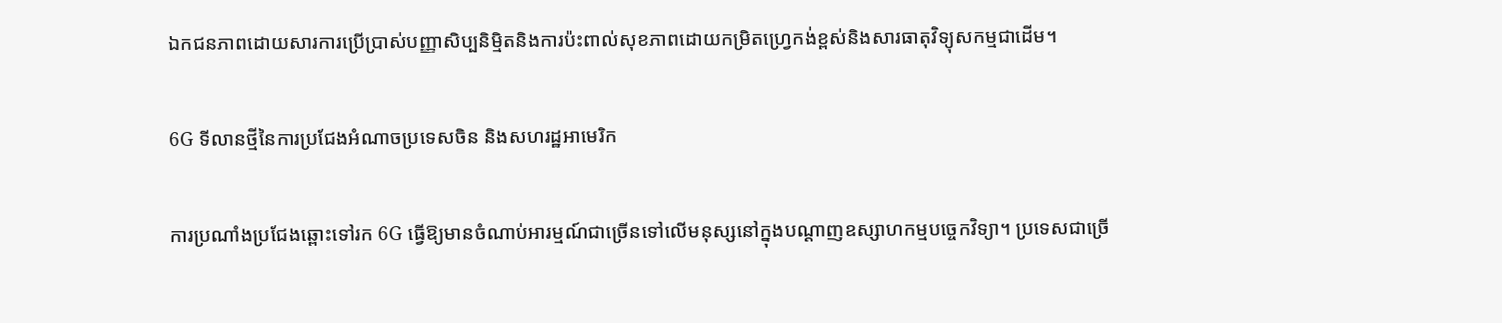ឯកជនភាពដោយសារការប្រើប្រាស់បញ្ញាសិប្បនិម្មិតនិងការប៉ះពាល់សុខភាពដោយកម្រិតហ្វ្រេកង់ខ្ពស់និងសារធាតុវិទ្យុសកម្មជាដើម។

6G ទីលានថ្មីនៃការប្រជែងអំណាចប្រទេសចិន និងសហរដ្ឋអាមេរិក

ការប្រណាំងប្រជែងឆ្ពោះទៅរក 6G ធ្វើឱ្យមានចំណាប់អារម្មណ៍ជាច្រើនទៅលើមនុស្សនៅក្នុងបណ្តាញឧស្សាហកម្មបច្ចេកវិទ្យា។ ប្រទេសជាច្រើ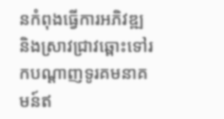នកំពុងធ្វើការអភិវឌ្ឍ និងស្រាវជ្រាវឆ្ពោះទៅរកបណ្តាញទូរគមនាគមន៍ឥ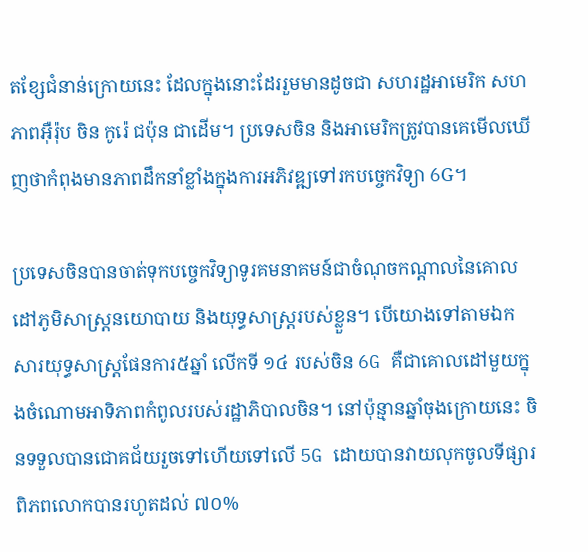តខ្សែជំនាន់ក្រោយនេះ ដែលក្នុងនោះដែររួមមានដូចជា សហរដ្ឋអាមេរិក សហភាពអ៊ឺរ៉ុប ចិន កូរ៉េ ជប៉ុន ជាដើម។ ប្រទេសចិន និងអាមេរិកត្រូវបានគេមើលឃើញថាកំពុងមានភាពដឹកនាំខ្លាំងក្នុងការអភិវឌ្ឍទៅរកបច្ចេកវិទ្យា 6G។

ប្រទេសចិនបានចាត់ទុកបច្ចេកវិទ្យាទូរគមនាគមន៍ជាចំណុចកណ្តាលនៃគោលដៅភូមិសាស្ត្រនយោបាយ និងយុទ្ធសាស្ត្ររបស់ខ្លួន។ បើយោងទៅតាមឯកសារយុទ្ធសាស្ត្រផែនការ៥ឆ្នាំ លើកទី ១៤ របស់ចិន 6G គឺជាគោលដៅមួយក្នុងចំណោមអាទិភាពកំពូលរបស់រដ្ឋាភិបាលចិន។ នៅប៉ុន្មានឆ្នាំចុងក្រោយនេះ ចិនទទួលបានជោគជ័យរួចទៅហើយទៅលើ 5G ដោយបានវាយលុកចូលទីផ្សារពិភពលោកបានរហូតដល់ ៧០%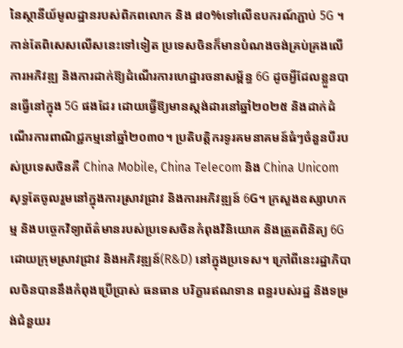នៃស្ថានីយ៍មូលដ្ឋានរបស់ពិភពលោក និង ៨០%ទៅលើឧបករណ៍ភ្ជាប់ 5G ។ កាន់តែពិសេសលើសនេះទៅទៀត ប្រទេសចិនក៏មានបំណងចង់គ្រប់គ្រងលើការអភិវឌ្ឍ និងការដាក់ឱ្យដំណើរការហេដ្ឋារចនាសម្ព័ន្ធ 6G ដូចអ្វីដែលខ្លួនបានធ្វើនៅក្នុង 5G ផងដែរ ដោយធ្វើឱ្យមានស្តង់ដារនៅឆ្នាំ២០២៥ និងដាក់ដំណើរការពាណិជ្ជកម្មនៅឆ្នាំ២០៣០។ ប្រតិបត្តិករទូរគមនាគមន៍ធំៗចំនួនបីរបស់ប្រទេសចិនគឺ China Mobile, China Telecom និង China Unicom សុទ្ធតែចូលរួមនៅក្នុងការស្រាវជ្រាវ និងការអភិវឌ្ឍន៍ 6G។ ក្រសួងឧស្សាហកម្ម និងបច្ចេកវិទ្យាព័ត៌មានរបស់ប្រទេសចិនកំពុងវិនិយោគ និងត្រួតពិនិត្យ 6G ដោយក្រុមស្រាវជ្រាវ និងអភិវឌ្ឍន៍(R&D) នៅក្នុងប្រទេស។ ក្រៅពីនេះរដ្ឋាភិបាលចិនបាននឹងកំពុងប្រើប្រាស់ ធនធាន បរិក្ខារឥណទាន ពន្ធរបស់រដ្ឋ និងទម្រង់ជំនួយរ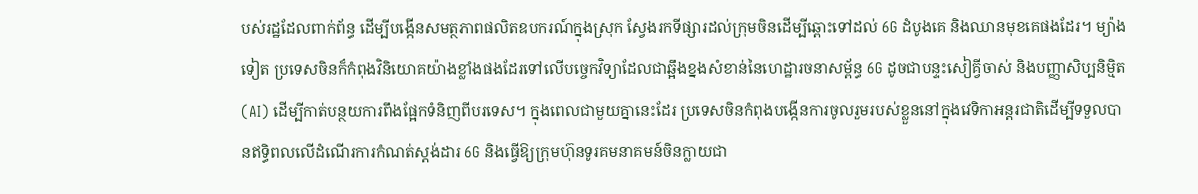បស់រដ្ឋដែលពាក់ព័ន្ធ ដើម្បីបង្កើនសមត្ថភាពផលិតឧបករណ៍ក្នុងស្រុក ស្វែងរកទីផ្សារដល់ក្រុមចិនដើម្បីឆ្ពោះទៅដល់ 6G ដំបូងគេ និងឈានមុខគេផងដែរ។ ម្យ៉ាងទៀត ប្រទេសចិនក៏កំពុងវិនិយោគយ៉ាងខ្លាំងផងដែរទៅលើបច្ចេកវិទ្យាដែលជាឆ្អឹងខ្នងសំខាន់នៃហេដ្ឋារចនាសម្ព័ន្ធ 6G ដូចជាបន្ទះសៀគ្វីចាស់ និងបញ្ញាសិប្បនិម្មិត(AI) ដើម្បីកាត់បន្ថយការពឹងផ្អែកទំនិញពីបរទេស។ ក្នុងពេលជាមួយគ្នានេះដែរ ប្រទេសចិនកំពុងបង្កើនការចូលរួមរបស់ខ្លួននៅក្នុងវេទិកាអន្តរជាតិដើម្បីទទួលបានឥទ្ធិពលលើដំណើរការកំណត់ស្តង់ដារ 6G និងធ្វើឱ្យក្រុមហ៊ុនទូរគមនាគមន៍ចិនក្លាយជា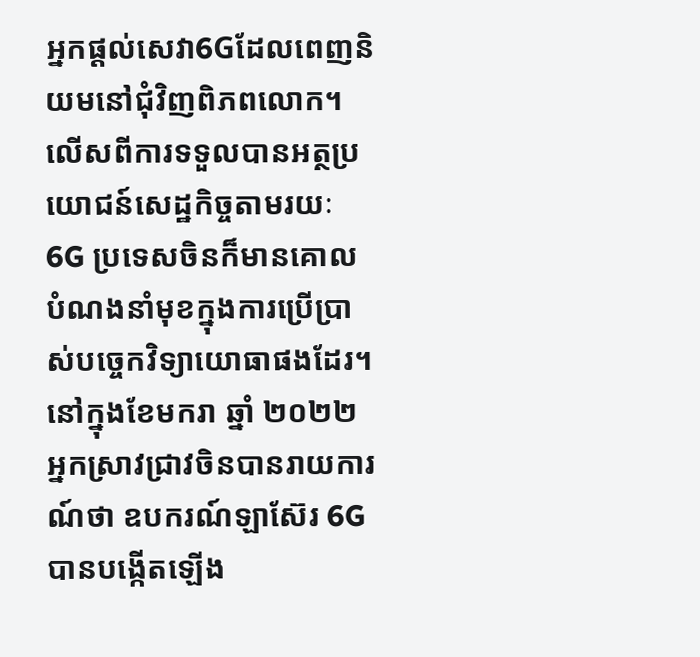អ្នកផ្តល់សេវា6Gដែលពេញនិយមនៅជុំវិញពិភពលោក។ លើសពីការទទួលបានអត្ថប្រយោជន៍សេដ្ឋកិច្ចតាមរយៈ 6G ប្រទេសចិនក៏មានគោលបំណងនាំមុខក្នុងការប្រើប្រាស់បច្ចេកវិទ្យាយោធាផងដែរ។ នៅក្នុងខែមករា ឆ្នាំ ២០២២ អ្នកស្រាវជ្រាវចិនបានរាយការណ៍ថា ឧបករណ៍ឡាស៊ែរ 6G បានបង្កើតឡើង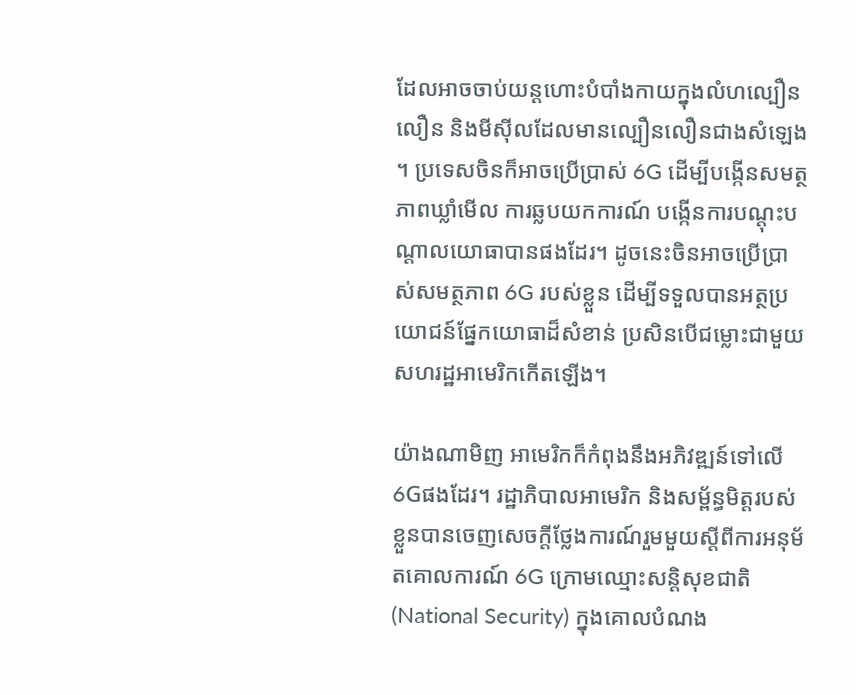ដែលអាចចាប់យន្តហោះបំបាំងកាយក្នុងលំហល្បឿនលឿន និងមីស៊ីលដែលមានល្បឿនលឿនជាងសំឡេង ។ ប្រទេសចិនក៏អាចប្រើប្រាស់ 6G ដើម្បីបង្កើនសមត្ថភាពឃ្លាំមើល ការឆ្លបយកការណ៍ បង្កើនការបណ្តុះបណ្តាលយោធាបានផងដែរ។ ដូចនេះចិនអាចប្រើប្រាស់សមត្ថភាព 6G របស់ខ្លួន ដើម្បីទទួលបានអត្ថប្រយោជន៍ផ្នែកយោធាដ៏សំខាន់ ប្រសិនបើជម្លោះជាមួយសហរដ្ឋអាមេរិកកើតឡើង។

យ៉ាងណាមិញ អាមេរិកក៏កំពុងនឹងអភិវឌ្ឍន៍ទៅលើ6Gផងដែរ។ រដ្ឋាភិបាលអាមេរិក និងសម្ព័ន្ធមិត្តរបស់ខ្លួនបានចេញសេចក្តីថ្លែងការណ៍រួមមួយស្តីពីការអនុម័តគោលការណ៍ 6G ក្រោមឈ្មោះសន្តិសុខជាតិ(National Security) ក្នុងគោលបំណង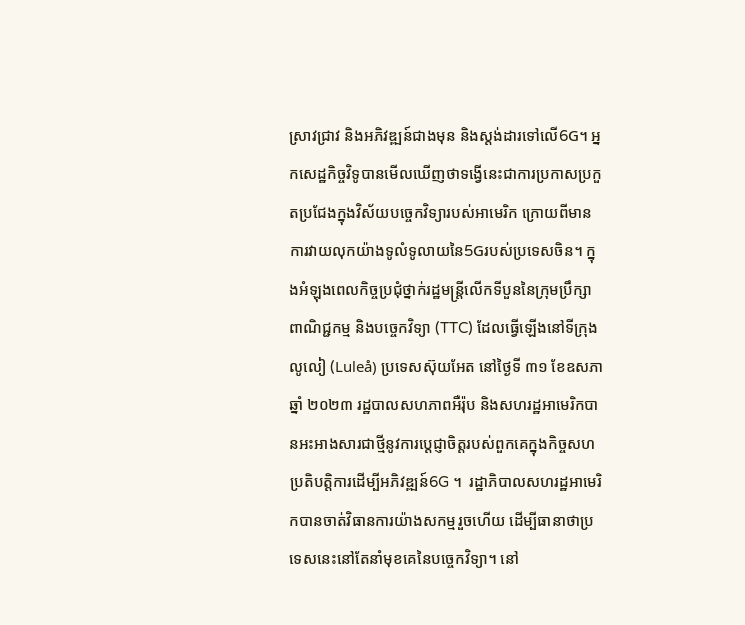ស្រាវជ្រាវ និងអភិវឌ្ឍន៍ជាងមុន និងស្តង់ដារទៅលើ6G។ អ្នកសេដ្ឋកិច្ចវិទូបានមើលឃើញថាទង្វើនេះជាការប្រកាសប្រកួតប្រជែងក្នុងវិស័យបច្ចេកវិទ្យារបស់អាមេរិក ក្រោយពីមានការវាយលុកយ៉ាងទូលំទូលាយនៃ5Gរបស់ប្រទេសចិន។ ក្នុងអំឡុងពេលកិច្ចប្រជុំថ្នាក់រដ្ឋមន្ត្រីលើកទីបួននៃក្រុមប្រឹក្សាពាណិជ្ជកម្ម និងបច្ចេកវិទ្យា (TTC) ដែលធ្វើឡើងនៅទីក្រុងលូលៀ (Luleå) ប្រទេសស៊ុយអែត នៅថ្ងៃទី ៣១ ខែឧសភា ឆ្នាំ ២០២៣ រដ្ឋបាលសហភាពអឺរ៉ុប និងសហរដ្ឋអាមេរិកបានអះអាងសារជាថ្មីនូវការប្តេជ្ញាចិត្តរបស់ពួកគេក្នុងកិច្ចសហប្រតិបត្តិការដើម្បីអភិវឌ្ឍន៍6G ។  រដ្ឋាភិបាលសហរដ្ឋអាមេរិកបានចាត់វិធានការយ៉ាងសកម្មរួចហើយ ដើម្បីធានាថាប្រទេសនេះនៅតែនាំមុខគេនៃបច្ចេកវិទ្យា។ នៅ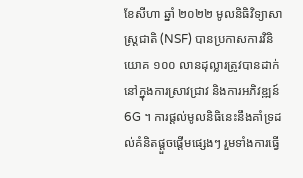ខែសីហា ឆ្នាំ ២០២២ មូលនិធិវិទ្យាសាស្ត្រជាតិ (NSF) បានប្រកាសការវិនិយោគ ១០០ លានដុល្លារត្រូវបានដាក់នៅក្នុងការស្រាវជ្រាវ និងការអភិវឌ្ឍន៍ 6G ។ ការផ្តល់មូលនិធិនេះនឹងគាំទ្រដល់គំនិតផ្តួចផ្តើមផ្សេងៗ រួមទាំងការធ្វើ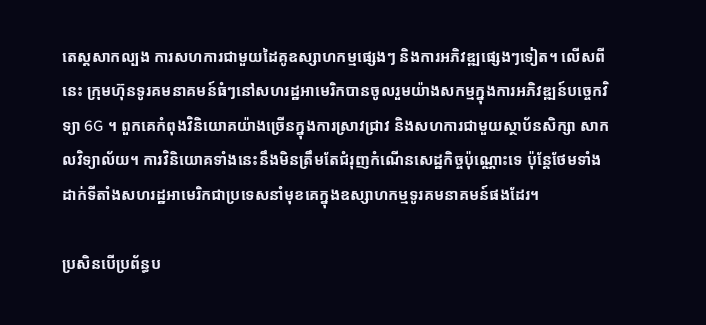តេស្តសាកល្បង ការសហការជាមួយដៃគូឧស្សាហកម្មផ្សេងៗ និងការអភិវឌ្ឍផ្សេងៗទៀត។ លើសពីនេះ ក្រុមហ៊ុនទូរគមនាគមន៍ធំៗនៅសហរដ្ឋអាមេរិកបានចូលរួមយ៉ាងសកម្មក្នុងការអភិវឌ្ឍន៍បច្ចេកវិទ្យា 6G ។ ពួកគេកំពុងវិនិយោគយ៉ាងច្រើនក្នុងការស្រាវជ្រាវ និងសហការជាមួយស្ថាប័នសិក្សា សាកលវិទ្យាល័យ។ ការវិនិយោគទាំងនេះនឹងមិនត្រឹមតែជំរុញកំណើនសេដ្ឋកិច្ចប៉ុណ្ណោះទេ ប៉ុន្តែថែមទាំងដាក់ទីតាំងសហរដ្ឋអាមេរិកជាប្រទេសនាំមុខគេក្នុងឧស្សាហកម្មទូរគមនាគមន៍ផងដែរ។

ប្រសិនបើប្រព័ន្ធប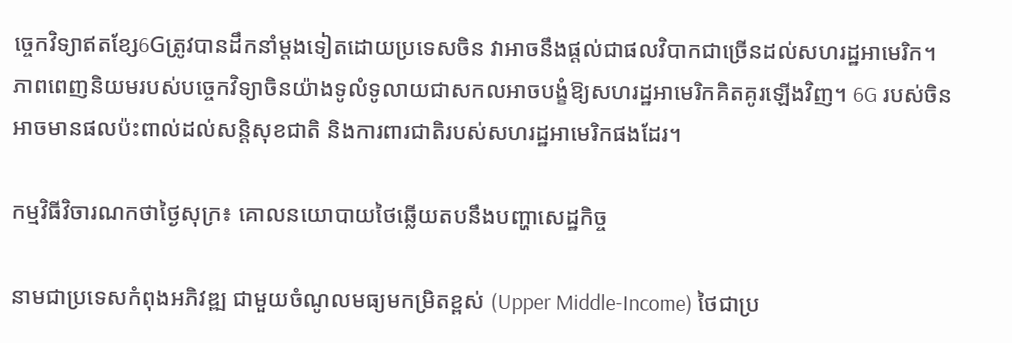ច្ចេកវិទ្យាឥតខ្សែ6Gត្រូវបានដឹកនាំម្តងទៀតដោយប្រទេសចិន វាអាចនឹងផ្តល់ជាផលវិបាកជាច្រើនដល់សហរដ្ឋអាមេរិក។ ភាពពេញនិយមរបស់បច្ចេកវិទ្យាចិនយ៉ាងទូលំទូលាយជាសកលអាចបង្ខំឱ្យសហរដ្ឋអាមេរិកគិតគូរឡើងវិញ។ 6G របស់ចិនអាចមានផលប៉ះពាល់ដល់សន្តិសុខជាតិ និងការពារជាតិរបស់សហរដ្ឋអាមេរិកផងដែរ។

កម្មវិធីវិចារណកថាថ្ងៃសុក្រ៖ គោលនយោបាយថៃឆ្លើយតបនឹងបញ្ហាសេដ្ឋកិច្ច

នាមជាប្រទេសកំពុងអភិវឌ្ឍ ជាមួយចំណូលមធ្យមកម្រិតខ្ពស់ (Upper Middle-Income) ថៃជាប្រ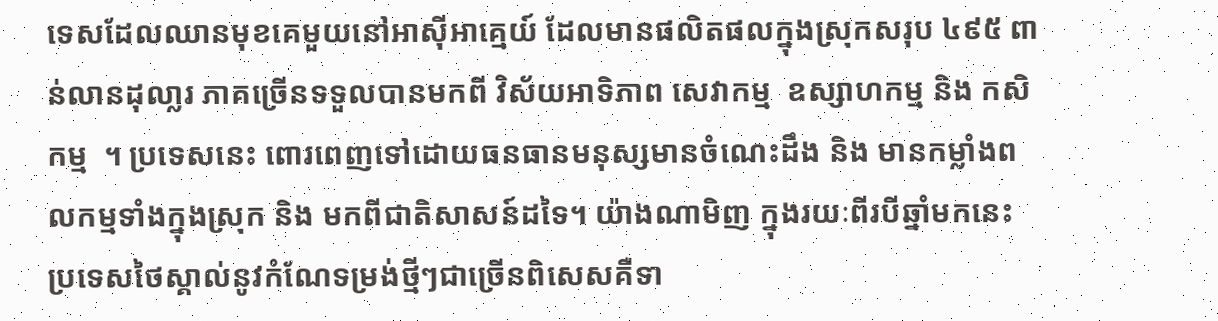ទេសដែលឈានមុខគេមួយនៅអាស៊ីអាគ្មេយ៍ ដែលមានផលិតផលក្នុងស្រុកសរុប ៤៩៥ ពាន់លានដុលា្លរ ភាគច្រើនទទួលបានមកពី វិស័យអាទិភាព សេវាកម្ម  ឧស្សាហកម្ម និង កសិកម្ម  ។ ប្រទេសនេះ ពោរពេញទៅដោយធនធានមនុស្សមានចំណេះដឹង និង មានកម្លាំងពលកម្មទាំងក្នុងស្រុក និង មកពីជាតិសាសន៍ដទៃ។ យ៉ាងណាមិញ ក្នុងរយៈពីរបីឆ្នាំមកនេះ ប្រទេសថៃស្គាល់នូវកំណែទម្រង់ថ្មីៗជាច្រើនពិសេសគឺទា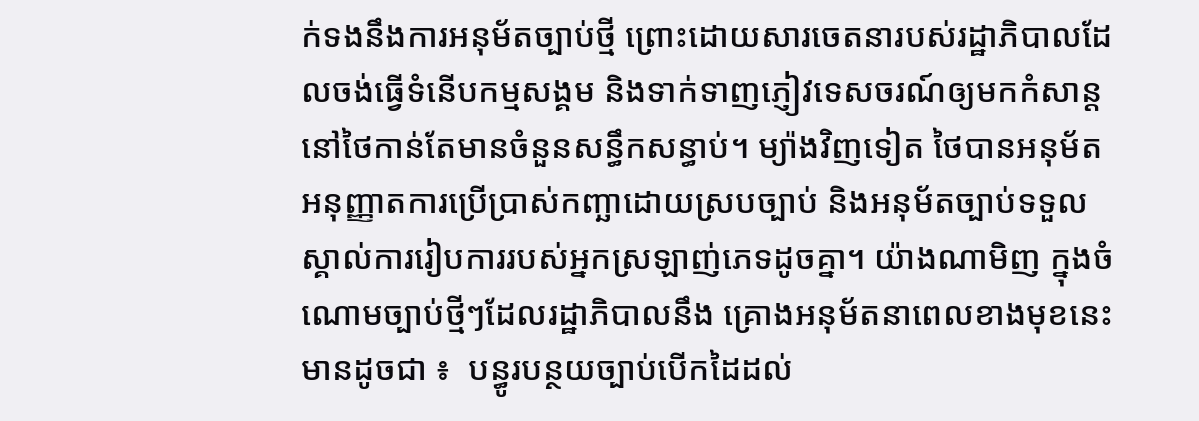ក់ទងនឹងការអនុម័តច្បាប់ថ្មី ព្រោះដោយសារចេតនារបស់រដ្ឋាភិបាលដែលចង់ធ្វើទំនើបកម្មសង្គម និងទាក់ទាញភ្ញៀវទេសចរណ៍ឲ្យមកកំសាន្ដនៅថៃកាន់តែមានចំនួនសន្ធឹកសន្ធាប់។ ម្យ៉ាងវិញទៀត ថៃបានអនុម័ត អនុញ្ញាតការប្រើប្រាស់កញ្ឆាដោយស្របច្បាប់ និងអនុម័តច្បាប់ទទួលស្គាល់ការរៀបការរបស់អ្នកស្រឡាញ់ភេទដូចគ្នា។ យ៉ាងណាមិញ ក្នុងចំណោមច្បាប់ថ្មីៗដែលរដ្ឋាភិបាលនឹង គ្រោងអនុម័តនាពេលខាងមុខនេះមានដូចជា ៖  បន្ធូរបន្ថយច្បាប់បើកដៃដល់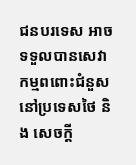ជនបរទេស អាចទទួលបានសេវាកម្មពពោះជំនួសនៅប្រទេសថៃ និង សេចក្ដី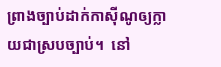ព្រាងច្បាប់ដាក់កាស៊ីណូឲ្យក្លាយជាស្របច្បាប់។  នៅ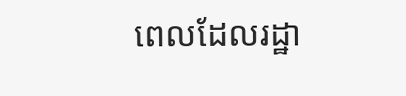ពេលដែលរដ្ឋា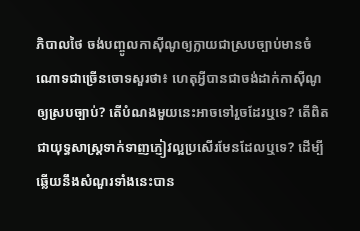ភិបាលថៃ ចង់បញ្ចូលកាស៊ីណូឲ្យក្លាយជាស្របច្បាប់មានចំណោទជាច្រើនចោទសួរថា៖ ហេតុអ្វីបានជាចង់ដាក់កាស៊ីណូឲ្យស្របច្បាប់? តើបំណងមួយនេះអាចទៅរួចដែរឬទេ? តើពិតជាយុទ្ធសាស្ដ្រទាក់ទាញភ្ញៀវល្អប្រសើរមែនដែលឬទេ? ដើម្បីឆ្លើយនឹងសំណួរទាំងនេះបាន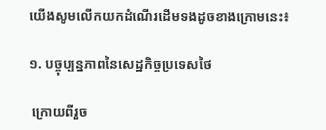យើងសូមលើកយកដំណើរដើមទងដូចខាងក្រោមនេះ៖

១. បច្ចុប្បន្នភាពនៃសេដ្ឋកិច្ចប្រទេសថៃ

 ក្រោយពីរួច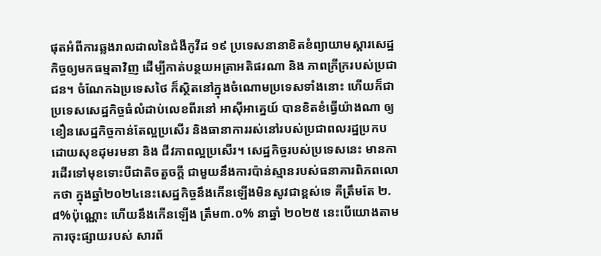ផុតអំពីការឆ្លងរាលដាលនៃជំងឺកូវីដ ១៩ ប្រទេសនានាខិតខំព្យាយាមស្ដារសេដ្ឋកិច្ចឲ្យមកធម្មតាវិញ ដើម្បីកាត់បន្ថយអត្រាអតិផរណា និង ភាពក្រីក្ររបស់ប្រជាជន។ ចំណែកឯប្រទេសថៃ ក៏ស្ថិតនៅក្នុងចំណោមប្រទេសទាំងនោះ ហើយក៏ជាប្រទេសសេដ្ឋកិច្ចធំលំដាប់លេខពីរនៅ អាស៊ីអាគ្នេយ៍ បានខិតខំធ្វើយ៉ាងណា ឲ្យខឿនសេដ្ឋកិច្ចកាន់តែល្អប្រសើរ និងធានាការរស់នៅរបស់ប្រជាពលរដ្ឋប្រកបដោយសុខដុមរមនា និង ជីវភាពល្អប្រសើរ។ សេដ្ឋកិច្ចរបស់ប្រទេសនេះ មានការដើរទៅមុខទោះបីជាតិចតួចក្ដី ជាមួយនឹងការប៉ាន់ស្មានរបស់ធនាគារពិភពលោកថា ក្នុងឆ្នាំ២០២៤នេះសេដ្ឋកិច្ចនឹងកើនឡើងមិនសូវជាខ្ពស់ទេ គឺត្រឹមតែ ២.៨%ប៉ុណ្ណោះ ហើយនឹងកើនឡើង ត្រឹម៣.០% នាឆ្នាំ ២០២៥ នេះបើយោងតាមការចុះផ្សាយរបស់ សារព័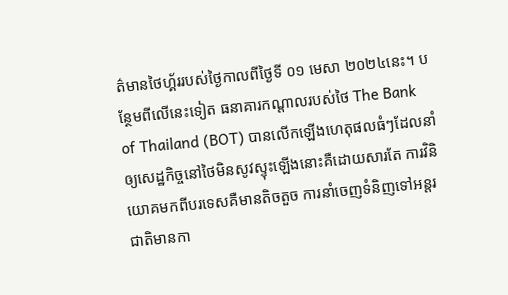ត៌មានថៃហ្គ័ររបស់ថ្ងៃកាលពីថ្ងៃទី ០១ មេសា ២០២៤នេះ។ បន្ថែមពីលើនេះទៀត ធនាគារកណ្ដាលរបស់ថៃ The Bank of Thailand (BOT) បានលើកឡើងហេតុផលធំៗដែលនាំឲ្យសេដ្ឋកិច្ចនៅថៃមិនសូវស្ទុះឡើងនោះគឺដោយសារតែ ការវិនិយោគមកពីបរទេសគឺមានតិចតួច ការនាំចេញទំនិញទៅអន្ដរជាតិមានកា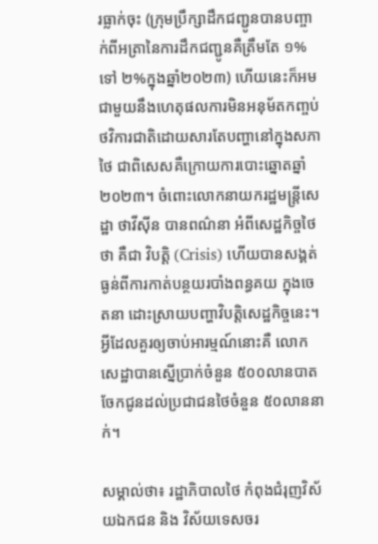រធ្លាក់ចុះ (ក្រុមប្រឹក្សាដឹកជញ្ជូនបានបញ្ចាក់ពីអត្រានៃការដឹកជញ្ជូនគឺត្រឹមតែ ១% ទៅ ២%ក្នុងឆ្នាំ២០២៣) ហើយនេះក៏អមជាមួយនឹងហេតុផលការមិនអនុម័តកញ្ចប់ថវិការជាតិដោយសារតែបញ្ហានៅក្នុងសភាថៃ ជាពិសេសគឺក្រោយការបោះឆ្នោតឆ្នាំ២០២៣។ ចំពោះលោកនាយករដ្ឋមន្ដ្រីសេដ្ឋា ថាវីស៊ីន បានពណ៌នា អំពីសេដ្ឋកិច្ចថៃថា គឺជា វិបត្តិ (Crisis) ហើយបានសង្គត់ធ្ងន់ពីការកាត់បន្ថយរបាំងពន្ធគយ ក្នុងចេតនា ដោះស្រាយបញ្ហាវិបត្តិសេដ្ឋកិច្ចនេះ។ អ្វីដែលគួរឲ្យចាប់អារម្មណ៍នោះគឺ លោកសេដ្ឋាបានស្នើប្រាក់ចំនួន ៥០០លានបាត ចែកជូនដល់ប្រជាជនថៃចំនួន ៥០លាននាក់។

សម្គាល់ថា៖ រដ្ឋាភិបាលថៃ កំពុងជំរុញវិស័យឯកជន និង វិស័យទេសចរ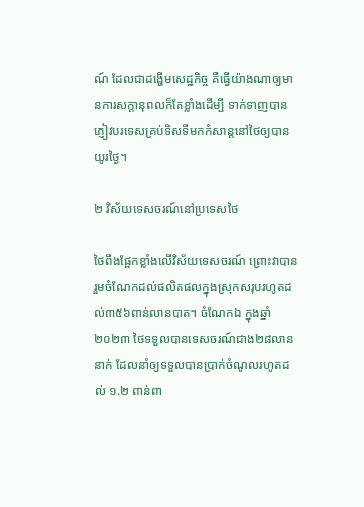ណ៍ ដែលជាដង្ហើមសេដ្ឋកិច្ច គឺធ្វើយ៉ាងណាឲ្យមានការសក្ដានុពលក៏តែខ្លាំងដើម្បី ទាក់ទាញបានភ្ញៀវបរទេសគ្រប់ទិសទីមកកំសាន្ដនៅថៃឲ្យបានយូរថៃ្ង។

២ វិស័យទេសចរណ៍នៅប្រទេសថៃ

ថៃពឹងផ្អែកខ្លាំងលើវិស័យទេសចរណ៍ ព្រោះវាបានរួមចំណែកដល់ផលិតផលក្នុងស្រុកសរុបរហូតដល់៣៥៦ពាន់លានបាត។ ចំណែកឯ ក្នុងឆ្នាំ ២០២៣ ថៃទទួលបានទេសចរណ៍ជាង២៨លាននាក់ ដែលនាំឲ្យទទួលបានប្រាក់ចំណូលរហូតដល់ ១.២ ពាន់ពា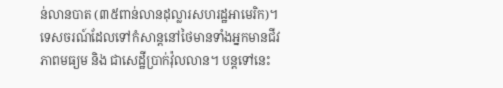ន់លានបាត (៣៥ពាន់លានដុល្លារសហរដ្ឋអាមេរិក)។ ទេសចរណ៍ដែលទៅកំសាន្ដនៅថៃមានទាំងអ្នកមានជីវភាពមធ្យម និង ជាសេដ្ឋីប្រាក់វ៉ុលលាន។ បន្ដទៅនេះ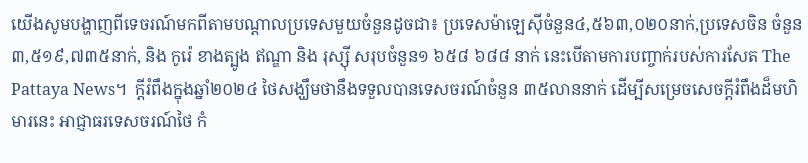យើងសូមបង្ហាញពីទេចរណ៍មកពីតាមបណ្ដាលប្រទេសមួយចំនួនដូចជា៖ ប្រទេសម៉ាឡេស៊ីចំនួន៤,៥៦៣,០២០នាក់,ប្រទេសចិន ចំនួន ៣,៥១៩,៧៣៥នាក់, និង កូរ៉េ ខាងត្បូង ឥណ្ឌា និង រុស្ស៊ី សរុបចំនួន១ ៦៥៨ ៦៨៨ នាក់ នេះបើតាមការបញ្ចាក់របស់ការសែត The Pattaya News។  ក្ដីរំពឹងក្នុងឆ្នាំ២០២៤ ថៃសង្ឃឹមថានឹងទទួលបានទេសចរណ៍ចំនួន ៣៥លាននាក់ ដើម្បីសម្រេចសេចក្ដីរំពឹងដ៏មហិមារនេះ អាជ្ញាធរទេសចរណ៍ថៃ កំ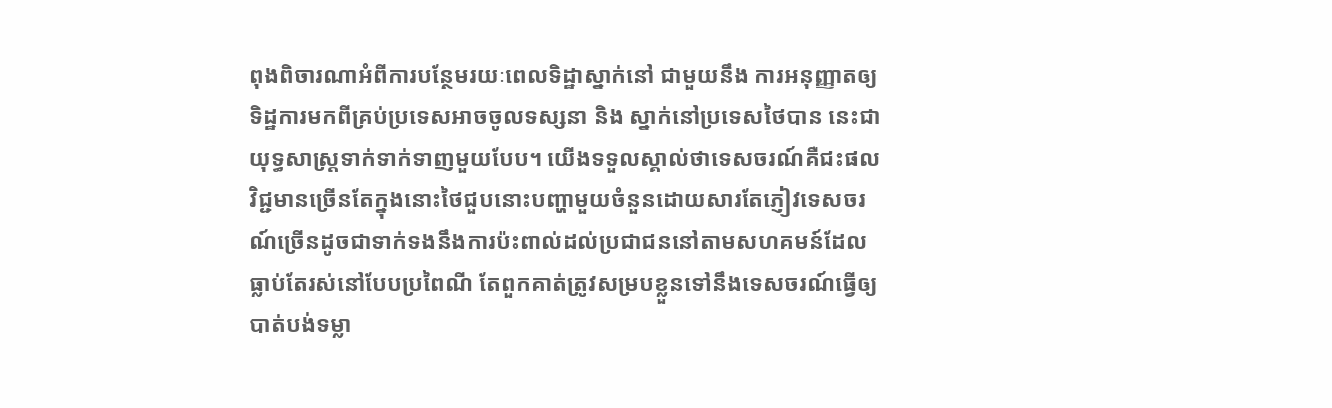ពុងពិចារណាអំពីការបន្ថែមរយៈពេលទិដ្ឋាស្នាក់នៅ ជាមួយនឹង ការអនុញ្ញាតឲ្យទិដ្ឋការមកពីគ្រប់ប្រទេសអាចចូលទស្សនា និង ស្នាក់នៅប្រទេសថៃបាន នេះជាយុទ្ធសាស្ដ្រទាក់ទាក់ទាញមួយបែប។ យើងទទួលស្គាល់ថាទេសចរណ៍គឺជះផលវិជ្ជមានច្រើនតែក្នុងនោះថៃជួបនោះបញ្ហាមួយចំនួនដោយសារតែភ្ញៀវទេសចរណ៍ច្រើនដូចជាទាក់ទងនឹងការប៉ះពាល់ដល់ប្រជាជននៅតាមសហគមន៍ដែលធ្លាប់តែរស់នៅបែបប្រពៃណី តែពួកគាត់ត្រូវសម្របខ្លួនទៅនឹងទេសចរណ៍ធ្វើឲ្យបាត់បង់ទម្លា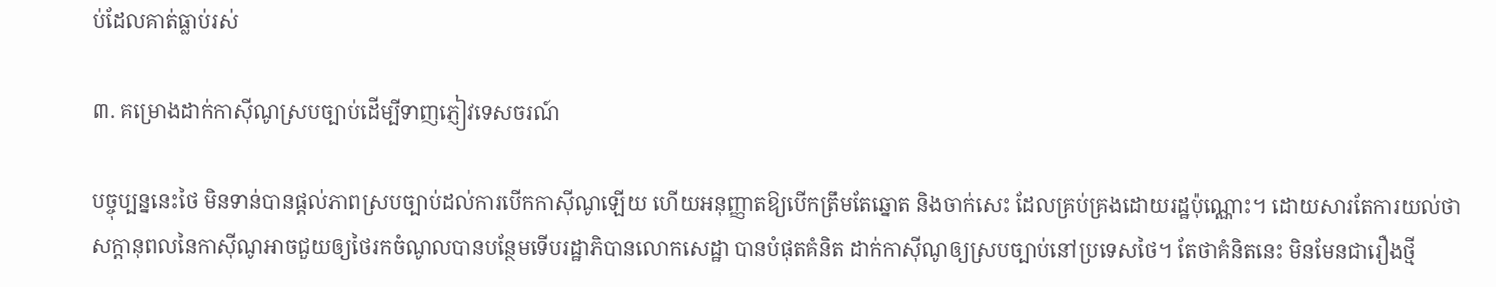ប់ដែលគាត់ធ្លាប់រស់

៣. គម្រោងដាក់កាស៊ីណូស្របច្បាប់ដើម្បីទាញភ្ញៀវទេសចរណ៍

បច្ចុប្បន្ននេះថៃ មិនទាន់បានផ្តល់ភាពស្របច្បាប់ដល់ការបើកកាស៊ីណូឡើយ ហើយអនុញ្ញាតឱ្យបើកត្រឹមតែឆ្នោត និងចាក់សេះ ដែលគ្រប់គ្រងដោយរដ្ឋប៉ុណ្ណោះ។ ដោយសារតែការយល់ថា សក្ដានុពលនៃកាស៊ីណូអាចជួយឲ្យថៃរកចំណូលបានបន្ថែមទើបរដ្ឋាភិបានលោកសេដ្ឋា បានបំផុតគំនិត ដាក់កាស៊ីណូឲ្យស្របច្បាប់នៅប្រទេសថៃ។ តែថាគំនិតនេះ មិនមែនជារឿងថ្មី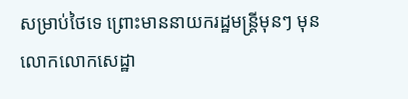សម្រាប់ថៃទេ ព្រោះមាននាយករដ្ឋមន្ដ្រីមុនៗ មុនលោកលោកសេដ្ឋា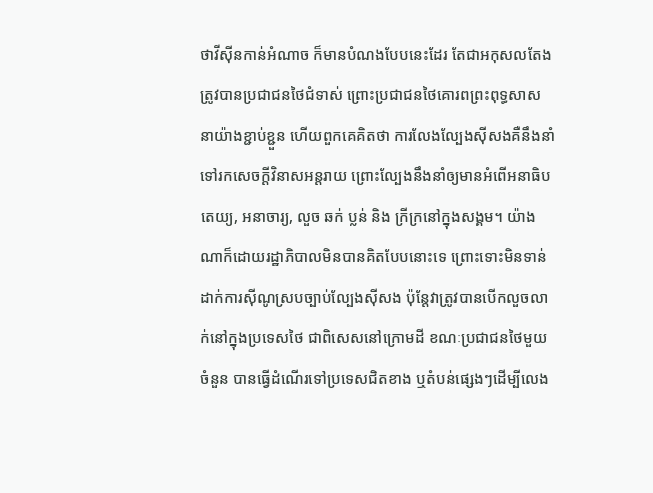ថាវីស៊ីនកាន់អំណាច ក៏មានបំណងបែបនេះដែរ តែជាអកុសលតែងត្រូវបានប្រជាជនថៃជំទាស់ ព្រោះប្រជាជនថៃគោរពព្រះពុទ្ធសាសនាយ៉ាងខ្ជាប់ខ្ជួន ហើយពួកគេគិតថា ការលែងល្បែងស៊ីសងគឺនឹងនាំទៅរកសេចក្ដីវិនាសអន្ដរាយ ព្រោះល្បែងនឹងនាំឲ្យមានអំពើអនាធិបតេយ្យ, អនាចារ្យ, លួច ឆក់ ប្លន់ និង ក្រីក្រនៅក្នុងសង្គម។ យ៉ាងណាក៏ដោយរដ្ឋាភិបាលមិនបានគិតបែបនោះទេ ព្រោះទោះមិនទាន់ដាក់ការស៊ីណូស្របច្បាប់ល្បែងស៊ីសង ប៉ុន្តែវាត្រូវបានបើកលួចលាក់នៅក្នុងប្រទេសថៃ ជាពិសេសនៅក្រោមដី ខណៈប្រជាជនថៃមួយចំនួន បានធ្វើដំណើរទៅប្រទេសជិតខាង ឬតំបន់ផ្សេងៗដើម្បីលេង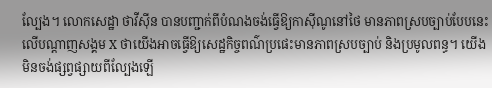ល្បែង។ លោកសេដ្ឋា ថាវីស៊ីន បានបញ្ជាក់ពីបំណងចង់ធ្វើឱ្យកាស៊ីណូនៅថៃ មានភាពស្របច្បាប់បែបនេះលើបណ្តាញសង្គម X ថាយើងអាចធ្វើឱ្យសេដ្ឋកិច្ចពណ៌ប្រផេះមានភាពស្របច្បាប់ និងប្រមូលពន្ធ។ យើងមិនចង់ផ្សព្វផ្សាយពីល្បែងឡើ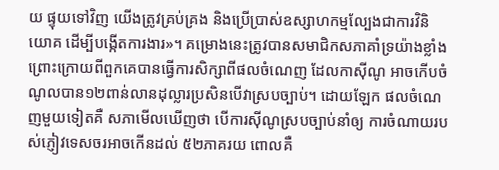យ ផ្ទុយទៅវិញ យើងត្រូវគ្រប់គ្រង និងប្រើប្រាស់ឧស្សាហកម្មល្បែងជាការវិនិយោគ ដើម្បីបង្កើតការងារ»។ គម្រោងនេះត្រូវបានសមាជិកសភាគាំទ្រយ៉ាងខ្លាំង ព្រោះក្រោយពីពួកគេបានធ្វើការសិក្សាពីផលចំណេញ ដែលកាស៊ីណូ អាចកើបចំណូលបាន១២ពាន់លានដុល្លារប្រសិនបើវាស្របច្បាប់។ ដោយឡែក ផលចំណេញមួយទៀតគឺ សភាមើលឃើញថា បើការស៊ីណូស្របច្បាប់នាំឲ្យ ការចំណាយរបស់ភ្ញៀវទេសចរអាចកើនដល់ ៥២ភាគរយ ពោលគឺ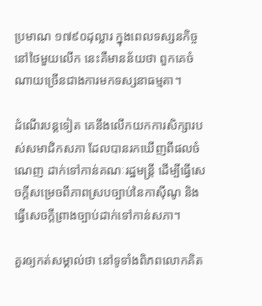ប្រមាណ ១៧៩០ដុល្លារ ក្នុងពេលទស្សនកិច្ចនៅថៃមួយលើក នេះគឺមានន័យថា ពួកគេចំណាយច្រើនជាងការមកទស្សនាធម្មតា។

ដំណើរបន្ដទៀត គេនឹងលើកយកការសិក្សារបស់សមាជិកសភា ដែលបានរកឃើញពីផលចំណេញ ដាក់ទៅកាន់គណៈរដ្ឋមន្រ្តី ដើម្បីធ្វើសេចក្តីសម្រេចពីភាពស្របច្បាប់នៃកាស៊ីណូ និងធ្វើសេចក្តីព្រាងច្បាប់ដាក់ទៅកាន់សភា។

គួរឲ្យកត់សម្គាល់ថា នៅទូទាំងពិភពលោកគិត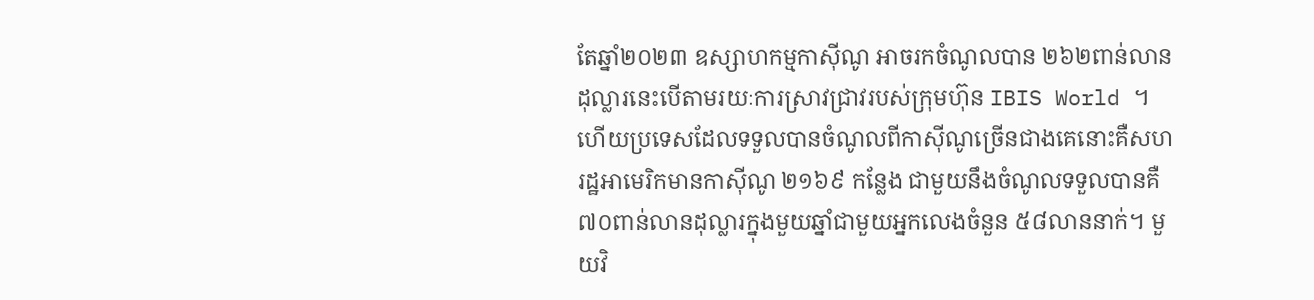តែឆ្នាំ២០២៣ ឧស្សាហកម្មកាស៊ីណូ អាចរកចំណូលបាន ២៦២ពាន់លានដុល្លារនេះបើតាមរយៈការស្រាវជ្រាវរបស់ក្រុមហ៊ុន IBIS World ។ ហើយប្រទេសដែលទទួលបានចំណូលពីកាស៊ីណូច្រើនជាងគេនោះគឺសហរដ្ឋអាមេរិកមានកាស៊ីណូ ២១៦៩ កន្លែង ជាមួយនឹងចំណូលទទួលបានគឺ ៧០ពាន់លានដុល្លារក្នុងមួយឆ្នាំជាមួយអ្នកលេងចំនួន ៥៨លាននាក់។ មួយវិ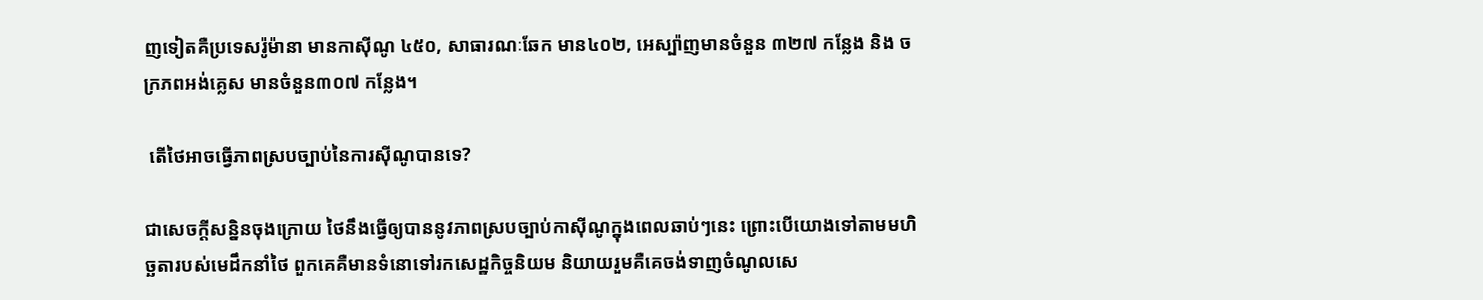ញទៀតគឺប្រទេសរ៉ូម៉ានា មានកាស៊ីណូ ៤៥០, សាធារណៈឆែក មាន៤០២, អេស្ប៉ាញមានចំនួន ៣២៧ កន្លែង និង ចក្រភពអង់គ្លេស មានចំនួន៣០៧ កន្លែង។

 តើថៃអាចធ្វើភាពស្របច្បាប់នៃការស៊ីណូបានទេ?

ជាសេចក្ដីសន្និនចុងក្រោយ ថៃនឹងធ្វើឲ្យបាននូវភាពស្របច្បាប់កាស៊ីណូក្នុងពេលឆាប់ៗនេះ ព្រោះបើយោងទៅតាមមហិច្ឆតារបស់មេដឹកនាំថៃ ពួកគេគឺមានទំនោទៅរកសេដ្ឋកិច្ចនិយម និយាយរួមគឺគេចង់ទាញចំណូលសេ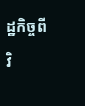ដ្ឋកិច្ចពីវិ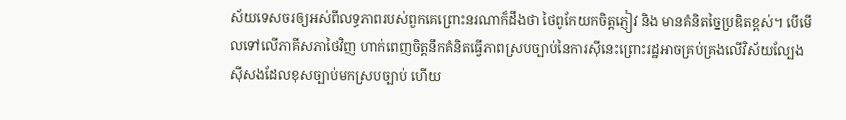ស័យទេសចរឲ្យអស់ពីលទ្ធភាពរបស់ពួកគេព្រោះនរណាក៏ដឹងថា ថៃពូកែយកចិត្តភ្ញៀវ និង មានគំនិតច្នៃប្រឌិតខ្ពស់។ បើមើលទៅលើភាគីសភាថៃវិញ ហាក់ពេញចិត្តនឹកគំនិតធ្វើភាពស្របច្បាប់នៃការស៊ីនេះព្រោះរដ្ឋអាចគ្រប់គ្រងលើវិស័យល្បែងស៊ីសងដែលខុសច្បាប់មកស្របច្បាប់ ហើយ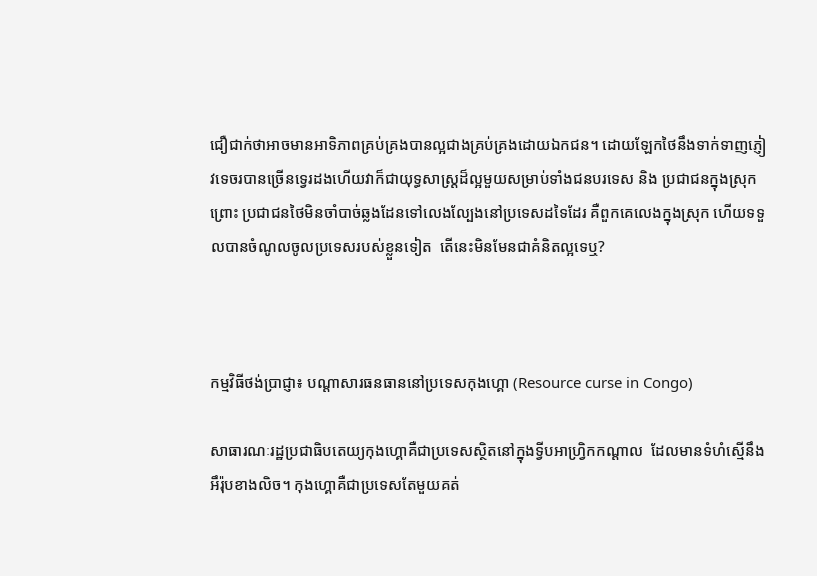ជឿជាក់ថាអាចមានអាទិភាពគ្រប់គ្រងបានល្អជាងគ្រប់គ្រងដោយឯកជន។ ដោយឡែកថៃនឹងទាក់ទាញភ្ញៀវទេចរបានច្រើនទេ្វរដងហើយវាក៏ជាយុទ្ធសាស្ដ្រដ៏ល្អមួយសម្រាប់ទាំងជនបរទេស និង ប្រជាជនក្នុងស្រុកព្រោះ ប្រជាជនថៃមិនចាំបាច់ឆ្លងដែនទៅលេងល្បែងនៅប្រទេសដទៃដែរ គឺពួកគេលេងក្នុងស្រុក ហើយទទួលបានចំណូលចូលប្រទេសរបស់ខ្លួនទៀត  តើនេះមិនមែនជាគំនិតល្អទេឬ?



កម្មវិធីថង់ប្រាជ្ញា៖ បណ្ដាសារធនធាននៅប្រទេសកុងហ្គោ (Resource curse in Congo)

សាធារណៈរដ្ឋប្រជាធិបតេយ្យកុងហ្គោគឺជាប្រទេសស្ថិតនៅក្នុងទ្វីបអាហ្វ្រិកកណ្ដាល  ដែលមានទំហំស្មើនឹងអឹរ៉ុបខាងលិច។ កុងហ្គោគឺជាប្រទេសតែមួយគត់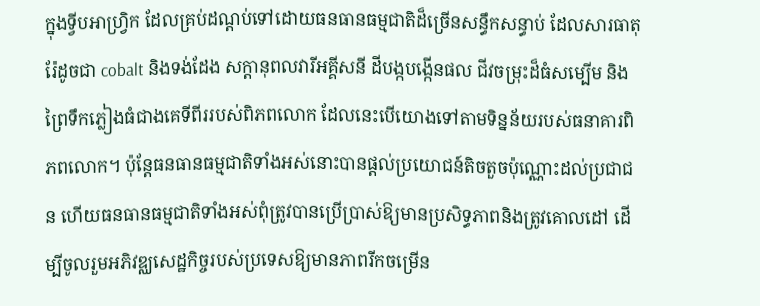ក្នុងទ្វីបអាហ្វ្រិក ដែលគ្រប់ដណ្ដប់ទៅដោយធនធានធម្មជាតិដ៏ច្រើនសន្ធឹកសន្ធាប់ ដែលសារធាតុរ៉ែដូចជា cobalt និងទង់ដែង សក្តានុពលវារីអគ្គីសនី ដីបង្កបង្កើនផល ជីវចម្រុះដ៏ធំសម្បើម និងព្រៃទឹកភ្លៀងធំជាងគេទីពីររបស់ពិភពលោក ដែលនេះបើយោងទៅតាមទិន្នន័យរបស់ធនាគារពិភពលោក។ ប៉ុន្តែធនធានធម្មជាតិទាំងអស់នោះបានផ្ដល់ប្រយោជន៍តិចតួចប៉ុណ្ណោះដល់ប្រជាជន ហើយធនធានធម្មជាតិទាំងអស់ពុំត្រូវបានប្រើប្រាស់ឱ្យមានប្រសិទ្ធភាពនិងត្រូវគោលដៅ ដើម្បីចូលរួមអភិវឌ្ឈសេដ្ឋកិច្ចរបស់ប្រទេសឱ្យមានភាពរីកចម្រើន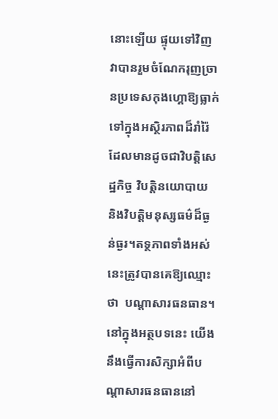នោះឡើយ ផ្ទុយទៅវិញវាបានរួមចំណែករុញច្រានប្រទេសកុងហ្គោឱ្យធ្លាក់ទៅក្នុងអស្ថិរភាពដ៏រាំរ៉ៃ ដែលមានដូចជាវិបត្តិសេដ្ឋកិច្ច វិបត្តិនយោបាយ និងវិបត្តិមនុស្សធម៌ដ៏ធ្ងន់ធ្ងរ។តទ្ថភាពទាំងអស់នេះត្រូវបានគេឱ្យឈ្មោះថា  បណ្ដាសារធនធាន។ នៅក្នុងអត្ថបទនេះ យើងនឹងធ្វើការសិក្សាអំពីបណ្ដាសារធនធាននៅ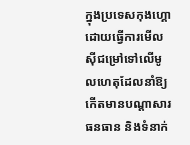ក្នុងប្រទេសកុងហ្គោ ដោយធ្វើការមើលស៊ីជម្រៅទៅលើមូលហេតុដែលនាំឱ្យកើតមានបណ្ដាសារធនធាន និងទំនាក់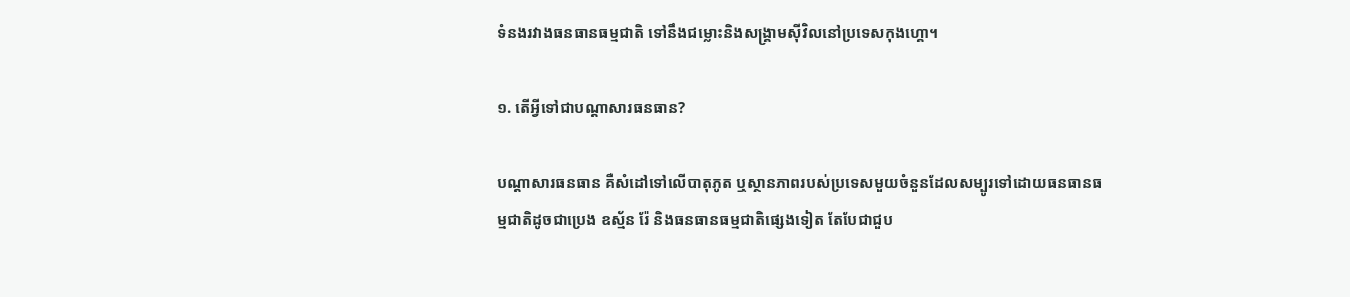ទំនងរវាងធនធានធម្មជាតិ ទៅនឹងជម្លោះនិងសង្គ្រាមស៊ីវិលនៅប្រទេសកុងហ្គោ។

១. តើអ្វីទៅជាបណ្ដាសារធនធាន?

បណ្ដាសារធនធាន គឺសំដៅទៅលើបាតុភូត ឬស្ថានភាពរបស់ប្រទេសមួយចំនួនដែលសម្បូរទៅដោយធនធានធម្មជាតិដូចជាប្រេង ឧស្ម័ន រ៉ែ និងធនធានធម្មជាតិផ្សេងទៀត តែបែជាជួប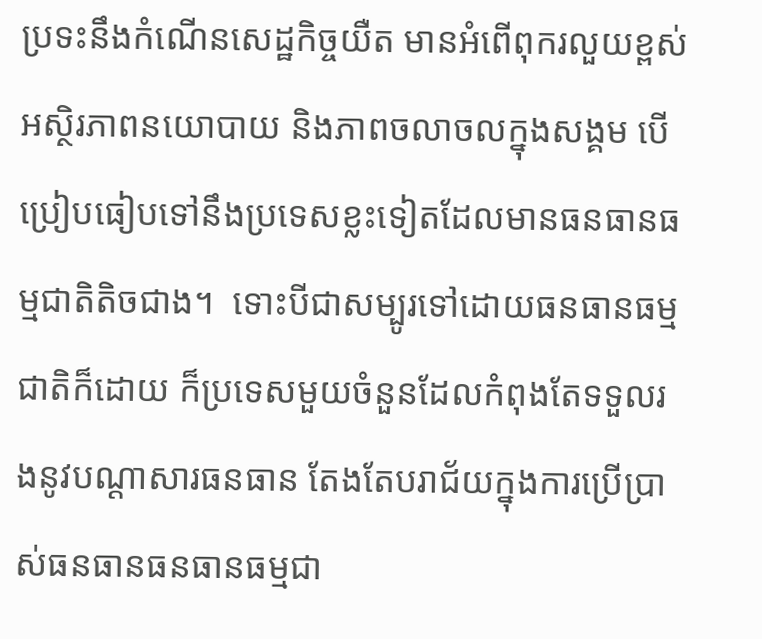ប្រទះនឹងកំណើនសេដ្ឋកិច្ចយឺត មានអំពើពុករលួយខ្ពស់ អស្ថិរភាពនយោបាយ និងភាពចលាចលក្នុងសង្គម បើប្រៀបធៀបទៅនឹងប្រទេសខ្លះទៀតដែលមានធនធានធម្មជាតិតិចជាង។  ទោះបីជាសម្បូរទៅដោយធនធានធម្មជាតិក៏ដោយ ក៏ប្រទេសមួយចំនួនដែលកំពុងតែទទួលរងនូវបណ្ដាសារធនធាន តែងតែបរាជ័យក្នុងការប្រើប្រាស់ធនធានធនធានធម្មជា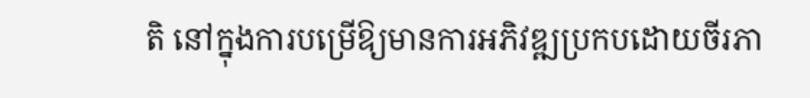តិ នៅក្នុងការបម្រើឱ្យមានការអភិវឌ្ឍប្រកបដោយចីរភា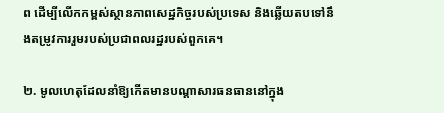ព ដើម្បីលើកកម្ពស់ស្ថានភាពសេដ្ឋកិច្ចរបស់ប្រទេស និងឆ្លើយតបទៅនឹងតម្រូវការរួមរបស់ប្រជាពលរដ្ឋរបស់ពួកគេ។

២. មូលហេតុដែលនាំឱ្យកើតមានបណ្ដាសារធនធាននៅក្នុង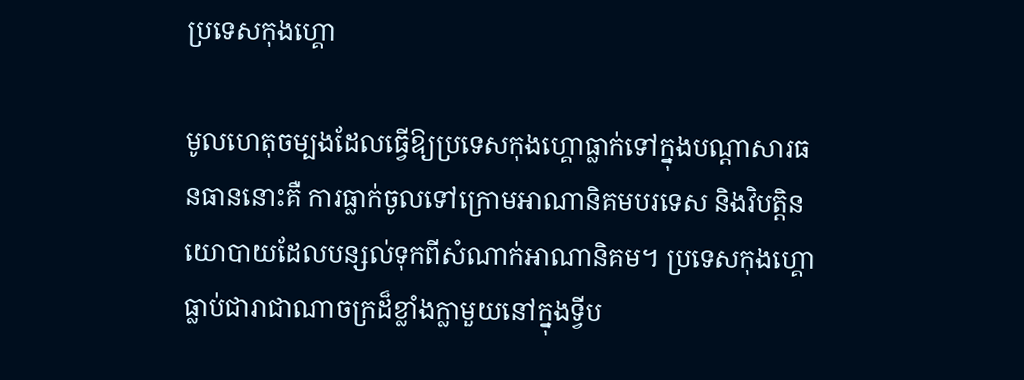ប្រទេសកុងហ្គោ

មូលហេតុចម្បងដែលធ្វើឱ្យប្រទេសកុងហ្គោធ្លាក់ទៅក្នុងបណ្ដាសារធនធាននោះគឺ ការធ្លាក់ចូលទៅក្រោមអាណានិគមបរទេស និងវិបត្តិនយោបាយដែលបន្សល់ទុកពីសំណាក់អាណានិគម។ ប្រទេសកុងហ្គោធ្លាប់ជារាជាណាចក្រដ៏ខ្លាំងក្លាមួយនៅក្នុងទ្វីប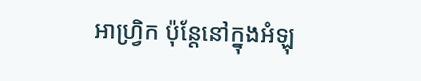អាហ្វ្រិក ប៉ុន្តែនៅក្នុងអំឡុ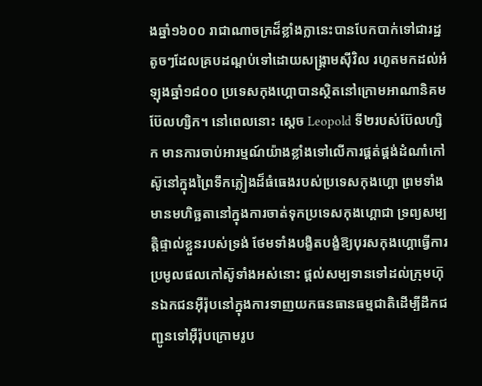ងឆ្នាំ១៦០០ រាជាណាចក្រដ៏ខ្លាំងក្លានេះបានបែកបាក់ទៅជារដ្ឋតូចៗដែលគ្របដណ្ដប់ទៅដោយសង្គ្រាមស៊ីវិល រហូតមកដល់អំឡុងឆ្នាំ១៨០០ ប្រទេសកុងហ្គោបានស្ថិតនៅក្រោមអាណានិគមប៊ែលហ្សិក។ នៅពេលនោះ សេ្ដច Leopold ទី២របស់ប៊ែលហ្សិក មានការចាប់អារម្មណ៍យ៉ាងខ្លាំងទៅលើការផ្គត់ផ្គង់ដំណាំកៅស៊ូនៅក្នុងព្រៃទឹកភ្លៀងដ៏ធំធេងរបស់ប្រទេសកុងហ្គោ ព្រមទាំងមានមហិច្ឆតានៅក្នុងការចាត់ទុកប្រទេសកុងហ្គោជា ទ្រព្យសម្បត្តិផ្ទាល់ខ្លួនរបស់ទ្រង់ ថែមទាំងបង្ខិតបង្ខំឱ្យបុរសកុងហ្គោធ្វើការប្រមូលផលកៅស៊ូទាំងអស់នោះ ផ្ដល់សម្បទានទៅដល់ក្រុមហ៊ុនឯកជនអ៊ឺរ៉ុបនៅក្នុងការទាញយកធនធានធម្មជាតិដើម្បីដឹកជញ្ជូនទៅអ៊ឺរ៉ុបក្រោមរូប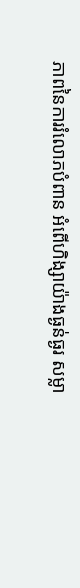ភាពនៃការរំលោភបំពាន អំពើហិង្សាយ៉ាងធ្ងន់ធ្ងរ សម្លា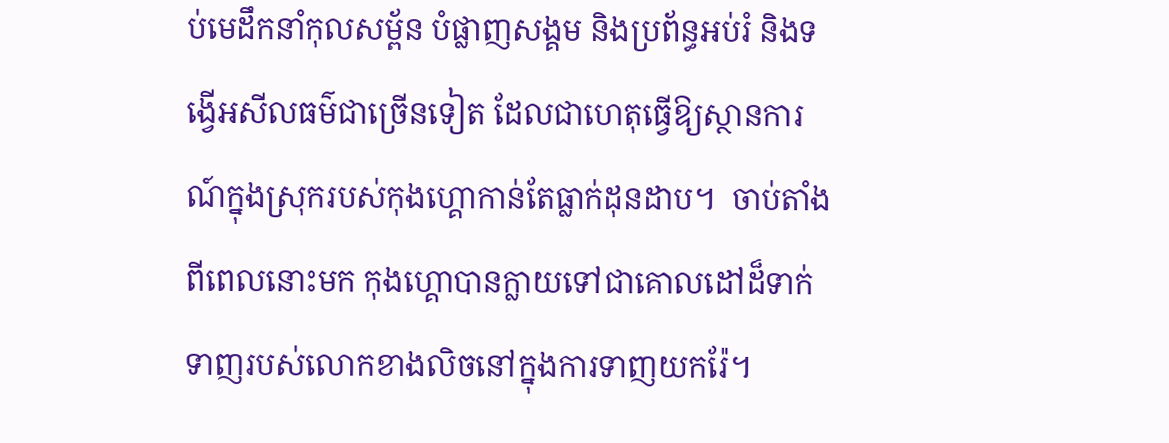ប់មេដឹកនាំកុលសម្ព័ន បំផ្លាញសង្គម និងប្រព័ន្ធអប់រំ និងទង្វើអសីលធម៌ជាច្រើនទៀត ដែលជាហេតុធ្វើឱ្យស្ថានការណ៍ក្នុងស្រុករបស់កុងហ្គោកាន់តែធ្លាក់ដុនដាប។  ចាប់តាំងពីពេលនោះមក កុងហ្គោបានក្លាយទៅជាគោលដៅដ៏ទាក់ទាញរបស់លោកខាងលិចនៅក្នុងការទាញយករ៉ែ។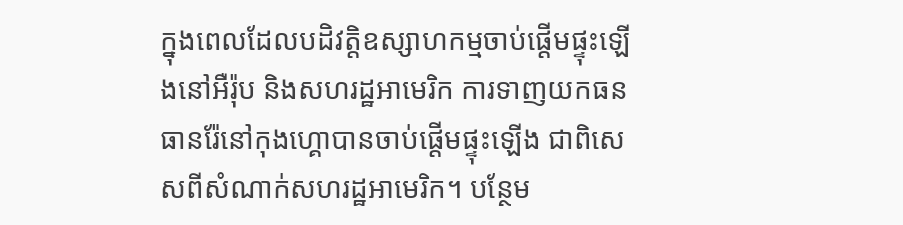ក្នុងពេលដែលបដិវត្តិឧស្សាហកម្មចាប់ផ្ដើមផ្ទុះឡើងនៅអឺរ៉ុប និងសហរដ្ឋអាមេរិក ការទាញយកធនធានរ៉ែនៅកុងហ្គោបានចាប់ផ្ដើមផ្ទុះឡើង ជាពិសេសពីសំណាក់សហរដ្ឋអាមេរិក។ បន្ថែម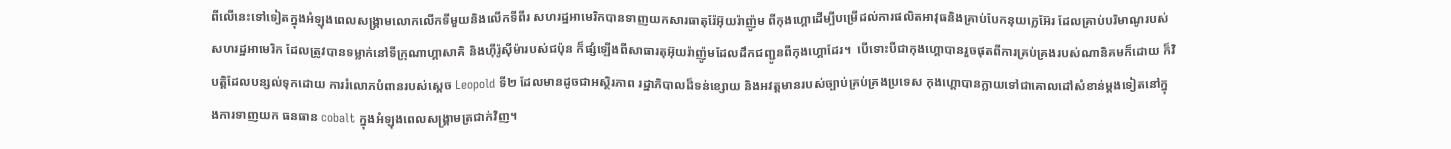ពីលើនេះទៅទៀតក្នុងអំឡុងពេលសង្គ្រាមលោកលើកទីមួយនិងលើកទីពីរ សហរដ្ឋអាមេរិកបានទាញយកសារធាតុរ៉ែអ៊ុយរ៉ាញ៉ូម ពីកុងហ្គោដើម្បីបម្រើដល់ការផលិតអាវុធនិងគ្រាប់បែកនុយក្លេអ៊ែរ ដែលគ្រាប់បរិមាណូរបស់សហរដ្ឋអាមេរិក ដែលត្រូវបានទម្លាក់នៅទីក្រុណាហ្គាសាគិ និងហ៊ីរ៉ូស៊ីម៉ារបស់ជប៉ុន ក៏ផ្សំឡើងពីសាធារតុអ៊ុយរ៉ាញ៉ូមដែលដឹកជញ្ជូនពីកុងហ្គោដែរ។  បើទោះបីជាកុងហ្គោបានរួចផុតពីការគ្រប់គ្រងរបស់ណានិគមក៏ដោយ ក៏វិបត្តិដែលបន្សល់ទុកដោយ ការរំលោភបំពានរបស់សេ្ដច Leopold ទី២ ដែលមានដូចជាអស្ថិរភាព រដ្ឋាភិបាលដ៏ទន់ខ្សោយ និងអវត្តមានរបស់ច្បាប់គ្រប់គ្រងប្រទេស កុងហ្គោបានក្លាយទៅជាគោលដៅសំខាន់ម្ដងទៀតនៅក្នុងការទាញយក ធនធាន cobalt ក្នុងអំឡុងពេលសង្គ្រាមត្រជាក់វិញ។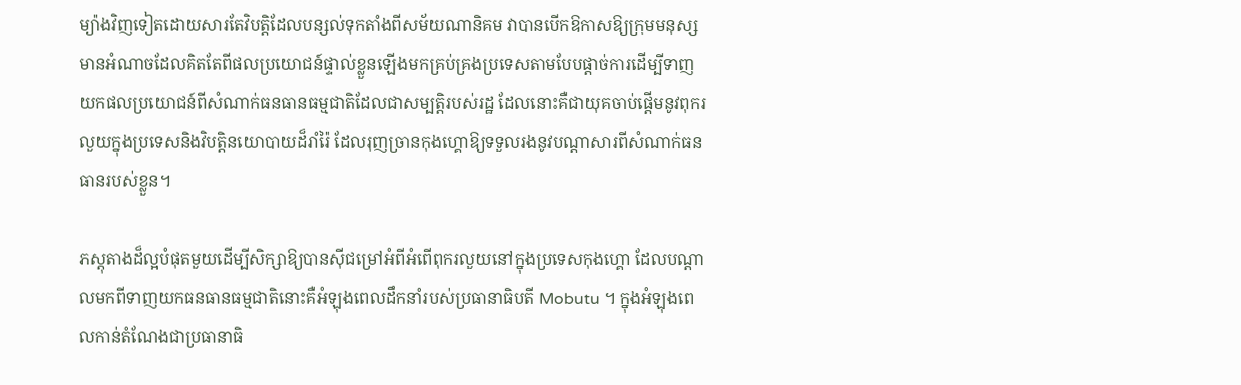ម្យ៉ាងវិញទៀតដោយសារតែវិបត្តិដែលបន្សល់ទុកតាំងពីសម័យណានិគម វាបានបើកឱកាសឱ្យក្រុមមនុស្សមានអំណាចដែលគិតតែពីផលប្រយោជន៍ផ្ទាល់ខ្លួនឡើងមកគ្រប់គ្រងប្រទេសតាមបែបផ្ដាច់ការដើម្បីទាញយកផលប្រយោជន៍ពីសំណាក់ធនធានធម្មជាតិដែលជាសម្បត្តិរបស់រដ្ឋ ដែលនោះគឺជាយុគចាប់ផ្ដើមនូវពុករលួយក្នុងប្រទេសនិងវិបត្តិនយោបាយដ៏រាំរ៉ៃ ដែលរុញច្រានកុងហ្គោឱ្យទទួលរងនូវបណ្ដាសារពីសំណាក់ធនធានរបស់ខ្លួន។

ភស្តុតាងដ៏ល្អបំផុតមួយដើម្បីសិក្សាឱ្យបានស៊ីជម្រៅអំពីអំពើពុករលួយនៅក្នុងប្រទេសកុងហ្គោ ដែលបណ្ដាលមកពីទាញយកធនធានធម្មជាតិនោះគឺអំឡុងពេលដឹកនាំរបស់ប្រធានាធិបតី Mobutu ។ ក្នុងអំឡុងពេលកាន់តំណែងជាប្រធានាធិ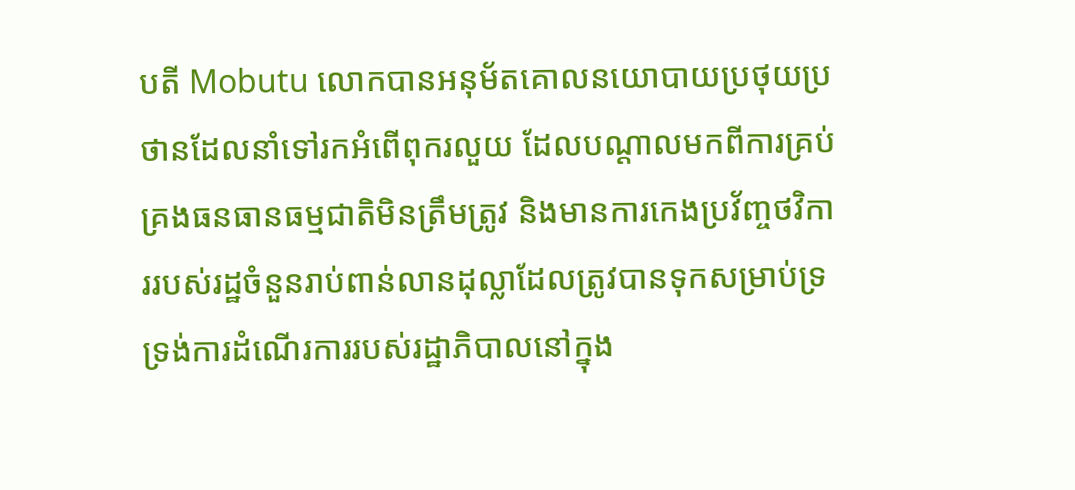បតី Mobutu លោកបានអនុម័តគោលនយោបាយប្រថុយប្រថានដែលនាំទៅរកអំពើពុករលួយ ដែលបណ្ដាលមកពីការគ្រប់គ្រងធនធានធម្មជាតិមិនត្រឹមត្រូវ និងមានការកេងប្រវ័ញ្ចថវិការរបស់រដ្ឋចំនួនរាប់ពាន់លានដុល្លាដែលត្រូវបានទុកសម្រាប់ទ្រទ្រង់ការដំណើរការរបស់រដ្ឋាភិបាលនៅក្នុង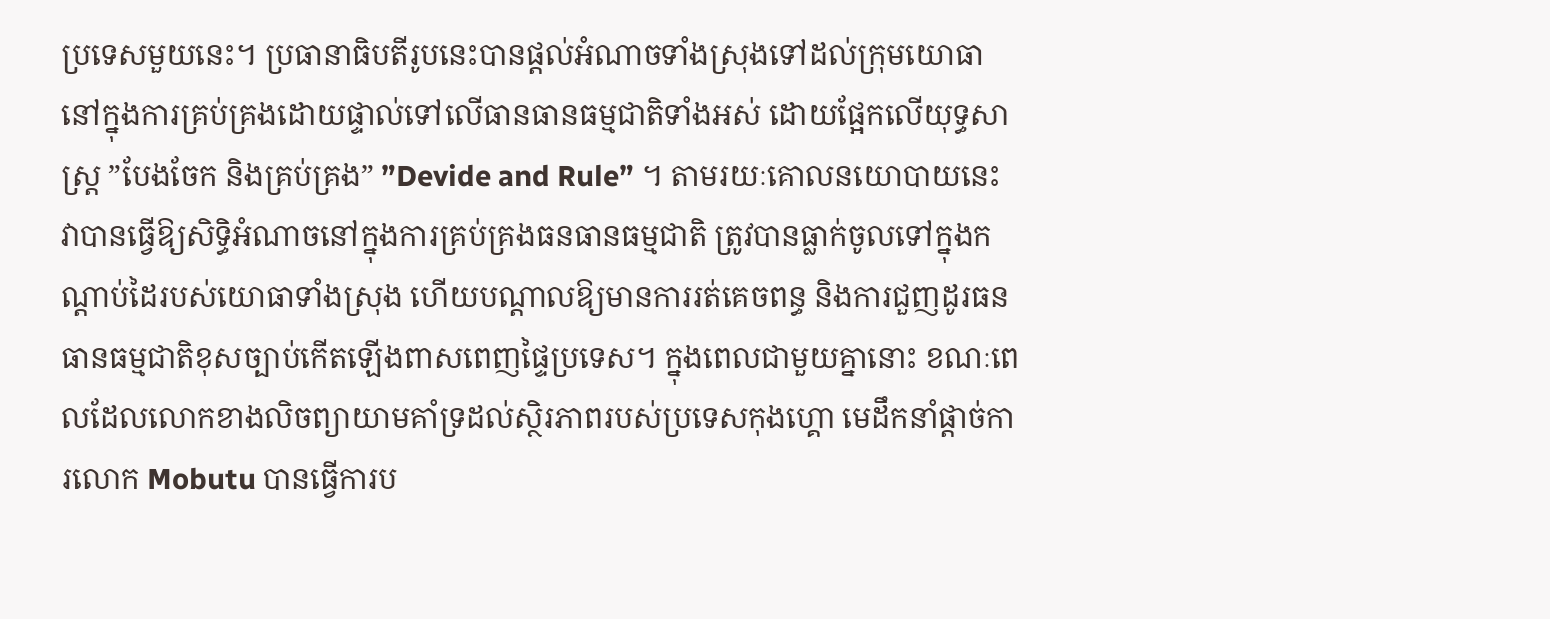ប្រទេសមួយនេះ។ ប្រធានាធិបតីរូបនេះបានផ្ដល់អំណាចទាំងស្រុងទៅដល់ក្រុមយោធានៅក្នុងការគ្រប់គ្រងដោយផ្ទាល់ទៅលើធានធានធម្មជាតិទាំងអស់ ដោយផ្អែកលើយុទ្ធសាស្រ្ត ”បែងចែក និងគ្រប់គ្រង” ”Devide and Rule” ។ តាមរយៈគោលនយោបាយនេះ វាបានធ្វើឱ្យសិទ្ធិអំណាចនៅក្នុងការគ្រប់គ្រងធនធានធម្មជាតិ ត្រូវបានធ្លាក់ចូលទៅក្នុងកណ្ដាប់ដៃរបស់យោធាទាំងស្រុង ហើយបណ្ដាលឱ្យមានការរត់គេចពន្ធ និងការជួញដូរធនធានធម្មជាតិខុសច្បាប់កើតឡើងពាសពេញផ្ទៃប្រទេស។ ក្នុងពេលជាមួយគ្នានោះ ខណៈពេលដែលលោកខាងលិចព្យាយាមគាំទ្រដល់ស្ថិរភាពរបស់ប្រទេសកុងហ្គោ មេដឹកនាំផ្តាច់ការលោក Mobutu បានធ្វើការប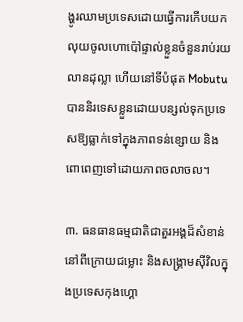ង្ហូរឈាមប្រទេសដោយធ្វើការកើបយកលុយចូលហោប៉ៅផ្ទាល់ខ្លួនចំនួនរាប់រយលានដុល្លា ហើយនៅទីបំផុត Mobutu បាននិរទេសខ្លួនដោយបន្សល់ទុកប្រទេសឱ្យធ្លាក់ទៅក្នុងភាពទន់ខ្សោយ និងពោពេញទៅដោយភាពចលាចល។

៣. ធនធានធម្មជាតិជាតួរអង្គដ៏សំខាន់នៅពីក្រោយជម្លោះ និងសង្រ្គាមស៊ីវិលក្នុងប្រទេសកុងហ្គោ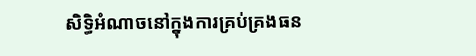សិទ្ធិអំណាចនៅក្នុងការគ្រប់គ្រងធន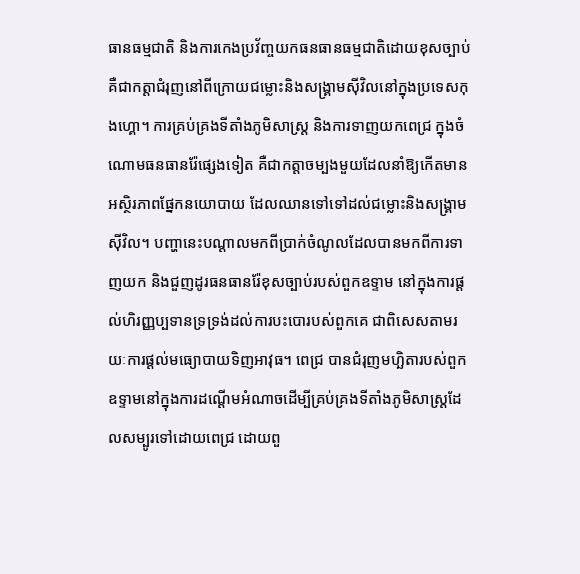ធានធម្មជាតិ និងការកេងប្រវ័ញ្ចយកធនធានធម្មជាតិដោយខុសច្បាប់គឺជាកត្តាជំរុញនៅពីក្រោយជម្លោះនិងសង្គ្រាមស៊ីវិលនៅក្នុងប្រទេសកុងហ្គោ។ ការគ្រប់គ្រងទីតាំងភូមិសាស្រ្ត និងការទាញយកពេជ្រ ក្នុងចំណោមធនធានរ៉ែផ្សេងទៀត គឺជាកត្តាចម្បងមួយដែលនាំឱ្យកើតមានអស្ថិរភាពផ្នែកនយោបាយ ដែលឈានទៅទៅដល់ជម្លោះនិងសង្គ្រាមស៊ីវិល។ បញ្ហានេះបណ្ដាលមកពីប្រាក់ចំណូលដែលបានមកពីការទាញយក និងជួញដូរធនធានរ៉ែខុសច្បាប់របស់ពួកឧទ្ទាម នៅក្នុងការផ្ដល់ហិរញ្ញប្បទានទ្រទ្រង់ដល់ការបះបោរបស់ពួកគេ ជាពិសេសតាមរយៈការផ្ដល់មធ្យោបាយទិញអាវុធ។ ពេជ្រ បានជំរុញមហ្ឆិតារបស់ពួកឧទ្ទាមនៅក្នុងការដណ្ដើមអំណាចដើម្បីគ្រប់គ្រងទីតាំងភូមិសាស្រ្តដែលសម្បូរទៅដោយពេជ្រ ដោយពួ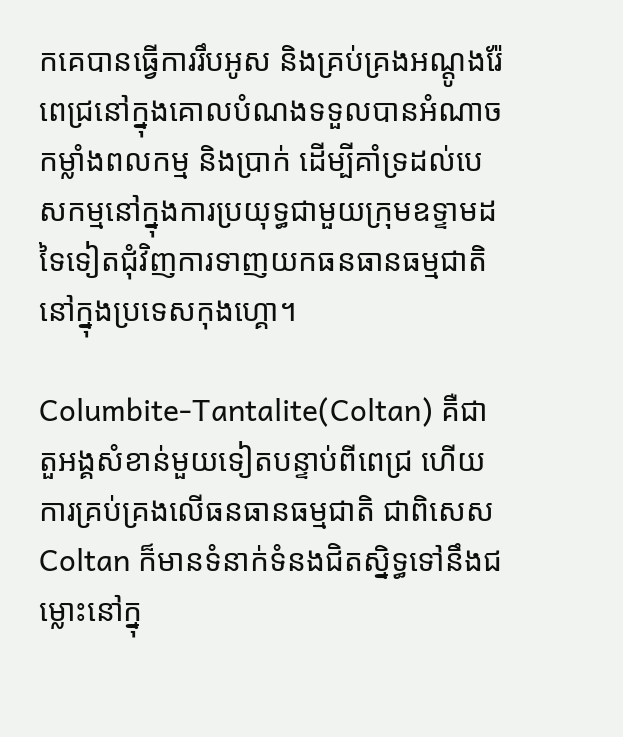កគេបានធ្វើការរឹបអូស និងគ្រប់គ្រងអណ្តូងរ៉ែពេជ្រនៅក្នុងគោលបំណងទទួលបានអំណាច កម្លាំងពលកម្ម និងប្រាក់ ដើម្បីគាំទ្រដល់បេសកម្មនៅក្នុងការប្រយុទ្ធជាមួយក្រុមឧទ្ទាមដទៃទៀតជុំវិញការទាញយកធនធានធម្មជាតិនៅក្នុងប្រទេសកុងហ្គោ។

Columbite-Tantalite(Coltan) គឺជាតួអង្គសំខាន់មួយទៀតបន្ទាប់ពីពេជ្រ ហើយការគ្រប់គ្រងលើធនធានធម្មជាតិ ជាពិសេស Coltan ក៏មានទំនាក់ទំនងជិតស្និទ្ធទៅនឹងជម្លោះនៅក្នុ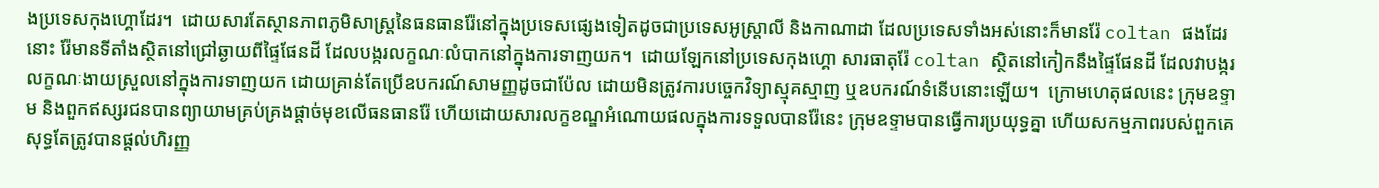ងប្រទេសកុងហ្គោដែរ។  ដោយសារតែស្ថានភាពភូមិសាស្រ្តនៃធនធានរ៉ែនៅក្នុងប្រទេសផ្សេងទៀតដូចជាប្រទេសអូស្ត្រាលី និងកាណាដា ដែលប្រទេសទាំងអស់នោះក៏មានរ៉ែ coltan ផងដែរនោះ រ៉ែមានទីតាំងស្ថិតនៅជ្រៅឆ្ងាយពីផ្ទៃផែនដី ដែលបង្ករលក្ខណៈលំបាកនៅក្នុងការទាញយក។  ដោយឡែកនៅប្រទេសកុងហ្គោ សារធាតុរ៉ែ coltan ស្ថិតនៅកៀកនឹងផ្ទៃផែនដី ដែលវាបង្ករលក្ខណៈងាយស្រួលនៅក្នុងការទាញយក ដោយគ្រាន់តែប្រើឧបករណ៍សាមញ្ញដូចជាប៉ែល ដោយមិនត្រូវការបច្ចេកវិទ្យាស្មុគស្មាញ ឬឧបករណ៍ទំនើបនោះឡើយ។  ក្រោមហេតុផលនេះ ក្រុមឧទ្ទាម និងពួកឥស្សរជនបានព្យាយាមគ្រប់គ្រងផ្តាច់មុខលើធនធានរ៉ែ ហើយដោយសារលក្ខខណ្ឌអំណោយផលក្នុងការទទួលបានរ៉ែនេះ ក្រុមឧទ្ទាមបានធ្វើការប្រយុទ្ធគ្នា ហើយសកម្មភាពរបស់ពួកគេសុទ្ធតែត្រូវបានផ្តល់ហិរញ្ញ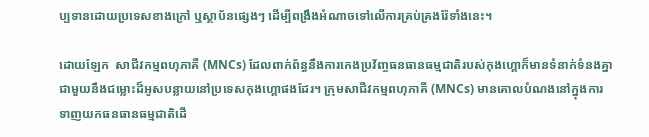ប្បទានដោយប្រទេសខាងក្រៅ ឬស្ថាប័នផ្សេងៗ ដើម្បីពង្រឹងអំណាចទៅលើការគ្រប់គ្រងរ៉ែទាំងនេះ។

ដោយឡែក  សាជីវកម្មពហុភាគី (MNCs) ដែលពាក់ព័ន្ធនឹងការកេងប្រវ័ញ្ចធនធានធម្មជាតិរបស់កុងហ្គោក៏មានទំនាក់ទំនងគ្នាជាមួយនឹងជម្លោះដ៏អូសបន្លាយនៅប្រទេសកុងហ្គោផងដែរ។ ក្រុមសាជីវកម្មពហុភាគី (MNCs) មានគោលបំណងនៅក្នុងការទាញយកធនធានធម្មជាតិដើ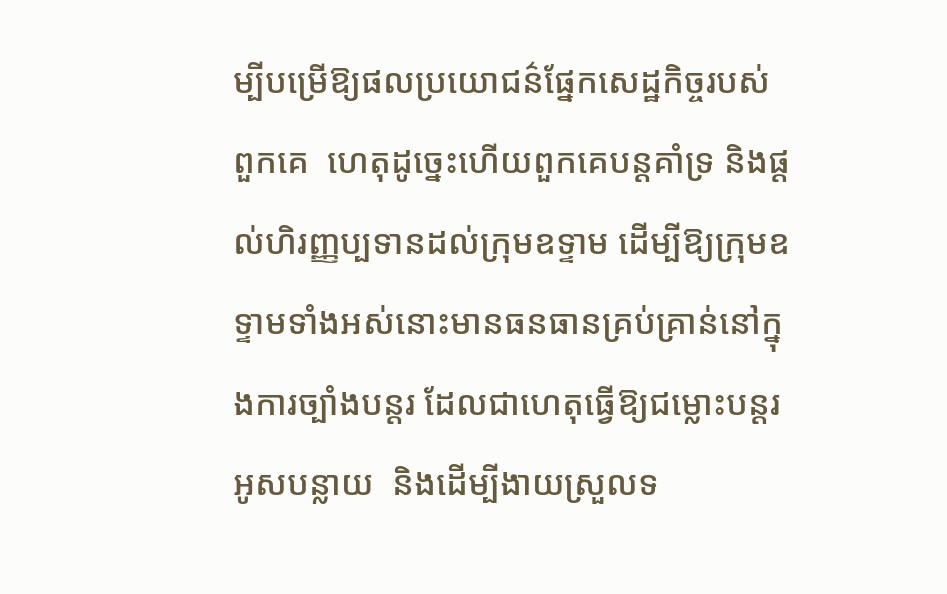ម្បីបម្រើឱ្យផលប្រយោជន៌ផ្នែកសេដ្ឋកិច្ចរបស់ពួកគេ  ហេតុដូច្នេះហើយពួកគេបន្តគាំទ្រ និងផ្តល់ហិរញ្ញប្បទានដល់ក្រុមឧទ្ទាម ដើម្បីឱ្យក្រុមឧទ្ទាមទាំងអស់នោះមានធនធានគ្រប់គ្រាន់នៅក្នុងការច្បាំងបន្តរ ដែលជាហេតុធ្វើឱ្យជម្លោះបន្តរអូសបន្លាយ  និងដើម្បីងាយស្រួលទ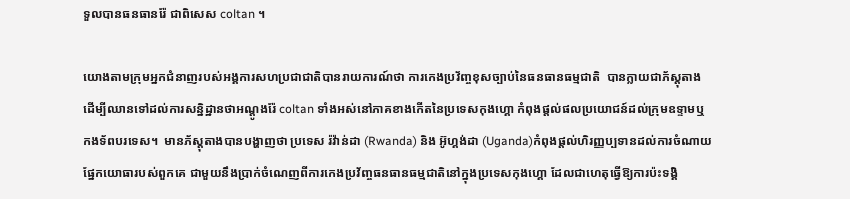ទួលបានធនធានរ៉ែ ជាពិសេស coltan ។

យោងតាមក្រុមអ្នកជំនាញរបស់អង្គការសហប្រជាជាតិបានរាយការណ៍ថា ការកេងប្រវ័ញ្ចខុសច្បាប់នៃធនធានធម្មជាតិ  បានក្លាយជាភ័ស្តុតាងដើម្បីឈានទៅដល់ការសន្និដ្ឋានថាអណ្តូងរ៉ែ coltan ទាំងអស់នៅភាគខាងកើតនៃប្រទេសកុងហ្គោ កំពុងផ្តល់ផលប្រយោជន៍ដល់ក្រុមឧទ្ទាមឬកងទ័ពបរទេស។  មានភ័ស្តុតាងបានបង្ហាញថា ប្រទេស រ៉វ៉ាន់ដា (Rwanda) និង អ៊ូហ្គង់ដា (Uganda)កំពុងផ្តល់ហិរញ្ញប្បទានដល់ការចំណាយផ្នែកយោធារបស់ពួកគេ ជាមួយនឹងប្រាក់ចំណេញពីការកេងប្រវ័ញ្ចធនធានធម្មជាតិនៅក្នុងប្រទេសកុងហ្គោ ដែលជាហេតុធ្វើឱ្យការប៉ះទង្គិ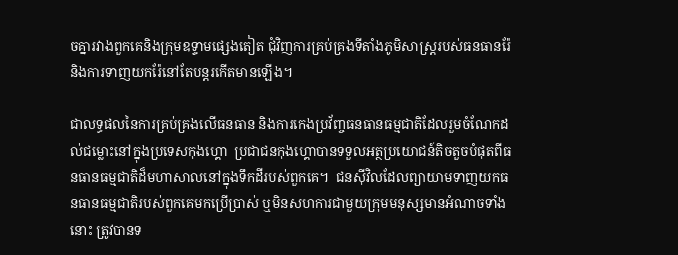ចគ្នារវាងពួកគេនិងក្រុមឧទ្ទាមផ្សេងតៀត ជុំវិញការគ្រប់គ្រងទីតាំងភូមិសាស្រ្តរបស់ធនធានរ៉ែ និងការទាញយករ៉ែនៅតែបន្តរកើតមានឡើង។

ជាលទ្ធផលនៃការគ្រប់គ្រងលើធនធាន និងការកេងប្រវ័ញ្ចធនធានធម្មជាតិដែលរួមចំណែកដល់ជម្លោះនៅក្នុងប្រទេសកុងហ្គោ  ប្រជាជនកុងហ្គោបានទទួលអត្ថប្រយោជន៍តិចតួចបំផុតពីធនធានធម្មជាតិដ៏មហាសាលនៅក្នុងទឹកដីរបស់ពួកគេ។  ជនស៊ីវិលដែលព្យាយាមទាញយកធនធានធម្មជាតិរបស់ពួកគេមកប្រើប្រាស់ ឬមិនសហការជាមួយក្រុមមនុស្សមានអំណាចទាំងនោះ ត្រូវបានទ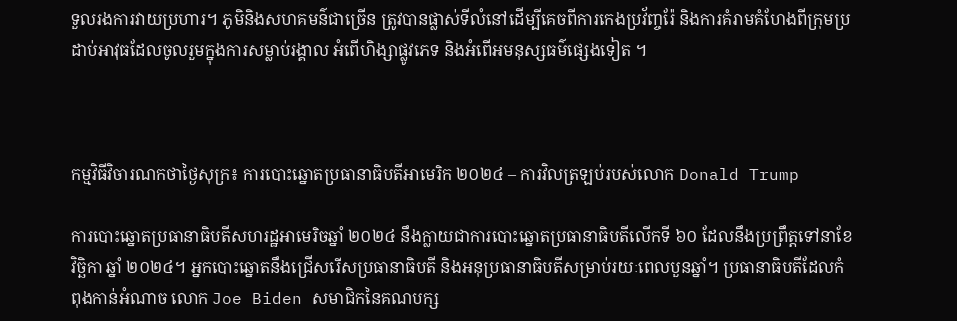ទួលរងការវាយប្រហារ។ ភូមិនិងសហគមន៌ជាច្រើន ត្រូវបានផ្លាស់ទីលំនៅដើម្បីគេចពីការកេងប្រវ័ញ្ចរ៉ែ និងការគំរាមគំហែងពីក្រុមប្រដាប់អាវុធដែលចូលរួមក្នុងការសម្លាប់រង្គាល អំពើហិង្សាផ្លូវភេទ និងអំពើអមនុស្សធម៌ផ្សេងទៀត ។



កម្មវិធីវិចារណកថាថ្ងៃសុក្រ៖ ការបោះឆ្នោតប្រធានាធិបតីអាមេរិក ២០២៤ – ការវិលត្រឡប់របស់លោក Donald Trump

ការបោះឆ្នោតប្រធានាធិបតីសហរដ្ឋអាមេរិចឆ្នាំ ២០២៤ នឹងក្លាយជាការបោះឆ្នោតប្រធានាធិបតីលើកទី ៦០ ដែលនឹងប្រព្រឹត្តទៅនាខែវិច្ឆិកា ឆ្នាំ ២០២៤។ អ្នកបោះឆ្នោតនឹងជ្រើសរើសប្រធានាធិបតី និងអនុប្រធានាធិបតីសម្រាប់រយៈពេលបួនឆ្នាំ។ ប្រធានាធិបតីដែលកំពុងកាន់អំណាច លោក Joe Biden សមាជិកនៃគណបក្ស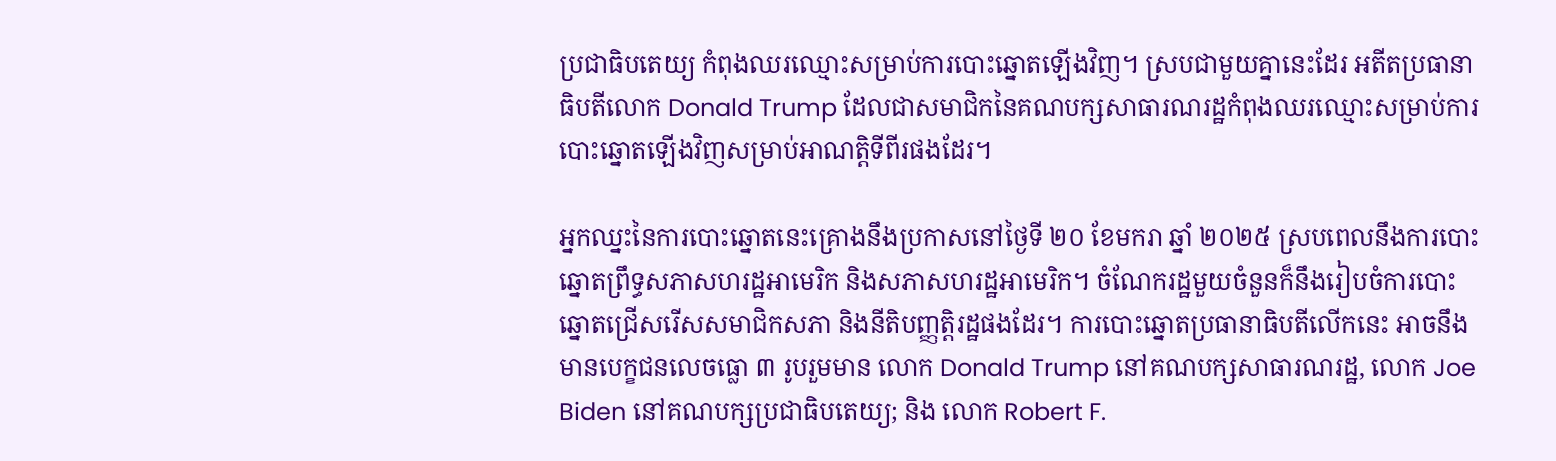ប្រជាធិបតេយ្យ កំពុងឈរឈ្មោះសម្រាប់ការបោះឆ្នោតឡើងវិញ។ ស្របជាមួយគ្នានេះដែរ អតីតប្រធានាធិបតីលោក Donald Trump ដែលជាសមាជិកនៃគណបក្សសាធារណរដ្ឋកំពុងឈរឈ្មោះសម្រាប់ការបោះឆ្នោតឡើងវិញសម្រាប់អាណត្តិទីពីរផងដែរ។

អ្នកឈ្នះនៃការបោះឆ្នោតនេះគ្រោងនឹងប្រកាសនៅថ្ងៃទី ២០ ខែមករា ឆ្នាំ ២០២៥ ស្របពេលនឹងការបោះឆ្នោតព្រឹទ្ធសភាសហរដ្ឋអាមេរិក និងសភាសហរដ្ឋអាមេរិក។ ចំណែករដ្ឋមួយចំនួនក៏នឹងរៀបចំការបោះឆ្នោតជ្រើសរើសសមាជិកសភា និងនីតិបញ្ញត្តិរដ្ឋផងដែរ។ ការបោះឆ្នោតប្រធានាធិបតីលើកនេះ អាចនឹងមានបេក្ខជនលេចធ្លោ ៣ រូបរួមមាន លោក Donald Trump នៅគណបក្សសាធារណរដ្ឋ, លោក Joe Biden នៅគណបក្សប្រជាធិបតេយ្យ; និង លោក Robert F.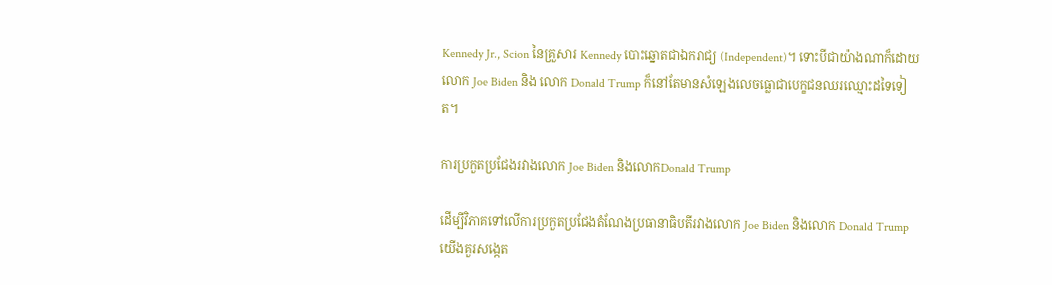Kennedy Jr., Scion នៃគ្រួសារ Kennedy បោះឆ្នោតជាឯករាជ្យ (Independent)។ ទោះបីជាយ៉ាងណាក៏ដោយ លោក Joe Biden និង លោក Donald Trump ក៏នៅតែមានសំឡេងលេចធ្លោជាបេក្ខជនឈរឈ្មោះដទៃទៀត។

ការប្រកួតប្រជែងរវាងលោក Joe Biden និងលោកDonald Trump

ដើម្បីវិភាគទៅលើការប្រកួតប្រជែងតំណែងប្រធានាធិបតីរវាងលោក Joe Biden និងលោក Donald Trump យើងគួរសង្កេត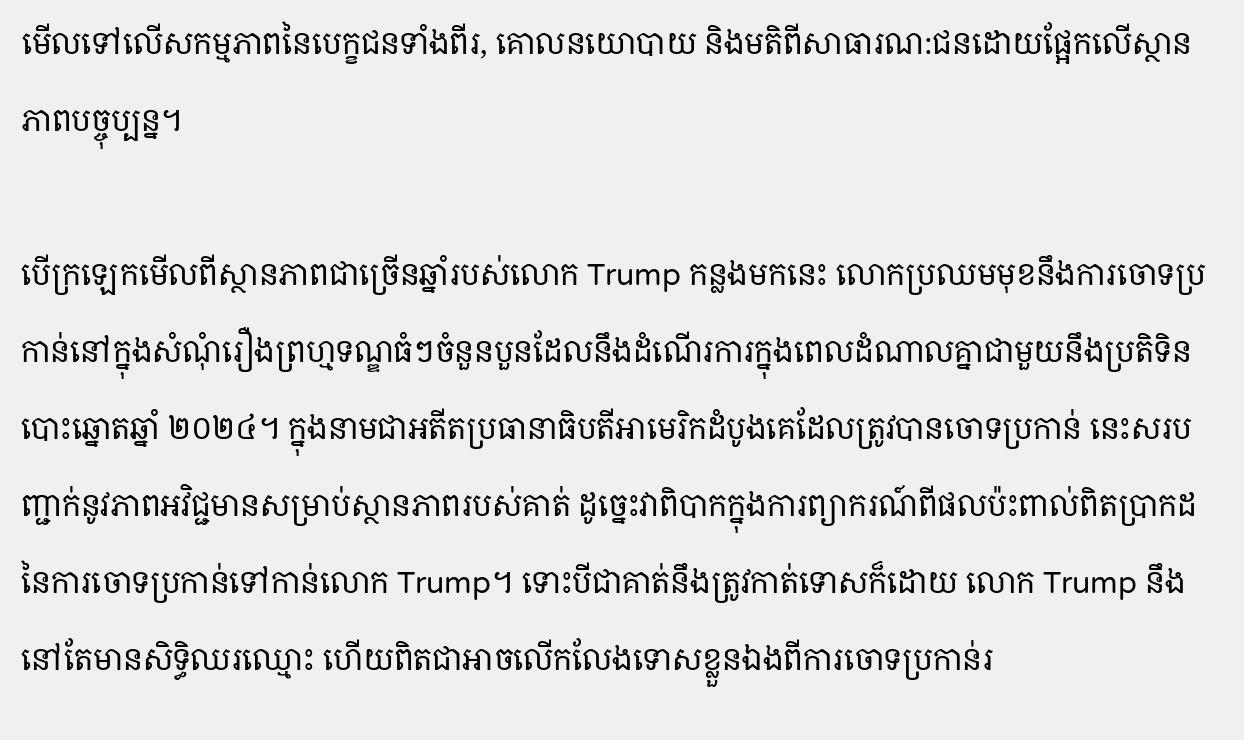មើលទៅលើសកម្មភាពនៃបេក្ខជនទាំងពីរ, គោលនយោបាយ និងមតិពីសាធារណ:ជនដោយផ្អែកលើស្ថានភាពបច្ចុប្បន្ន។

បើក្រឡេកមើលពីស្ថានភាពជាច្រើនឆ្នាំរបស់លោក Trump កន្លងមកនេះ លោកប្រឈមមុខនឹងការចោទប្រកាន់នៅក្នុងសំណុំរឿងព្រហ្មទណ្ឌធំៗចំនួនបួនដែលនឹងដំណើរការក្នុងពេលដំណាលគ្នាជាមួយនឹងប្រតិទិនបោះឆ្នោតឆ្នាំ ២០២៤។ ក្នុងនាមជាអតីតប្រធានាធិបតីអាមេរិកដំបូងគេដែលត្រូវបានចោទប្រកាន់ នេះសរបញ្ជាក់នូវភាពអវិជ្ជមានសម្រាប់ស្ថានភាពរបស់គាត់ ដូច្នេះវាពិបាកក្នុងការព្យាករណ៍ពីផលប៉ះពាល់ពិតប្រាកដនៃការចោទប្រកាន់ទៅកាន់លោក Trump។ ទោះបីជាគាត់នឹងត្រូវកាត់ទោសក៏ដោយ លោក Trump នឹងនៅតែមានសិទ្ធិឈរឈ្មោះ ហើយពិតជាអាចលើកលែងទោសខ្លួនឯងពីការចោទប្រកាន់រ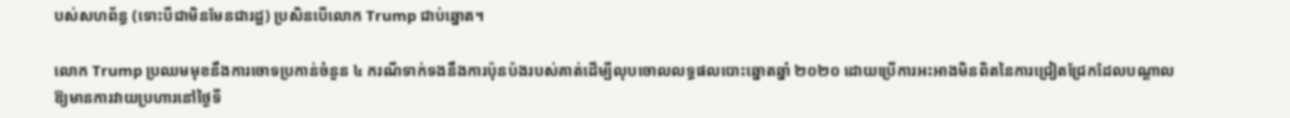បស់សហព័ន្ធ (ទោះបីជាមិនមែនជារដ្ឋ) ប្រសិនបើលោក Trump ជាប់ឆ្នោត។

លោក Trump ប្រឈមមុខនឹងការចោទប្រកាន់ចំនួន ៤ ករណីទាក់ទងនឹងការប៉ុនប៉ងរបស់គាត់ដើម្បីលុបចោលលទ្ធផលបោះឆ្នោតឆ្នាំ ២០២០ ដោយប្រើការអះអាងមិនពិតនៃការជ្រៀតជ្រែកដែលបណ្តាលឱ្យមានការវាយប្រហារនៅថ្ងៃទី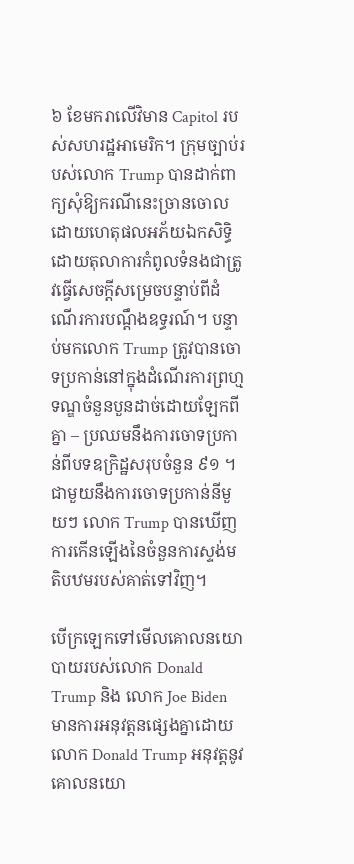៦ ខែមករាលើវិមាន Capitol របស់សហរដ្ឋអាមេរិក។ ក្រុមច្បាប់របស់លោក Trump បានដាក់ពាក្យសុំឱ្យករណីនេះច្រានចោលដោយហេតុផលអភ័យឯកសិទ្ធិ ដោយតុលាការកំពូលទំនងជាត្រូវធ្វើសេចក្តីសម្រេចបន្ទាប់ពីដំណើរការបណ្តឹងឧទ្ធរណ៍។ បន្ទាប់មកលោក Trump ត្រូវបានចោទប្រកាន់នៅក្នុងដំណើរការព្រហ្មទណ្ឌចំនួនបួនដាច់ដោយឡែកពីគ្នា – ប្រឈមនឹងការចោទប្រកាន់ពីបទឧក្រិដ្ឋសរុបចំនួន ៩១ ។ ជាមួយនឹងការចោទប្រកាន់នីមួយៗ លោក Trump បានឃើញការកើនឡើងនៃចំនួនការស្ទង់មតិបឋមរបស់គាត់ទៅវិញ។

បើក្រឡេកទៅមើលគោលនយោបាយរបស់លោក Donald Trump និង លោក Joe Biden មានការអនុវត្តនផ្សេងគ្នាដោយលោក Donald Trump អនុវត្តនូវគោលនយោ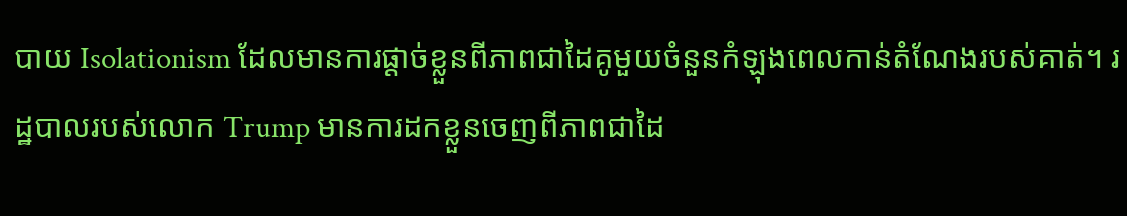បាយ Isolationism ដែលមានការផ្ដាច់ខ្លួនពីភាពជាដៃគូមួយចំនួនកំឡុងពេលកាន់តំណែងរបស់គាត់។ រដ្ឋបាលរបស់លោក Trump មានការដកខ្លួនចេញពីភាពជាដៃ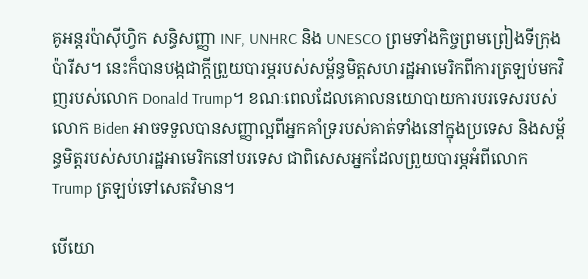គូអន្តរប៉ាស៊ីហ្វិក សន្ធិសញ្ញា INF, UNHRC និង UNESCO ព្រមទាំងកិច្ចព្រមព្រៀងទីក្រុងប៉ារីស។ នេះក៏បានបង្កជាក្ដីព្រួយបារម្ភរបស់សម្ព័ន្ធមិត្តសហរដ្ឋអាមេរិកពីការត្រឡប់មកវិញរបស់លោក Donald Trump។ ខណៈពេលដែលគោលនយោបាយការបរទេសរបស់លោក Biden អាចទទួលបានសញ្ញាល្អពីអ្នកគាំទ្ររបស់គាត់ទាំងនៅក្នុងប្រទេស និងសម្ព័ន្ធមិត្តរបស់សហរដ្ឋអាមេរិកនៅបរទេស ជាពិសេសអ្នកដែលព្រួយបារម្ភអំពីលោក Trump ត្រឡប់ទៅសេតវិមាន។

បើយោ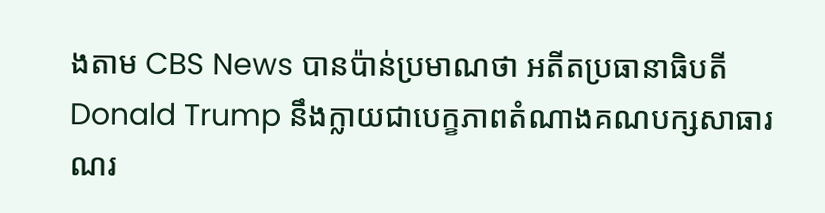ងតាម CBS News បានប៉ាន់ប្រមាណថា អតីតប្រធានាធិបតី Donald Trump នឹងក្លាយជាបេក្ខភាពតំណាងគណបក្សសាធារណរ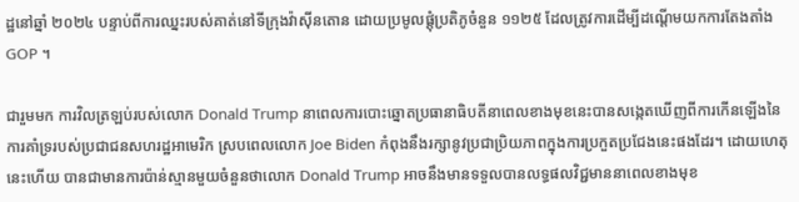ដ្ឋនៅឆ្នាំ ២០២៤ បន្ទាប់ពីការឈ្នះរបស់គាត់នៅទីក្រុងវ៉ាស៊ីនតោន ដោយប្រមូលផ្តុំប្រតិភូចំនួន ១១២៥ ដែលត្រូវការដើម្បីដណ្តើមយកការតែងតាំង GOP ។

ជារួមមក ការវិលត្រឡប់របស់លោក Donald Trump នាពេលការបោះឆ្នោតប្រធានាធិបតីនាពេលខាងមុខនេះបានសង្កេតឃើញពីការកើនឡើងនៃការគាំទ្ររបស់ប្រជាជនសហរដ្ឋអាមេរិក ស្របពេលលោក Joe Biden កំពុងនឹងរក្សានូវប្រជាប្រិយភាពក្នុងការប្រកួតប្រជែងនេះផងដែរ។ ដោយហេតុនេះហើយ បានជាមានការប៉ាន់ស្មានមួយចំនួនថាលោក Donald Trump អាចនឹងមានទទួលបានលទ្ធផលវិជ្ជមាននាពេលខាងមុខ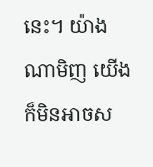នេះ។ យ៉ាងណាមិញ យើងក៏មិនអាចស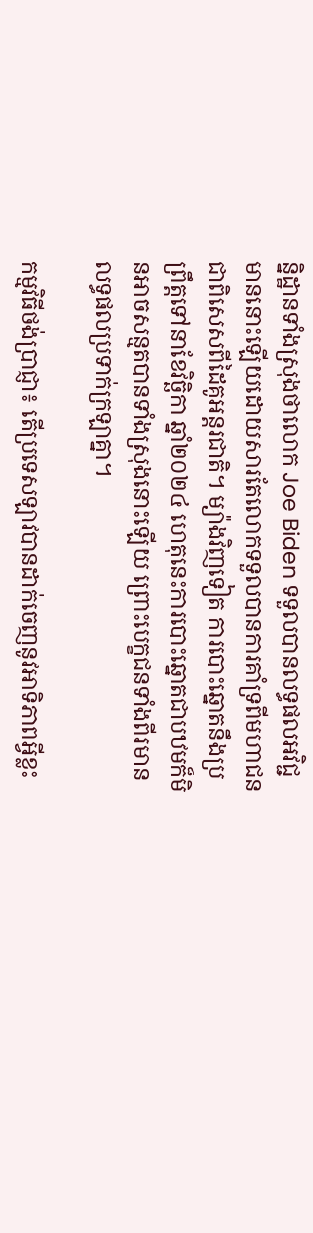ន្និដ្ឋានទាំងស្រុងថាលោក Joe Biden ទទួលបានលទ្ធផលអវិជ្ជមាននោះឡើយដោយសារតែលោកទទួលបានការគាំទ្រពីមហាជន ជាពិសេសពីដៃគូអន្តរជាតិ។ ម្យ៉ាងវិញទៀត ការបោះឆ្នោតនឹងប្រព្រឹត្តទៅនាខែវិច្ឆិកា ឆ្នាំ២០២៤ ហេតុនេះការបោះឆ្នោតជាបឋមក៏មិនអាចសន្មតបានទាំងស្រុងនោះឡើយ ព្រោះបេក្ខជនទាំងពីរមានលទ្ធផលប្រទាក់ក្រឡាគ្នា។

កម្មវិធីថង់ប្រាជ្ញា៖ តើប្រទេសឡាវបានដាក់ចេញនូវអាទិភាពអ្វីខ្លះ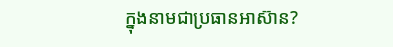ក្នុងនាមជាប្រធានអាស៊ាន?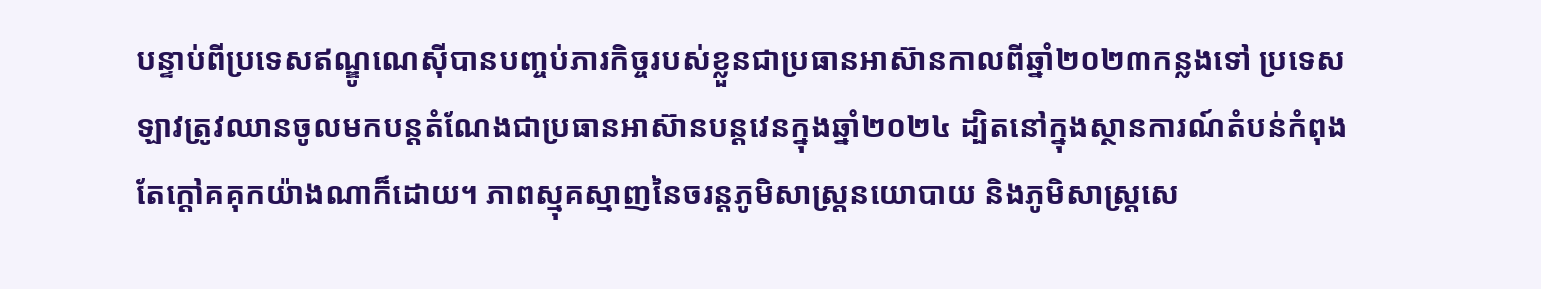បន្ទាប់ពីប្រទេសឥណ្ឌូណេស៊ីបានបញ្ចប់ភារកិច្ចរបស់ខ្លួនជាប្រធានអាស៊ានកាលពីឆ្នាំ២០២៣កន្លងទៅ ប្រទេសឡាវត្រូវឈានចូលមកបន្តតំណែងជាប្រធានអាស៊ានបន្តវេនក្នុងឆ្នាំ២០២៤ ដ្បិតនៅក្នុងស្ថានការណ៍តំបន់កំពុងតែក្តៅគគុកយ៉ាងណាក៏ដោយ។ ភាពស្មុគស្មាញនៃចរន្តភូមិសាស្ត្រនយោបាយ និងភូមិសាស្ត្រសេ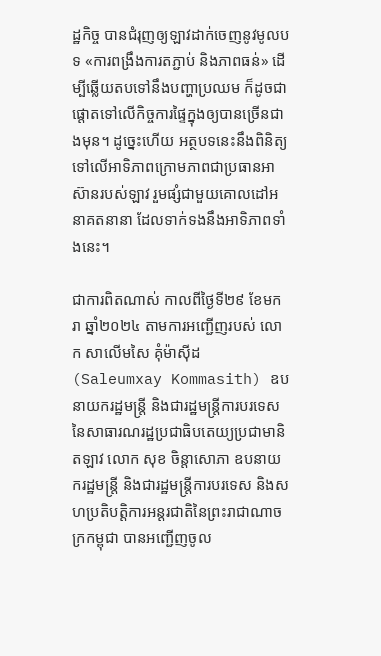ដ្ឋកិច្ច បានជំរុញឲ្យឡាវដាក់ចេញនូវមូលបទ «ការពង្រឹងការតភ្ជាប់ និងភាពធន់» ដើម្បីឆ្លើយតបទៅនឹងបញ្ហាប្រឈម ក៏ដូចជាផ្ដោតទៅលើកិច្ចការផ្ទៃក្នុងឲ្យបានច្រើនជាងមុន។ ដូច្នេះហើយ អត្ថបទនេះនឹងពិនិត្យទៅលើអាទិភាពក្រោមភាពជាប្រធានអាស៊ានរបស់ឡាវ រួមផ្សំជាមួយគោលដៅអនាគតនានា ដែលទាក់ទងនឹងអាទិភាពទាំងនេះ។

ជាការពិតណាស់ កាលពីថ្ងៃទី២៩ ខែមករា ឆ្នាំ២០២៤ តាមការអញ្ជើញរបស់ លោក សាលើមសៃ គុំម៉ាស៊ីដ (Saleumxay Kommasith) ឧបនាយករដ្ឋមន្ត្រី និងជារដ្ឋមន្ត្រីការបរទេសនៃសាធារណរដ្ឋប្រជាធិបតេយ្យប្រជាមានិតឡាវ លោក សុខ ចិន្តាសោភា ឧបនាយករដ្ឋមន្ត្រី និងជារដ្ឋមន្ត្រីការបរទេស និងសហប្រតិបត្តិការអន្តរជាតិនៃព្រះរាជាណាចក្រកម្ពុជា បានអញ្ជើញចូល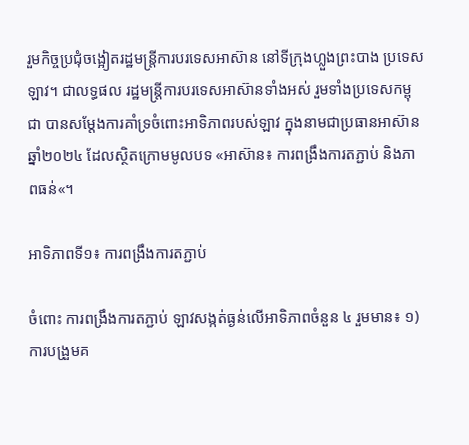រួមកិច្ចប្រជុំចង្អៀតរដ្ឋមន្ត្រីការបរទេសអាស៊ាន នៅទីក្រុងហ្លួងព្រះបាង ប្រទេសឡាវ។ ជាលទ្ធផល រដ្ឋមន្ត្រីការបរទេសអាស៊ានទាំងអស់ រួមទាំងប្រទេសកម្ពុជា បានសម្តែងការគាំទ្រចំពោះអាទិភាពរបស់ឡាវ ក្នុងនាមជាប្រធានអាស៊ានឆ្នាំ២០២៤ ដែលស្ថិតក្រោមមូលបទ «អាស៊ាន៖ ការពង្រឹងការតភ្ជាប់ និងភាពធន់«។

អាទិភាពទី១៖ ការពង្រឹងការតភ្ជាប់

ចំពោះ ការពង្រឹងការតភ្ជាប់ ឡាវសង្កត់ធ្ងន់លើអាទិភាពចំនួន ៤ រួមមាន៖ ១) ការបង្រួមគ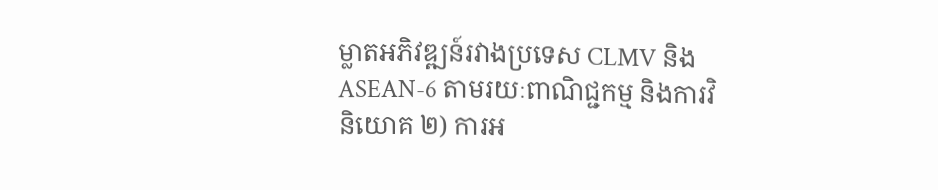ម្លាតអភិវឌ្ឍន៍រវាងប្រទេស CLMV និង ASEAN-6 តាមរយៈពាណិជ្ជកម្ម និងការវិនិយោគ ២) ការអ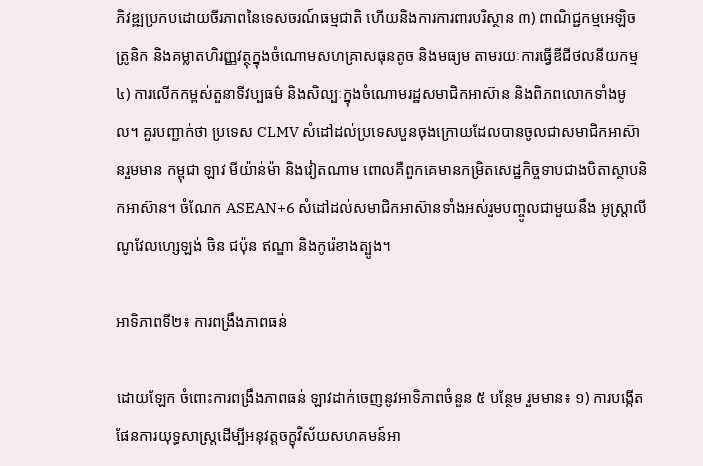ភិវឌ្ឍប្រកបដោយចីរភាពនៃទេសចរណ៍ធម្មជាតិ ហើយនិងការការពារបរិស្ថាន ៣) ពាណិជ្ជកម្មអេឡិចត្រូនិក និងគម្លាតហិរញ្ញវត្ថុក្នុងចំណោមសហគ្រាសធុនតូច និងមធ្យម តាមរយៈការធ្វើឌីជីថលនីយកម្ម ៤) ការលើកកម្ពស់តួនាទីវប្បធម៌ និងសិល្បៈក្នុងចំណោមរដ្ឋសមាជិកអាស៊ាន និងពិភពលោកទាំងមូល។ គួរបញ្ជាក់ថា ប្រទេស CLMV សំដៅដល់ប្រទេសបួនចុងក្រោយដែលបានចូលជាសមាជិកអាស៊ានរួមមាន កម្ពុជា ឡាវ មីយ៉ាន់ម៉ា និងវៀតណាម ពោលគឺពួកគេមានកម្រិតសេដ្ឋកិច្ចទាបជាងបិតាស្ថាបនិកអាស៊ាន។ ចំណែក ASEAN+6 សំដៅដល់សមាជិកអាស៊ានទាំងអស់រួមបញ្ចូលជាមួយនឹង អូស្រ្តាលី ណូវែលហ្សេឡង់ ចិន ជប៉ុន ឥណ្ឌា និងកូរ៉េខាងត្បូង។

អាទិភាពទី២៖ ការពង្រឹងភាពធន់

ដោយឡែក ចំពោះការពង្រឹងភាពធន់ ឡាវដាក់ចេញនូវអាទិភាពចំនួន ៥ បន្ថែម រួមមាន៖ ១) ការបង្កើតផែនការយុទ្ធសាស្រ្តដើម្បីអនុវត្តចក្ខុវិស័យសហគមន៍អា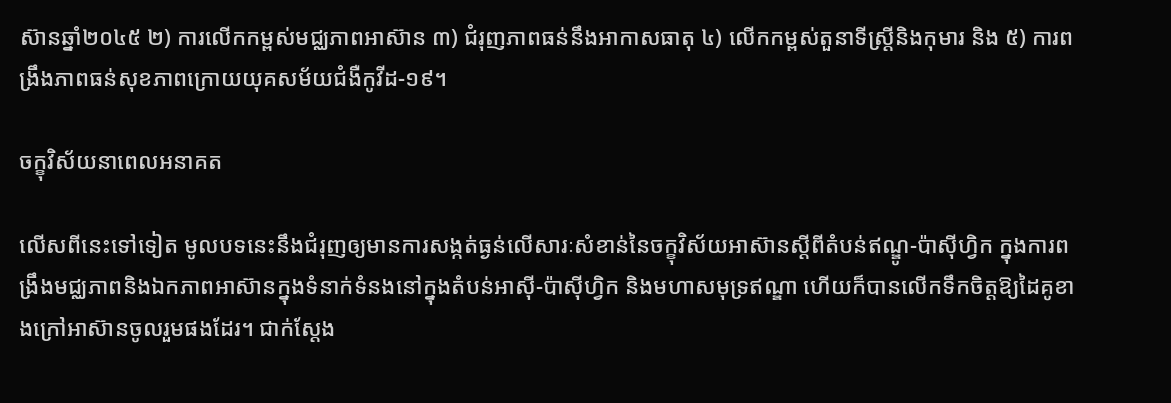ស៊ានឆ្នាំ២០៤៥ ២) ការលើកកម្ពស់មជ្ឈភាពអាស៊ាន ៣) ជំរុញភាពធន់នឹងអាកាសធាតុ ៤) លើកកម្ពស់តួនាទីស្ត្រីនិងកុមារ និង ៥) ការពង្រឹងភាពធន់សុខភាពក្រោយយុគសម័យជំងឺកូវីដ-១៩។

ចក្ខុវិស័យនាពេលអនាគត

លើសពីនេះទៅទៀត មូលបទនេះនឹងជំរុញឲ្យមានការសង្កត់ធ្ងន់លើសារៈសំខាន់នៃចក្ខុវិស័យអាស៊ានស្ដីពីតំបន់ឥណ្ឌូ-ប៉ាស៊ីហ្វិក ក្នុងការពង្រឹងមជ្ឈភាពនិងឯកភាពអាស៊ានក្នុងទំនាក់ទំនងនៅក្នុងតំបន់អាស៊ី-ប៉ាស៊ីហ្វិក និងមហាសមុទ្រឥណ្ឌា ហើយក៏បានលើកទឹកចិត្តឱ្យដៃគូខាងក្រៅអាស៊ានចូលរួមផងដែរ។ ជាក់ស្តែង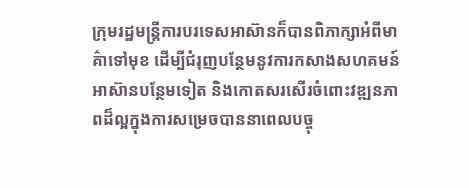ក្រុមរដ្ឋមន្ត្រីការបរទេសអាស៊ានក៏បានពិភាក្សាអំពីមាគ៌ាទៅមុខ ដើម្បីជំរុញបន្ថែមនូវការកសាងសហគមន៍អាស៊ានបន្ថែមទៀត និងកោតសរសើរចំពោះវឌ្ឍនភាពដ៏ល្អក្នុងការសម្រេចបាននាពេលបច្ចុ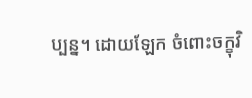ប្បន្ន។ ដោយឡែក ចំពោះចក្ខុវិ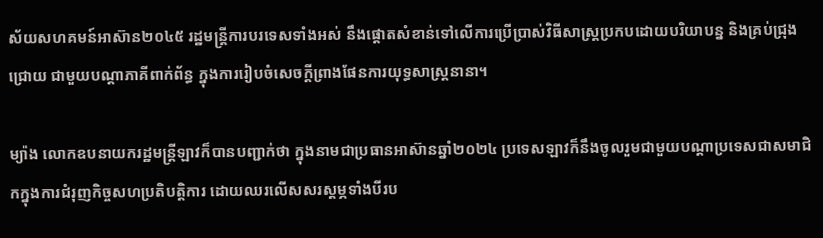ស័យសហគមន៍អាស៊ាន២០៤៥ រដ្ឋមន្ត្រីការបរទេសទាំងអស់ នឹងផ្ដោតសំខាន់ទៅលើការប្រើប្រាស់វិធីសាស្រ្តប្រកបដោយបរិយាបន្ន និងគ្រប់ជ្រុងជ្រោយ ជាមួយបណ្ដាភាគីពាក់ព័ន្ធ ក្នុងការរៀបចំសេចក្ដីព្រាងផែនការយុទ្ធសាស្រ្តនានា។

ម្យ៉ាង លោកឧបនាយករដ្ឋមន្ត្រីឡាវក៏បានបញ្ជាក់ថា ក្នុងនាមជាប្រធានអាស៊ានឆ្នាំ២០២៤ ប្រទេសឡាវក៏នឹងចូលរួមជាមួយបណ្តាប្រទេសជាសមាជិកក្នុងការជំរុញកិច្ចសហប្រតិបត្តិការ ដោយឈរលើសសរស្តម្ភទាំងបីរប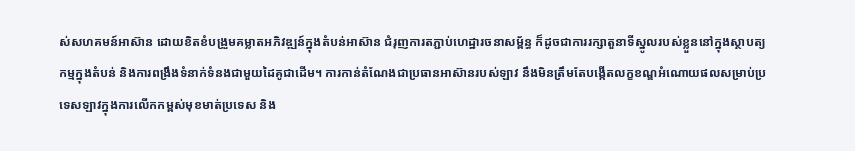ស់សហគមន៍អាស៊ាន ដោយខិតខំបង្រួមគម្លាតអភិវឌ្ឍន៍ក្នុងតំបន់អាស៊ាន ជំរុញការតភ្ជាប់ហេដ្ឋារចនាសម្ព័ន្ធ ក៏ដូចជាការរក្សាតួនាទីស្នូលរបស់ខ្លួននៅក្នុងស្ថាបត្យកម្មក្នុងតំបន់ និងការពង្រឹងទំនាក់ទំនងជាមួយដៃគូជាដើម។ ការកាន់តំណែងជាប្រធានអាស៊ានរបស់ឡាវ នឹងមិនត្រឹមតែបង្កើតលក្ខខណ្ឌអំណោយផលសម្រាប់ប្រទេសឡាវក្នុងការលើកកម្ពស់មុខមាត់ប្រទេស និង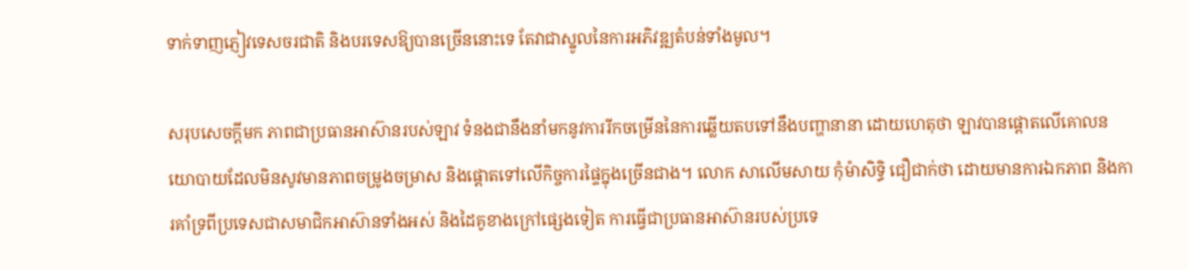ទាក់ទាញភ្ញៀវទេសចរជាតិ និងបរទេសឱ្យបានច្រើននោះទេ តែវាជាស្នូលនៃការអភិវឌ្ឍតំបន់ទាំងមូល។

សរុបសេចក្តីមក ភាពជាប្រធានអាស៊ានរបស់ឡាវ ទំនងជានឹងនាំមកនូវការរីកចម្រើននៃការឆ្លើយតបទៅនឹងបញ្ហានានា ដោយហេតុថា ឡាវបានផ្តោតលើគោលនយោបាយដែលមិនសូវមានភាពចម្រូងចម្រាស និងផ្ដោតទៅលើកិច្ចការផ្ទៃក្នុងច្រើនជាង។ លោក សាលើមសាយ កុំម៉ាសិទ្ធិ ជឿជាក់ថា ដោយមានការឯកភាព និងការគាំទ្រពីប្រទេសជាសមាជិកអាស៊ានទាំងអស់ និងដៃគូខាងក្រៅផ្សេងទៀត ការធ្វើជាប្រធានអាស៊ានរបស់ប្រទេ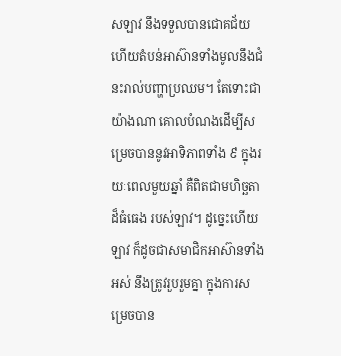សឡាវ នឹងទទួលបានជោគជ័យ ហើយតំបន់អាស៊ានទាំងមូលនឹងជំនះរាល់បញ្ហាប្រឈម។ តែទោះជាយ៉ាងណា គោលបំណងដើម្បីសម្រេចបាននូវអាទិភាពទាំង ៩ ក្នុងរយៈពេលមួយឆ្នាំ គឺពិតជាមហិច្ឆតាដ៏ធំធេង របស់ឡាវ។ ដូច្នេះហើយ ឡាវ ក៏ដូចជាសមាជិកអាស៊ានទាំងអស់ នឹងត្រូវរួបរួមគ្នា ក្នុងការសម្រេចបាន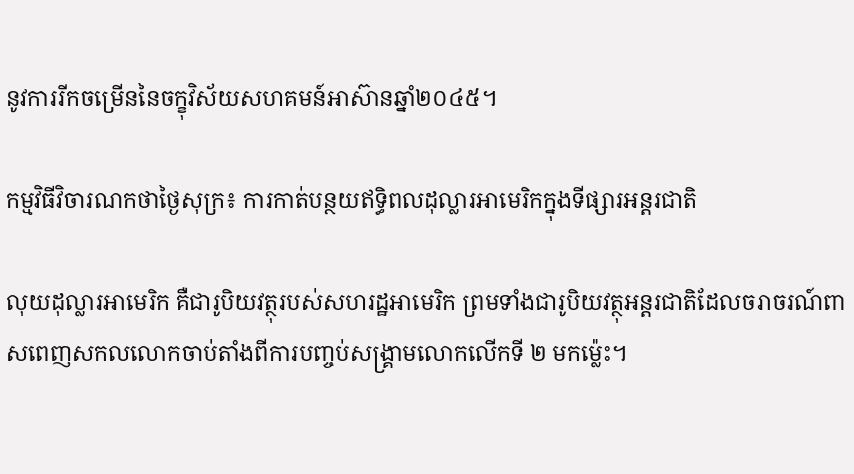នូវការរីកចម្រើននៃចក្ខុវិស័យសហគមន៍អាស៊ានឆ្នាំ២០៤៥។

កម្មវិធីវិចារណកថាថ្ងៃសុក្រ៖ ការកាត់បន្ថយឥទ្ធិពលដុល្លារអាមេរិកក្នុងទីផ្សារអន្តរជាតិ

លុយដុល្លារអាមេរិក គឺជារូបិយវត្ថុរបស់សហរដ្ឋអាមេរិក ព្រមទាំងជារូបិយវត្ថុអន្តរជាតិដែលចរាចរណ៍ពាសពេញសកលលោកចាប់តាំងពីការបញ្ចប់សង្គ្រាមលោកលើកទី ២ មកម្ល៉េះ។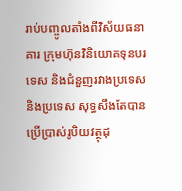រាប់បញ្ចូលតាំងពីវិស័យធនាគារ ក្រុមហ៊ុនវិនិយោគទុនបរទេស និងជំនួញរវាងប្រទេស និងប្រទេស សុទ្ធសឹងតែបានប្រើប្រាស់រូបិយវត្ថុដុ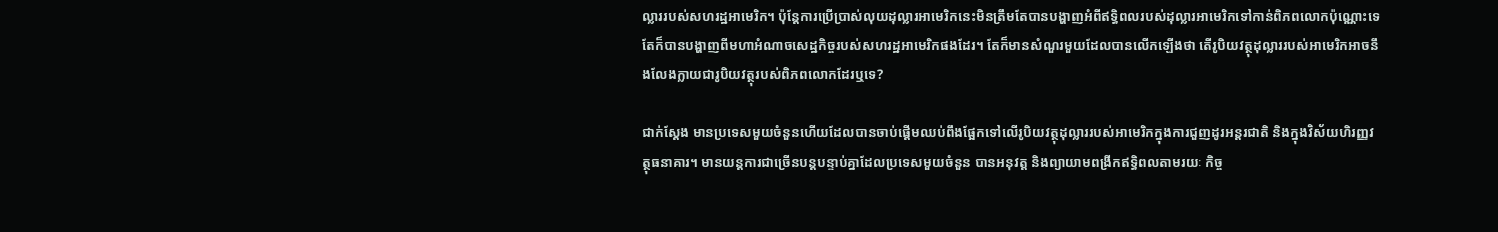ល្លាររបស់សហរដ្ឋអាមេរិក។ ប៉ុន្តែការប្រើប្រាស់លុយដុល្លារអាមេរិកនេះមិនត្រឹមតែបានបង្ហាញអំពីឥទ្ធិពលរបស់ដុល្លារអាមេរិកទៅកាន់ពិភពលោកប៉ុណ្ណោះទេ តែក៏បានបង្ហាញពីមហាអំណាចសេដ្ឋកិច្ចរបស់សហរដ្ឋអាមេរិកផងដែរ។ តែក៏មានសំណួរមួយដែលបានលើកឡើងថា តើរូបិយវត្ថុដុល្លាររបស់អាមេរិកអាចនឹងលែងក្លាយជារូបិយវត្ថុរបស់ពិភពលោកដែរឬទេ?

ជាក់ស្ដែង មានប្រទេសមួយចំនួនហើយដែលបានចាប់ផ្តើមឈប់ពឹងផ្អែកទៅលើរូបិយវត្ថុដុល្លាររបស់អាមេរិកក្នុងការជួញដូរអន្តរជាតិ និងក្នុងវិស័យហិរញ្ញវត្ថុធនាគារ។ មានយន្តការជាច្រើនបន្តបន្ទាប់គ្នាដែលប្រទេសមួយចំនួន បានអនុវត្ត និងព្យាយាមពង្រីកឥទ្ធិពលតាមរយៈ កិច្ច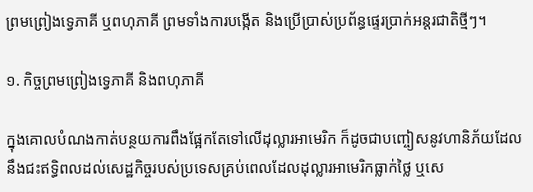ព្រមព្រៀងទ្វេភាគី ឬពហុភាគី ព្រមទាំងការបង្កើត និងប្រើប្រាស់ប្រព័ន្ធផ្ទេរប្រាក់អន្តរជាតិថ្មីៗ។

១. កិច្ចព្រមព្រៀងទ្វេភាគី និងពហុភាគី

ក្នុងគោលបំណងកាត់បន្ថយការពឹងផ្អែកតែទៅលើដុល្លារអាមេរិក ក៏ដូចជាបញ្ចៀសនូវហានិភ័យដែលនឹងជះឥទ្ធិពលដល់សេដ្ឋកិច្ចរបស់ប្រទេសគ្រប់ពេលដែលដុល្លារអាមេរិកធ្លាក់ថ្លៃ ឬសេ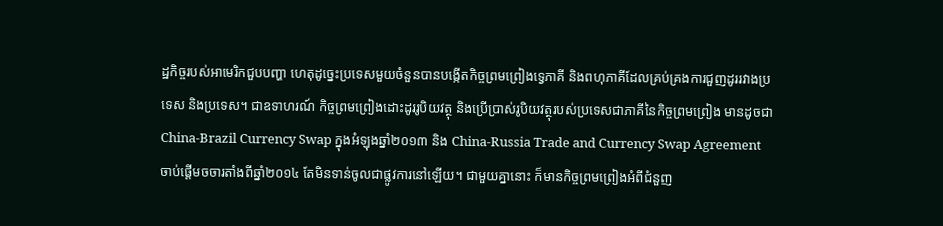ដ្ឋកិច្ចរបស់អាមេរិកជួបបញ្ហា ហេតុដូច្នេះប្រទេសមួយចំនួនបានបង្កើតកិច្ចព្រមព្រៀងទ្វេភាគី និងពហុភាគីដែលគ្រប់គ្រងការជួញដូររវាងប្រទេស និងប្រទេស។ ជាឧទាហរណ៍ កិច្ចព្រមព្រៀងដោះដូររូបិយវត្ថុ និងប្រើប្រាស់រូបិយវត្ថុរបស់ប្រទេសជាភាគីនៃកិច្ចព្រមព្រៀង មានដូចជា China-Brazil Currency Swap ក្នុងអំឡុងឆ្នាំ២០១៣ និង China-Russia Trade and Currency Swap Agreement ចាប់ផ្តើមចចារតាំងពីឆ្នាំ២០១៤ តែមិនទាន់ចូលជាផ្លូវការនៅឡើយ។ ជាមួយគ្នានោះ ក៏មានកិច្ចព្រមព្រៀងអំពីជំនួញ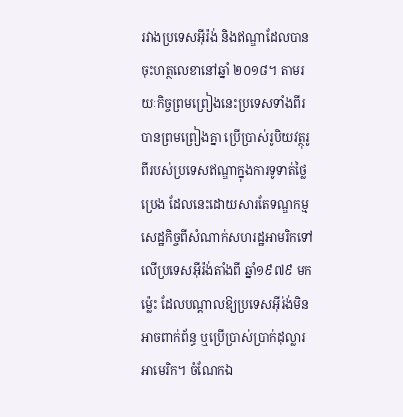រវាងប្រទេសអ៊ីរ៉ង់ និងឥណ្ឌាដែលបានចុះហត្ថលេខានៅឆ្នាំ ២០១៨។ តាមរយៈកិច្ចព្រមព្រៀងនេះប្រទេសទាំងពីរបានព្រមព្រៀងគ្នា ប្រើប្រាស់រូបិយវត្ថុរូពីរបស់ប្រទេសឥណ្ឌាក្នុងការទូទាត់ថ្លៃប្រេង ដែលនេះដោយសារតែទណ្ឌកម្មសេដ្ឋកិច្ចពីសំណាក់សហរដ្ឋអាមរិកទៅលើប្រទេសអ៊ីរ៉ង់តាំងពី ឆ្នាំ១៩៧៩ មកម្ល៉េះ ដែលបណ្តាលឱ្យប្រទេសអ៊ីរ់ង់មិនអាចពាក់ព័ន្ធ ឬប្រើប្រាស់ប្រាក់ដុល្លារអាមេរិក។ ចំណែកឯ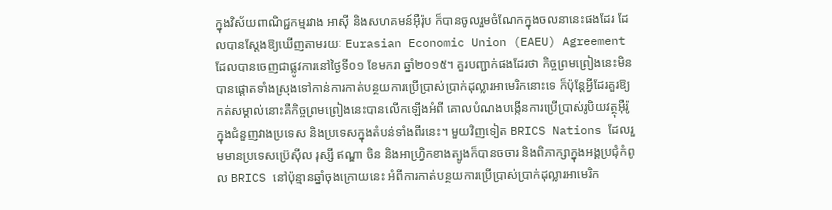ក្នុងវិស័យពាណិជ្ជកម្មរវាង អាស៊ី និងសហគមន៍អ៊ឺរ៉ុប ក៏បានចូលរួមចំណែកក្នុងចលនានេះផងដែរ ដែលបានស្ដែងឱ្យឃើញតាមរយៈ Eurasian Economic Union (EAEU) Agreement ដែលបានចេញជាផ្លូវការនៅថ្ងៃទី០១ ខែមករា ឆ្នាំ២០១៥។ គួរបញ្ជាក់ផងដែរថា កិច្ចព្រមព្រៀងនេះមិនបានផ្តោតទាំងស្រុងទៅកាន់ការកាត់បន្ថយការប្រើប្រាស់ប្រាក់ដុល្លារអាមេរិកនោះទេ ក៏ប៉ុន្តែអ្វីដែរគួរឱ្យកត់សម្គាល់នោះគឺកិច្ចព្រមព្រៀងនេះបានលើកឡើងអំពី គោលបំណងបង្កើនការប្រើប្រាស់រូបិយវត្ថុអ៊ឺរ៉ូ ក្នុងជំនួញវាងប្រទេស និងប្រទេសក្នុងតំបន់ទាំងពីរនេះ។ មួយវិញទៀត BRICS Nations ដែលរួមមានប្រទេសប៊្រេស៊ីល រុស្សី ឥណ្ឌា ចិន និងអាហ្វ្រិកខាងត្បូងក៏បានចចារ និងពិភាក្សាក្នុងអង្គប្រជុំកំពូល BRICS នៅប៉ុន្មានឆ្នាំចុងក្រោយនេះ អំពីការកាត់បន្ថយការប្រើប្រាស់ប្រាក់ដុល្លារអាមេរិក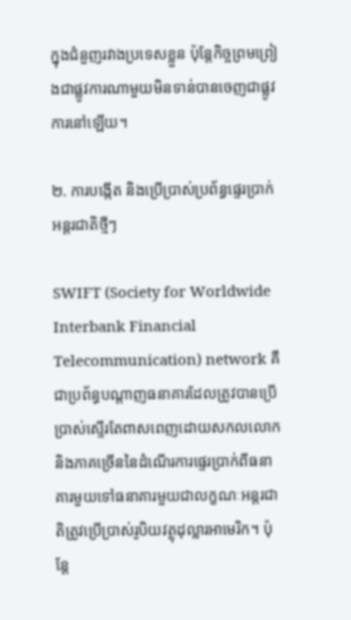ក្នុងជំនួញរវាងប្រទេសខ្លួន ប៉ុន្តែកិច្ចព្រមព្រៀងជាផ្លូវការណាមួយមិនទាន់បានចេញជាផ្លូវការនៅឡើយ។

២. ការបង្កើត និងប្រើប្រាស់ប្រព័ន្ធផ្ទេរប្រាក់អន្តរជាតិថ្មីៗ

SWIFT (Society for Worldwide Interbank Financial Telecommunication) network គឺជាប្រព័ន្ធបណ្តាញធនាគារដែលត្រូវបានប្រើប្រាស់ស្ទើរតែពាសពេញដោយសកលលោក និងភាគច្រើននៃដំណើរការផ្ទេរប្រាក់ពីធនាគារមួយទៅធនាគារមួយជាលក្ខណៈអន្តរជាតិត្រូវប្រើប្រាស់រូបិយវត្ថុដុល្លារអាមេរិក។ ប៉ុន្តែ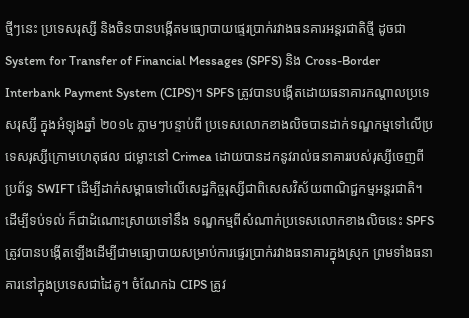ថ្មីៗនេះ ប្រទេសរុស្សី និងចិនបានបង្កើតមធ្យោបាយផ្ទេរប្រាក់រវាងធនគារអន្តរជាតិថ្មី ដូចជា System for Transfer of Financial Messages (SPFS) និង Cross-Border Interbank Payment System (CIPS)។ SPFS ត្រូវបានបង្កើតដោយធនាគារកណ្ដាលប្រទេសរុស្សី ក្នុងអំឡុងឆ្នាំ ២០១៤ ភ្លាមៗបន្ទាប់ពី ប្រទេសលោកខាងលិចបានដាក់ទណ្ឌកម្មទៅលើប្រទេសរុស្សីក្រោមហេតុផល ជម្លោះនៅ Crimea ដោយបានដកនូវរាល់ធនាគាររបស់រុស្សីចេញពីប្រព័ន្ធ SWIFT ដើម្បីដាក់សម្ពាធទៅលើសេដ្ឋកិច្ចរុស្សីជាពិសេសវិស័យពាណិជ្ជកម្មអន្តរជាតិ។ ដើម្បីទប់ទល់ ក៏ជាដំណោះស្រាយទៅនឹង ទណ្ឌកម្មពីសំណាក់ប្រទេសលោកខាងលិចនេះ SPFS ត្រូវបានបង្កើតឡើងដើម្បីជាមធ្យោបាយសម្រាប់ការផ្ទេរប្រាក់រវាងធនាគារក្នុងស្រុក ព្រមទាំងធនាគារនៅក្នុងប្រទេសជាដៃគូ។ ចំណែកឯ CIPS ត្រូវ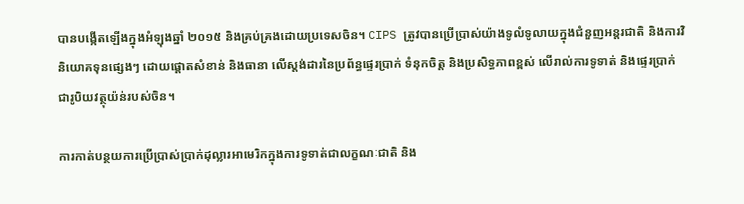បានបង្កើតឡើងក្នុងអំឡុងឆ្នាំ ២០១៥ និងគ្រប់គ្រងដោយប្រទេសចិន។ CIPS ត្រូវបានប្រើប្រាស់យ៉ាងទូលំទូលាយក្នុងជំនួញអន្តរជាតិ និងការវិនិយោគទុនផ្សេងៗ ដោយផ្តោតសំខាន់ និងធានា លើស្តង់ដារនៃប្រព័ន្ធផ្ទេរប្រាក់ ទំនុកចិត្ត និងប្រសិទ្ធភាពខ្ពស់ លើរាល់ការទូទាត់ និងផ្ទេរប្រាក់ជារូបិយវត្ថុយ៉ន់របស់ចិន។

ការកាត់បន្ថយការប្រើប្រាស់ប្រាក់ដុល្លារអាមេរិកក្នុងការទូទាត់ជាលក្ខណៈជាតិ និង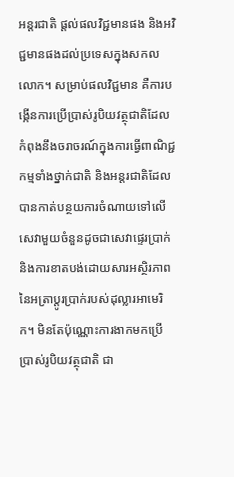អន្តរជាតិ ផ្តល់ផលវិជ្ជមានផង និងអវិជ្ជមានផងដល់ប្រទេសក្នុងសកលលោក។ សម្រាប់ផលវិជ្ជមាន គឺការបង្កើនការប្រើប្រាស់រូបិយវត្ថុជាតិដែលកំពុងនឹងចរាចរណ៍ក្នុងការធ្វើពាណិជ្ជកម្មទាំងថ្នាក់ជាតិ និងអន្តរជាតិដែលបានកាត់បន្ថយការចំណាយទៅលើសេវាមួយចំនួនដូចជាសេវាផ្ទេរប្រាក់ និងការខាតបង់ដោយសារអស្ថិរភាពនៃអត្រាប្តូរប្រាក់របស់ដុល្លារអាមេរិក។ មិនតែប៉ុណ្ណោះការងាកមកប្រើប្រាស់រូបិយវត្ថុជាតិ ជា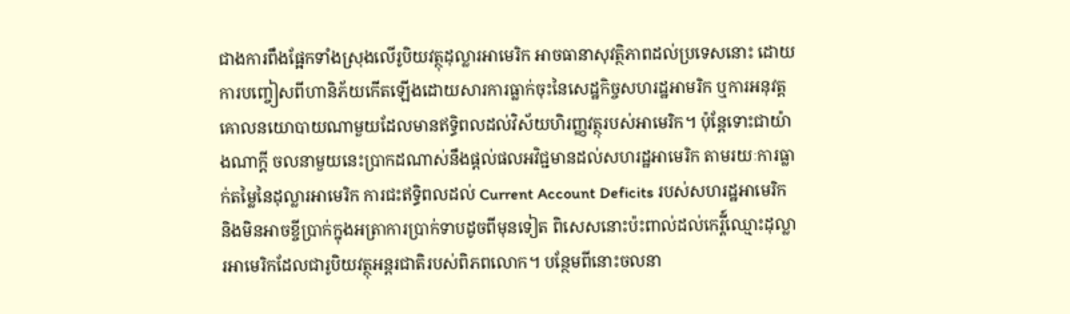ជាងការពឹងផ្អែកទាំងស្រុងលើរូបិយវត្ថុដុល្លារអាមេរិក អាចធានាសុវត្ថិភាពដល់ប្រទេសនោះ ដោយការបញ្ចៀសពីហានិភ័យកើតឡើងដោយសារការធ្លាក់ចុះនៃសេដ្ឋកិច្ចសហរដ្ឋអាមរិក ឬការអនុវត្តគោលនយោបាយណាមួយដែលមានឥទ្ធិពលដល់វិស័យហិរញ្ញវត្ថុរបស់អាមេរិក។ ប៉ុន្តែទោះជាយ៉ាងណាក្តី ចលនាមួយនេះប្រាកដណាស់នឹងផ្តល់ផលអវិជ្ជមានដល់សហរដ្ឋអាមេរិក តាមរយៈការធ្លាក់តម្លៃនៃដុល្លារអាមេរិក ការជះឥទ្ធិពលដល់ Current Account Deficits របស់សហរដ្ឋអាមេរិក និងមិនអាចខ្ចីប្រាក់ក្នុងអត្រាការប្រាក់ទាបដូចពីមុនទៀត ពិសេសនោះប៉ះពាល់ដល់កេរ្តី៍ឈ្មោះដុល្លារអាមេរិកដែលជារូបិយវត្ថុអន្តរជាតិរបស់ពិភពលោក។ បន្ថែមពីនោះចលនា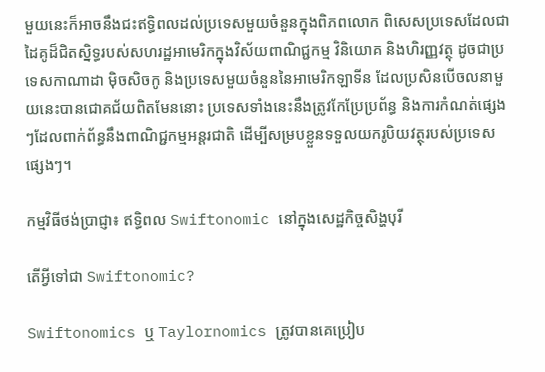មួយនេះក៏អាចនឹងជះឥទ្ធិពលដល់ប្រទេសមួយចំនួនក្នុងពិភពលោក ពិសេសប្រទេសដែលជាដៃគូដ៏ជិតស្និទ្ធរបស់សហរដ្ឋអាមេរិកក្នុងវិស័យពាណិជ្ជកម្ម វិនិយោគ និងហិរញ្ញវត្ថុ ដូចជាប្រទេសកាណាដា ម៉ិចសិចកូ និងប្រទេសមួយចំនួននៃអាមេរិកឡាទីន ដែលប្រសិនបើចលនាមួយនេះបានជោគជ័យពិតមែននោះ ប្រទេសទាំងនេះនឹងត្រូវកែប្រែប្រព័ន្ធ និងការកំណត់ផ្សេងៗដែលពាក់ព័ន្ធនឹងពាណិជ្ជកម្មអន្តរជាតិ ដើម្បីសម្របខ្លួនទទួលយករូបិយវត្ថុរបស់ប្រទេសផ្សេងៗ។

កម្មវិធីថង់ប្រាជ្ញា៖ ឥទ្ធិពល Swiftonomic នៅក្នុងសេដ្ឋកិច្ចសិង្ហបុរី

តើអ្វីទៅជា Swiftonomic?

Swiftonomics ឬ Taylornomics ត្រូវបានគេប្រៀប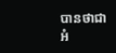បានថាជា អំ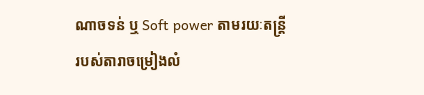ណាចទន់ ឬ Soft power តាមរយៈតន្ត្រី របស់តារាចម្រៀងលំ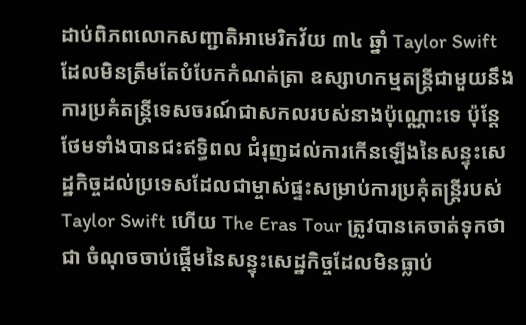ដាប់ពិភពលោកសញ្ជាតិអាមេរិកវ័យ ៣៤ ឆ្នាំ Taylor Swift ដែលមិនត្រឹមតែបំបែកកំណត់ត្រា ឧស្សាហកម្មតន្ត្រីជាមួយនឹងការប្រគំតន្ត្រីទេសចរណ៍ជាសកលរបស់នាងប៉ុណ្ណោះទេ ប៉ុន្តែថែមទាំងបានជះឥទ្ធិពល ជំរុញដល់ការកើនឡើងនៃសន្ទុះសេដ្ឋកិច្ចដល់ប្រទេសដែលជាម្ចាស់ផ្ទះសម្រាប់ការប្រគុំតន្ត្រីរបស់ Taylor Swift ហើយ The Eras Tour ត្រូវបានគេចាត់ទុកថាជា ចំណុចចាប់ផ្តើមនៃសន្ទុះសេដ្ឋកិច្ចដែលមិនធ្លាប់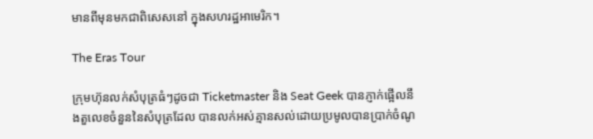មានពីមុនមកជាពិសេសនៅ ក្នុងសហរដ្ឋអាមេរិក។

The Eras Tour

ក្រុមហ៊ុនលក់សំបុត្រធំៗដូចជា Ticketmaster និង Seat Geek បានភ្ញាក់ផ្អើលនឹងតួលេខចំនួននៃសំបុត្រដែល បានលក់អស់គ្មានសល់ដោយប្រមូលបានប្រាក់ចំណូ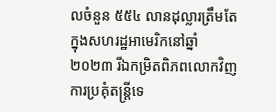លចំនួន ៥៥៤ លានដុល្លារត្រឹមតែក្នុងសហរដ្ឋអាមេរិកនៅឆ្នាំ ២០២៣ រីឯកម្រិតពិភពលោកវិញការប្រគុំតន្រ្តីទេ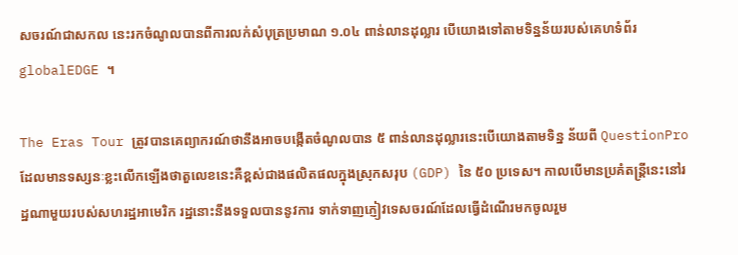សចរណ៍ជាសកល នេះរកចំណូលបានពីការលក់សំបុត្រប្រមាណ ១.០៤ ពាន់លានដុល្លារ បើយោងទៅតាមទិន្នន័យរបស់គេហទំព័រ globalEDGE ។

The Eras Tour ត្រូវបានគេព្យាករណ៍ថានឹងអាចបង្កើតចំណូលបាន ៥ ពាន់លានដុល្លារនេះបើយោងតាមទិន្ន ន័យពី QuestionPro ដែលមានទស្សនៈខ្លះលើកឡើងថាតួលេខនេះគឺខ្ពស់ជាងផលិតផលក្នុងស្រុកសរុប (GDP) នៃ ៥០ ប្រទេស។ កាលបើមានប្រគំតន្ត្រីនេះនៅរដ្ឋណាមួយរបស់សហរដ្ឋអាមេរិក រដ្ឋនោះនឹងទទួលបាននូវការ ទាក់ទាញភ្ញៀវទេសចរណ៍ដែលធ្វើដំណើរមកចូលរួម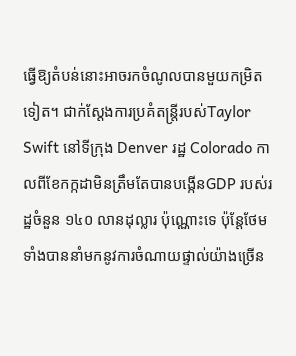ធ្វើឱ្យតំបន់នោះអាចរកចំណូលបានមួយកម្រិតទៀត។ ជាក់ស្តែងការប្រគំតន្រ្តីរបស់Taylor Swift នៅទីក្រុង Denver រដ្ឋ Colorado កាលពីខែកក្កដាមិនត្រឹមតែបានបង្កើនGDP របស់រដ្ឋចំនួន ១៤០ លានដុល្លារ ប៉ុណ្ណោះទេ ប៉ុន្តែថែមទាំងបាននាំមកនូវការចំណាយផ្ទាល់យ៉ាងច្រើន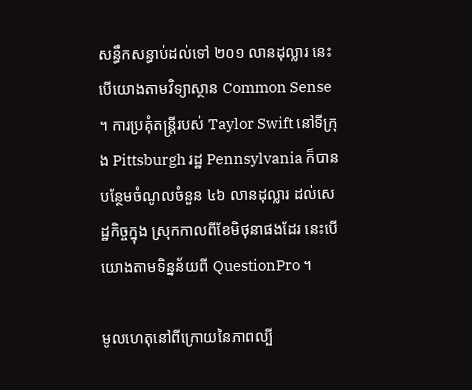សន្ធឹកសន្ធាប់ដល់ទៅ ២០១ លានដុល្លារ នេះបើយោងតាមវិទ្យាស្ថាន Common Sense ។ ការប្រគុំតន្ត្រីរបស់ Taylor Swift នៅទីក្រុង Pittsburgh រដ្ឋ Pennsylvania ក៏បានបន្ថែមចំណូលចំនួន ៤៦ លានដុល្លារ ដល់សេដ្ឋកិច្ចក្នុង ស្រុកកាលពីខែមិថុនាផងដែរ នេះបើយោងតាមទិន្នន័យពី QuestionPro ។

មូលហេតុនៅពីក្រោយនៃភាពល្បី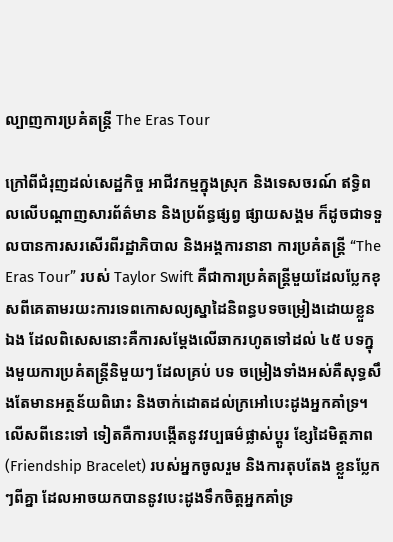ល្បាញការប្រគំតន្ត្រី The Eras Tour

ក្រៅពីជំរុញដល់សេដ្ឋកិច្ច អាជីវកម្មក្នុងស្រុក និងទេសចរណ៍ ឥទ្ធិពលលើបណ្តាញសារព័ត៌មាន និងប្រព័ន្ធផ្សព្វ ផ្សាយសង្គម ក៏ដូចជាទទួលបានការសរសើរពីរដ្ឋាភិបាល និងអង្គការនានា ការប្រគំតន្ត្រី “The Eras Tour” របស់ Taylor Swift គឺជាការប្រគំតន្ត្រីមួយដែលប្លែកខុសពីគេតាមរយះការទេពកោសល្យស្នាដៃនិពន្ធបទចម្រៀងដោយខ្លួនឯង ដែលពិសេសនោះគឺការសម្តែងលើឆាករហូតទៅដល់ ៤៥ បទក្នុងមួយការប្រគំតន្ត្រីនិមួយៗ ដែលគ្រប់ បទ ចម្រៀងទាំងអស់គឺសុទ្ធសឹងតែមានអត្ថន័យពិរោះ និងចាក់ដោតដល់ក្រអៅបេះដូងអ្នកគាំទ្រ។ លើសពីនេះទៅ ទៀតគឺការបង្កើតនូវវប្បធម៌ផ្លាស់ប្តូរ ខ្សែដៃមិត្តភាព (Friendship Bracelet) របស់អ្នកចូលរួម និងការតុបតែង ខ្លួនប្លែកៗពីគ្នា ដែលអាចយកបាននូវបេះដូងទឹកចិត្តអ្នកគាំទ្រ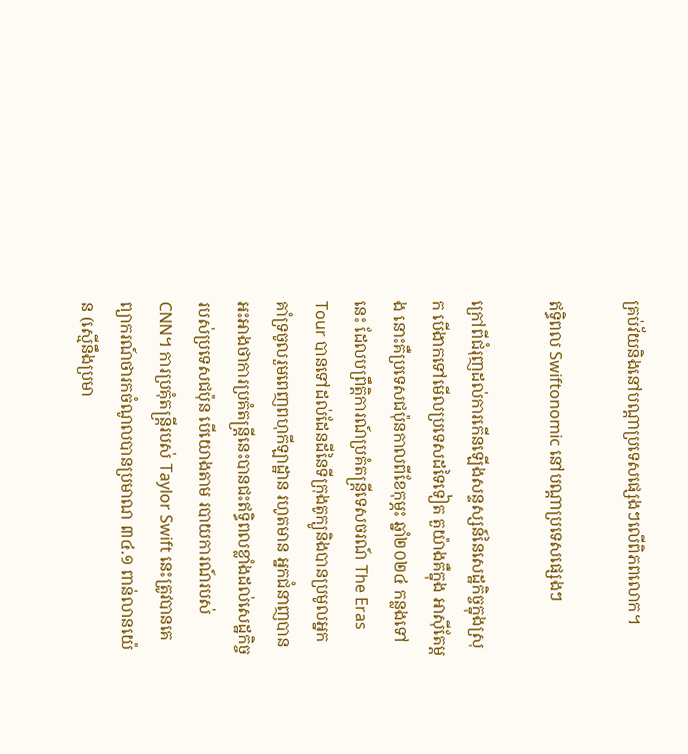គ្រប់វ័យនិងនៅបណ្តាប្រទេសផ្សេងៗលើពិភពលោក។

ឥទ្ធិពល Swiftonomic នៅបណ្តាប្រទេសផ្សេងៗ

ក្រៅពីជំរុញដល់ការកើនឡើងសន្ទស្សន៍នៃសេដ្ឋកិច្ចក្នុងស្រុក បើងាកទៅមើលប្រទេសដទៃទៀត តួយ៉ាងគឺក្នុង អាស៊ីតែម្តង នោះគឺប្រទេសជប៉ុនកាលពីខែកុម្ភះ ឆ្នាំ២០២៤ កន្លងទៅនេះ ដែលបព្រឹត្តិការណ៍ប្រគំតន្ត្រីទេសចរណ៍ The Eras Tour បានទៅដល់ដែនដីនៃទីក្រុងតូក្យូនិងបានប្រមូលអ្នកគាំទ្រចូលរួមពេញពហុកីឡាដ្ឋាន រហូតមាន អ្នកជំនាញបានអះអាងថាការប្រគំតន្រ្តីនេះបានជះឥទ្ធិពលខ្លាំងដល់សេដ្ឋកិច្ចរបស់ប្រទេសជប៉ុន បើយោងតាម របាយការណ៍របស់ CNN។ ការប្រគុំតន្ត្រីរបស់ Taylor Swift នេះត្រូវបានគេព្យាករណ៍ថារកចំណូលបានប្រមាណ ៣៤.១ ពាន់លានយ៉េន (ស្មើនឹងប្រមា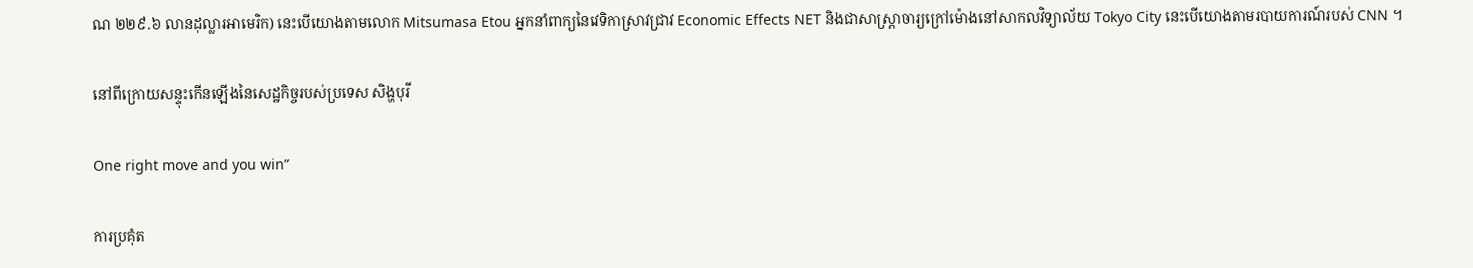ណ ២២៩.៦ លានដុល្លារអាមេរិក) នេះបើយោងតាមលោក Mitsumasa Etou អ្នកនាំពាក្យនៃវេទិកាស្រាវជ្រាវ Economic Effects NET និងជាសាស្ត្រាចារ្យក្រៅម៉ោងនៅសាកលវិទ្យាល័យ Tokyo City នេះបើយោងតាមរបាយការណ៍របស់ CNN ។

នៅពីក្រោយសន្ទុះកើនឡើងនៃសេដ្ឋកិច្ចរបស់ប្រទេស សិង្ហបុរី

One right move and you win”

ការប្រគុំត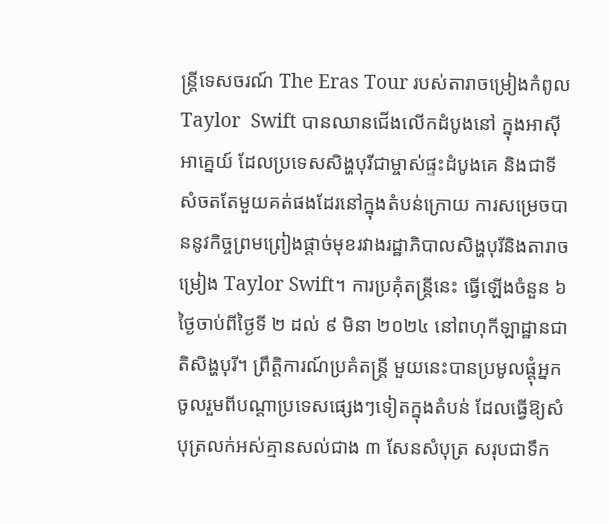ន្ត្រីទេសចរណ៍ The Eras Tour របស់តារាចម្រៀងកំពូល Taylor  Swift បានឈានជើងលើកដំបូងនៅ ក្នុងអាស៊ីអាគ្នេយ៍ ដែលប្រទេសសិង្ហបុរីជាម្ចាស់ផ្ទះដំបូងគេ និងជាទីសំចតតែមួយគត់ផងដែរនៅក្នុងតំបន់ក្រោយ ការសម្រេចបាននូវកិច្ចព្រមព្រៀងផ្តាច់មុខរវាងរដ្ឋាភិបាលសិង្ហបុរីនិងតារាចម្រៀង Taylor Swift។ ការប្រគុំតន្ត្រីនេះ ធ្វើឡើងចំនួន ៦ ថ្ងៃចាប់ពីថ្ងៃទី ២ ដល់ ៩ មិនា ២០២៤ នៅពហុកីឡាដ្ឋានជាតិសិង្ហបុរី។ ព្រឹត្តិការណ៍ប្រគំតន្ត្រី មួយនេះបានប្រមូលផ្តុំអ្នកចូលរួមពីបណ្តាប្រទេសផ្សេងៗទៀតក្នុងតំបន់ ដែលធ្វើឱ្យសំបុត្រលក់អស់គ្មានសល់ជាង ៣ សែនសំបុត្រ សរុបជាទឹក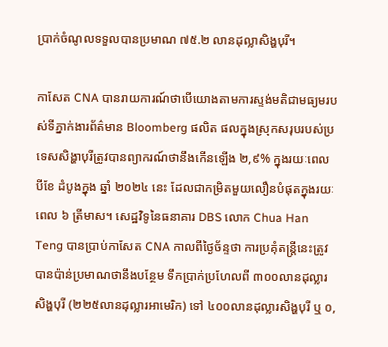ប្រាក់ចំណូលទទួលបានប្រមាណ ៧៥.២ លានដុល្លាសិង្ហបុរី។

កាសែត CNA បានរាយការណ៍ថាបើយោងតាមការស្ទង់មតិជាមធ្យមរបស់ទីភ្នាក់ងារព័ត៌មាន Bloomberg ផលិត ផលក្នុងស្រុកសរុបរបស់ប្រទេសសិង្ហាបុរីត្រូវបានព្យាករណ៍ថានឹងកើនឡើង ២,៩% ក្នុងរយៈពេល បីខែ ដំបូងក្នុង ឆ្នាំ ២០២៤ នេះ ដែលជាកម្រិតមួយលឿនបំផុតក្នុងរយៈពេល ៦ ត្រីមាស។ សេដ្ឋវិទូនៃធនាគារ DBS លោក Chua Han Teng បានប្រាប់កាសែត CNA កាលពីថ្ងៃច័ន្ទថា ការប្រគុំតន្ត្រីនេះត្រូវបានប៉ាន់ប្រមាណថានឹងបន្ថែម ទឹកប្រាក់ប្រហែលពី ៣០០លានដុល្លារសិង្ហបុរី (២២៥លានដុល្លារអាមេរិក) ទៅ ៤០០លានដុល្លារសិង្ហបុរី ឬ ០,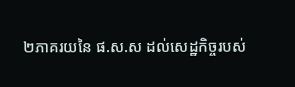២ភាគរយនៃ ផ.ស.ស ដល់សេដ្ឋកិច្ចរបស់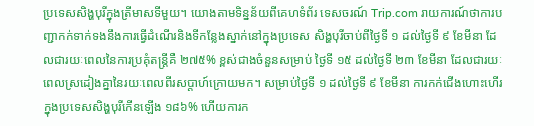ប្រទេសសិង្ហបុរីក្នុងត្រីមាសទីមួយ។ យោងតាមទិន្នន័យពីគេហទំព័រ ទេសចរណ៍ Trip.com រាយការណ៍ថាការបញ្ជាកក់ទាក់ទងនឹងការធ្វើដំណើរនិងទីកន្លែងស្នាក់នៅក្នុងប្រទេស សិង្ហបុរីចាប់ពីថ្ងៃទី ១ ដល់ថ្ងៃទី ៩ ខែមីនា ដែលជារយៈពេលនៃការប្រគុំតន្ត្រីគឺ ២៧៥% ខ្ពស់ជាងចំនួនសម្រាប់ ថ្ងៃទី ១៥ ដល់ថ្ងៃទី ២៣ ខែមីនា ដែលជារយៈពេលស្រដៀងគ្នានៃរយៈពេលពីរសប្តាហ៍ក្រោយមក។ សម្រាប់ថ្ងៃទី ១ ដល់ថ្ងៃទី ៩ ខែមីនា ការកក់ជើងហោះហើរក្នុងប្រទេសសិង្ហបុរីកើនឡើង ១៨៦% ហើយការក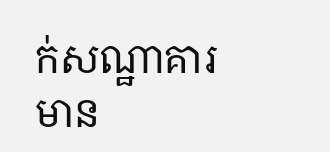ក់សណ្ឋាគារមាន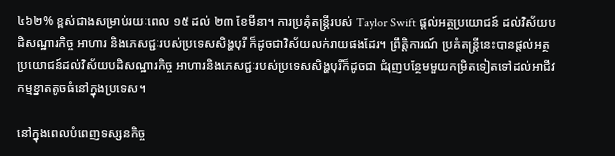៤៦២% ខ្ពស់ជាងសម្រាប់រយៈពេល ១៥ ដល់ ២៣ ខែមីនា។ ការប្រគុំតន្រ្តីរបស់ Taylor Swift ផ្តល់អត្ថប្រយោជន៍ ដល់វិស័យបដិសណ្ឋារកិច្ច អាហារ និងភេសជ្ជៈរបស់ប្រទេសសិង្ហបុរី ក៏ដូចជាវិស័យលក់រាយផងដែរ។ ព្រឹត្តិការណ៍ ប្រគំតន្ត្រីនេះបានផ្តល់អត្ថប្រយោជន៍ដល់វិស័យបដិសណ្ឋារកិច្ច អាហារនិងភេសជ្ជៈរបស់ប្រទេសសិង្ហបុរីក៏ដូចជា ជំរុញបន្ថែមមួយកម្រិតទៀតទៅដល់អាជីវកម្មខ្នាតតូចធំនៅក្នុងប្រទេស។

នៅក្នុងពេលបំពេញទស្សនកិច្ច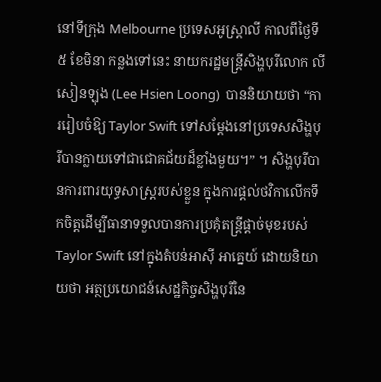នៅទីក្រុង Melbourne ប្រទេសអូស្ត្រាលី កាលពីថ្ងៃទី ៥ ខែមិនា កន្លងទៅនេះ នាយករដ្ឋមន្ត្រីសិង្ហបុរីលោក លី សៀនឡុង (Lee Hsien Loong)  បាននិយាយថា “ការរៀបចំឱ្យ Taylor Swift ទៅសម្តែងនៅប្រទេសសិង្ហបុរីបានក្លាយទៅជាជោគជ័យដ៏ខ្លាំងមួយ។” ។ សិង្ហបុរីបានការពារយុទ្ធសាស្រ្តរបស់ខ្លួន ក្នុងការផ្តល់ថវិកាលើកទឹកចិត្តដើម្បីធានាទទួលបានការប្រគុំតន្ត្រីផ្តាច់មុខរបស់ Taylor Swift នៅក្នុងតំបន់អាស៊ី អាគ្នេយ៍ ដោយនិយាយថា អត្ថប្រយោជន៍សេដ្ឋកិច្ចសិង្ហបុរីនៃ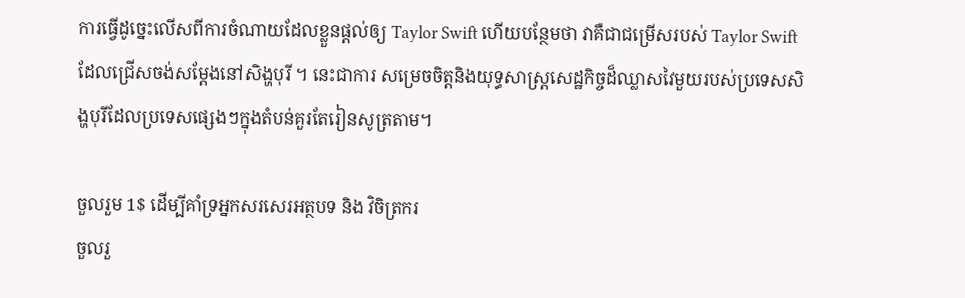ការធ្វើដូច្នេះលើសពីការចំណាយដែលខ្លួនផ្ដល់ឲ្យ Taylor Swift ហើយបន្ថែមថា វាគឺជាជម្រើសរបស់ Taylor Swift ដែលជ្រើសចង់សម្តែងនៅសិង្ហបុរី ។ នេះជាការ សម្រេចចិត្តនិងយុទ្ធសាស្ត្រសេដ្ឋកិច្ចដ៏ឈ្លាសវៃមួយរបស់ប្រទេសសិង្ហបុរីដែលប្រទេសផ្សេងៗក្នុងតំបន់គួរតែរៀនសូត្រតាម។

ចួលរួម 1$ ដើម្បីគាំទ្រអ្នកសរសេរអត្ថបទ និង វិចិត្រករ
ចួលរួ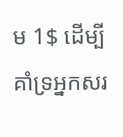ម 1$ ដើម្បីគាំទ្រអ្នកសរ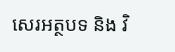សេរអត្ថបទ និង វិ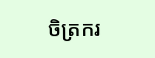ចិត្រករ